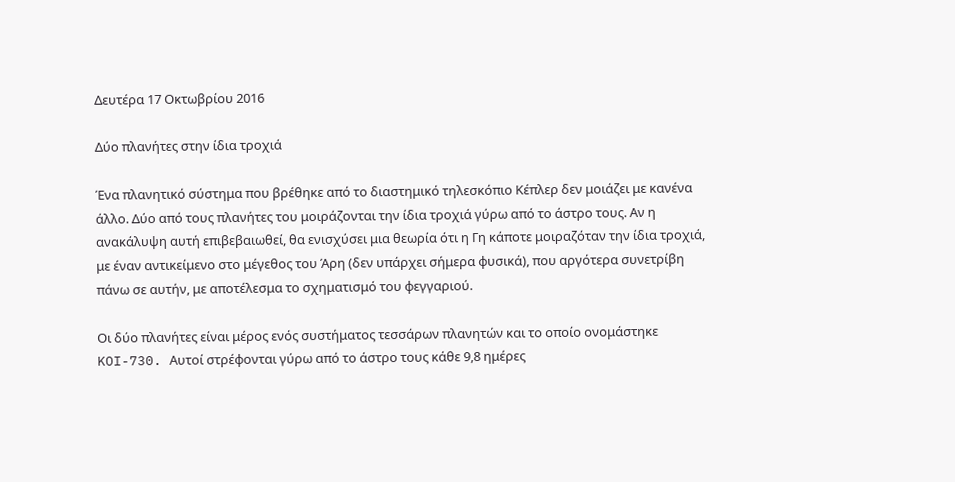Δευτέρα 17 Οκτωβρίου 2016

Δύο πλανήτες στην ίδια τροχιά

Ένα πλανητικό σύστημα που βρέθηκε από το διαστημικό τηλεσκόπιο Κέπλερ δεν μοιάζει με κανένα άλλο. Δύο από τους πλανήτες του μοιράζονται την ίδια τροχιά γύρω από το άστρο τους. Αν η ανακάλυψη αυτή επιβεβαιωθεί, θα ενισχύσει μια θεωρία ότι η Γη κάποτε μοιραζόταν την ίδια τροχιά, με έναν αντικείμενο στο μέγεθος του Άρη (δεν υπάρχει σήμερα φυσικά), που αργότερα συνετρίβη πάνω σε αυτήν, με αποτέλεσμα το σχηματισμό του φεγγαριού.

Οι δύο πλανήτες είναι μέρος ενός συστήματος τεσσάρων πλανητών και το οποίο ονομάστηκε KOI-730. Αυτοί στρέφονται γύρω από το άστρο τους κάθε 9,8 ημέρες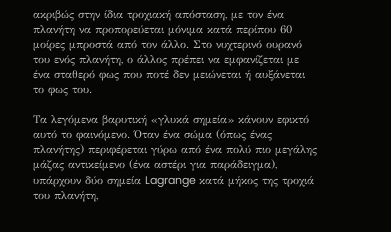ακριβώς στην ίδια τροχιακή απόσταση, με τον ένα πλανήτη να προπορεύεται μόνιμα κατά περίπου 60 μοίρες μπροστά από τον άλλο. Στο νυχτερινό ουρανό του ενός πλανήτη, ο άλλος πρέπει να εμφανίζεται με ένα σταθερό φως που ποτέ δεν μειώνεται ή αυξάνεται το φως του.

Τα λεγόμενα βαρυτική «γλυκά σημεία» κάνουν εφικτό αυτό το φαινόμενο. Όταν ένα σώμα (όπως ένας πλανήτης) περιφέρεται γύρω από ένα πολύ πιο μεγάλης μάζας αντικείμενο (ένα αστέρι για παράδειγμα), υπάρχουν δύο σημεία Lagrange κατά μήκος της τροχιά του πλανήτη,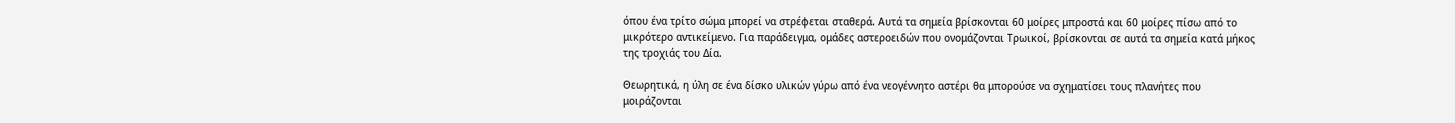όπου ένα τρίτο σώμα μπορεί να στρέφεται σταθερά. Αυτά τα σημεία βρίσκονται 60 μοίρες μπροστά και 60 μοίρες πίσω από το μικρότερο αντικείμενο. Για παράδειγμα, ομάδες αστεροειδών που ονομάζονται Τρωικοί, βρίσκονται σε αυτά τα σημεία κατά μήκος της τροχιάς του Δία.

Θεωρητικά, η ύλη σε ένα δίσκο υλικών γύρω από ένα νεογέννητο αστέρι θα μπορούσε να σχηματίσει τους πλανήτες που μοιράζονται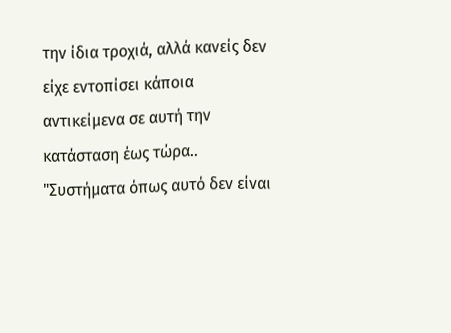την ίδια τροχιά, αλλά κανείς δεν είχε εντοπίσει κάποια αντικείμενα σε αυτή την κατάσταση έως τώρα.. "Συστήματα όπως αυτό δεν είναι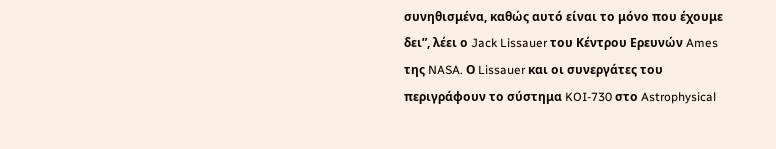συνηθισμένα, καθώς αυτό είναι το μόνο που έχουμε δει”, λέει ο Jack Lissauer του Κέντρου Ερευνών Ames της NASA. Ο Lissauer και οι συνεργάτες του περιγράφουν το σύστημα KOI-730 στο Astrophysical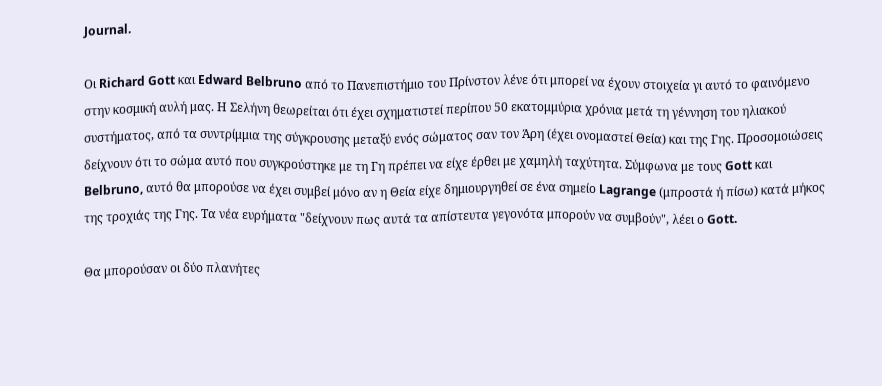Journal.

Οι Richard Gott και Edward Belbruno από το Πανεπιστήμιο του Πρίνστον λένε ότι μπορεί να έχουν στοιχεία γι αυτό το φαινόμενο στην κοσμική αυλή μας. Η Σελήνη θεωρείται ότι έχει σχηματιστεί περίπου 50 εκατομμύρια χρόνια μετά τη γέννηση του ηλιακού συστήματος, από τα συντρίμμια της σύγκρουσης μεταξύ ενός σώματος σαν τον Άρη (έχει ονομαστεί Θεία) και της Γης. Προσομοιώσεις δείχνουν ότι το σώμα αυτό που συγκρούστηκε με τη Γη πρέπει να είχε έρθει με χαμηλή ταχύτητα. Σύμφωνα με τους Gott και Belbruno, αυτό θα μπορούσε να έχει συμβεί μόνο αν η Θεία είχε δημιουργηθεί σε ένα σημείο Lagrange (μπροστά ή πίσω) κατά μήκος της τροχιάς της Γης. Τα νέα ευρήματα "δείχνουν πως αυτά τα απίστευτα γεγονότα μπορούν να συμβούν", λέει ο Gott.

Θα μπορούσαν οι δύο πλανήτες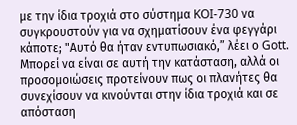με την ίδια τροχιά στο σύστημα KOI-730 να συγκρουστούν για να σχηματίσουν ένα φεγγάρι κάποτε; "Αυτό θα ήταν εντυπωσιακό,” λέει ο Gott. Μπορεί να είναι σε αυτή την κατάσταση, αλλά οι προσομοιώσεις προτείνουν πως οι πλανήτες θα συνεχίσουν να κινούνται στην ίδια τροχιά και σε απόσταση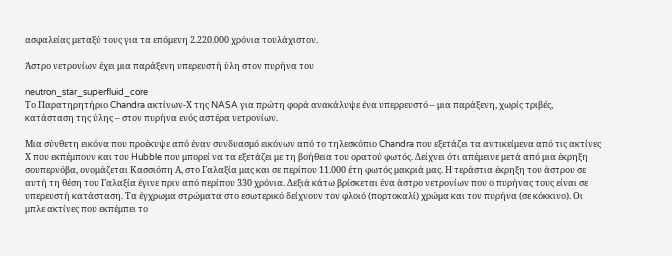ασφαλείας μεταξύ τους για τα επόμενη 2.220.000 χρόνια τουλάχιστον.

Άστρο νετρονίων έχει μια παράξενη υπερευστή ύλη στον πυρήνα του

neutron_star_superfluid_core
Το Παρατηρητήριο Chandra ακτίνων-Χ της NASA για πρώτη φορά ανακάλυψε ένα υπερρευστό – μια παράξενη, χωρίς τριβές, κατάσταση της ύλης – στον πυρήνα ενός αστέρα νετρονίων.

Μια σύνθετη εικόνα που προέκυψε από έναν συνδυασμό εικόνων από το τηλεσκόπιο Chandra που εξετάζει τα αντικείμενα από τις ακτίνες Χ που εκπέμπουν και του Hubble που μπορεί να τα εξετάζει με τη βοήθεια του ορατού φωτός. Δείχνει ότι απέμεινε μετά από μια έκρηξη σουπερνόβα, ονομάζεται Κασσιόπη Α, στο Γαλαξία μας και σε περίπου 11.000 έτη φωτός μακριά μας. Η τεράστια έκρηξη του άστρου σε αυτή τη θέση του Γαλαξία έγινε πριν από περίπου 330 χρόνια. Δεξιά κάτω βρίσκεται ένα άστρο νετρονίων που ο πυρήνας τους είναι σε υπερευστή κατάσταση. Τα έγχρωμα στρώματα στο εσωτερικό δείχνουν τον φλοιό (πορτοκαλί) χρώμα και τον πυρήνα (σε κόκκινο). Οι μπλε ακτίνες που εκπέμπει το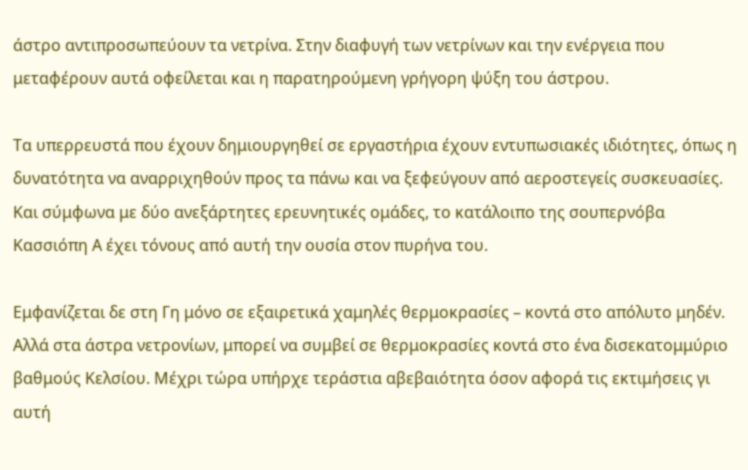άστρο αντιπροσωπεύουν τα νετρίνα. Στην διαφυγή των νετρίνων και την ενέργεια που μεταφέρουν αυτά οφείλεται και η παρατηρούμενη γρήγορη ψύξη του άστρου.

Τα υπερρευστά που έχουν δημιουργηθεί σε εργαστήρια έχουν εντυπωσιακές ιδιότητες, όπως η δυνατότητα να αναρριχηθούν προς τα πάνω και να ξεφεύγουν από αεροστεγείς συσκευασίες. Και σύμφωνα με δύο ανεξάρτητες ερευνητικές ομάδες, το κατάλοιπο της σουπερνόβα Κασσιόπη Α έχει τόνους από αυτή την ουσία στον πυρήνα του.

Εμφανίζεται δε στη Γη μόνο σε εξαιρετικά χαμηλές θερμοκρασίες – κοντά στο απόλυτο μηδέν. Αλλά στα άστρα νετρονίων, μπορεί να συμβεί σε θερμοκρασίες κοντά στο ένα δισεκατομμύριο βαθμούς Κελσίου. Μέχρι τώρα υπήρχε τεράστια αβεβαιότητα όσον αφορά τις εκτιμήσεις γι αυτή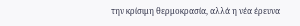την κρίσιμη θερμοκρασία, αλλά η νέα έρευνα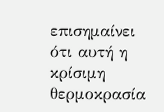επισημαίνει ότι αυτή η κρίσιμη θερμοκρασία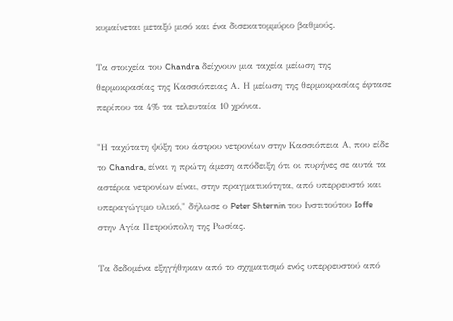κυμαίνεται μεταξύ μισό και ένα δισεκατομμύριο βαθμούς.

Τα στοιχεία του Chandra δείχνουν μια ταχεία μείωση της θερμοκρασίας της Κασσιόπειας Α. Η μείωση της θερμοκρασίας έφτασε περίπου τα 4% τα τελευταία 10 χρόνια.

"Η ταχύτατη ψύξη του άστρου νετρονίων στην Κασσιόπεια Α, που είδε το Chandra, είναι η πρώτη άμεση απόδειξη ότι οι πυρήνες σε αυτά τα αστέρια νετρονίων είναι, στην πραγματικότητα, από υπερρευστό και υπεραγώγιμο υλικό," δήλωσε ο Peter Shternin του Ινστιτούτου Ioffe στην Αγία Πετρούπολη της Ρωσίας.

Τα δεδομένα εξηγήθηκαν από το σχηματισμό ενός υπερρευστού από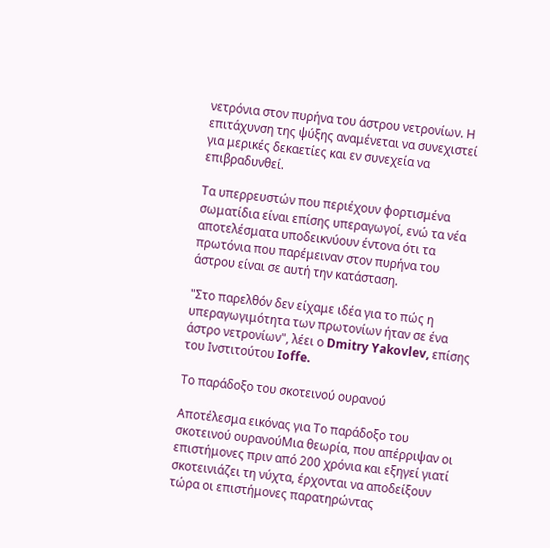νετρόνια στον πυρήνα του άστρου νετρονίων. Η επιτάχυνση της ψύξης αναμένεται να συνεχιστεί για μερικές δεκαετίες και εν συνεχεία να επιβραδυνθεί.

Τα υπερρευστών που περιέχουν φορτισμένα σωματίδια είναι επίσης υπεραγωγοί, ενώ τα νέα αποτελέσματα υποδεικνύουν έντονα ότι τα πρωτόνια που παρέμειναν στον πυρήνα του άστρου είναι σε αυτή την κατάσταση.

"Στο παρελθόν δεν είχαμε ιδέα για το πώς η υπεραγωγιμότητα των πρωτονίων ήταν σε ένα άστρο νετρονίων", λέει ο Dmitry Yakovlev, επίσης του Ινστιτούτου Ioffe.

Το παράδοξο του σκοτεινού ουρανού

Αποτέλεσμα εικόνας για Το παράδοξο του σκοτεινού ουρανούΜια θεωρία, που απέρριψαν οι επιστήμονες πριν από 200 χρόνια και εξηγεί γιατί σκοτεινιάζει τη νύχτα, έρχονται να αποδείξουν τώρα οι επιστήμονες παρατηρώντας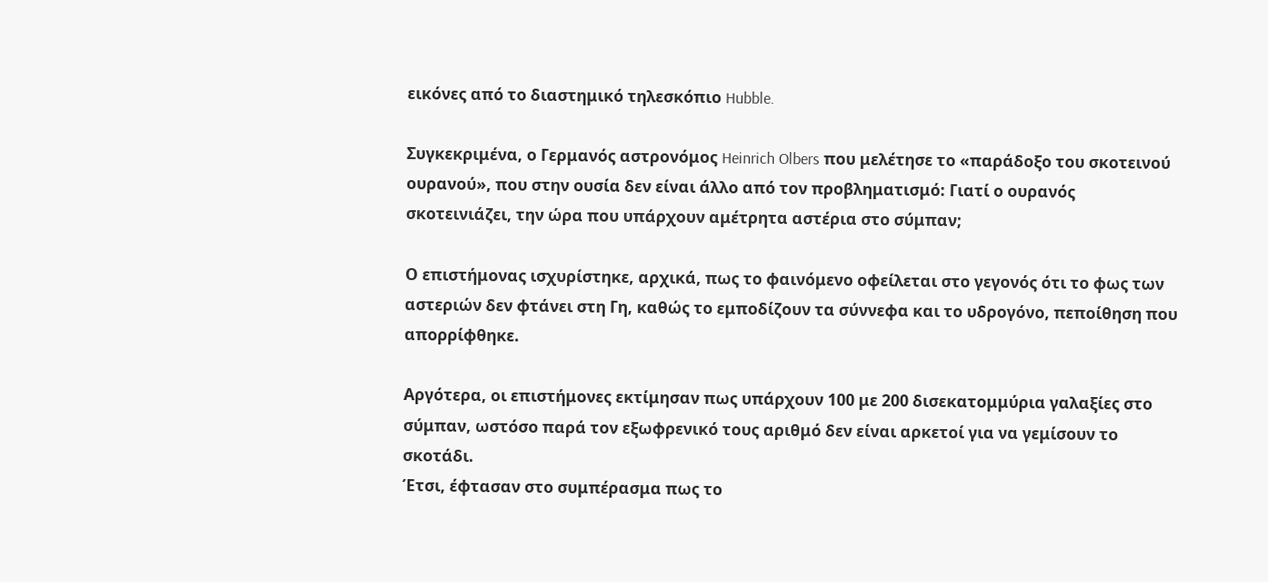εικόνες από το διαστημικό τηλεσκόπιο Hubble.

Συγκεκριμένα, ο Γερμανός αστρονόμος Heinrich Olbers που μελέτησε το «παράδοξο του σκοτεινού ουρανού», που στην ουσία δεν είναι άλλο από τον προβληματισμό: Γιατί ο ουρανός σκοτεινιάζει, την ώρα που υπάρχουν αμέτρητα αστέρια στο σύμπαν;

Ο επιστήμονας ισχυρίστηκε, αρχικά, πως το φαινόμενο οφείλεται στο γεγονός ότι το φως των αστεριών δεν φτάνει στη Γη, καθώς το εμποδίζουν τα σύννεφα και το υδρογόνο, πεποίθηση που απορρίφθηκε.

Αργότερα, οι επιστήμονες εκτίμησαν πως υπάρχουν 100 με 200 δισεκατομμύρια γαλαξίες στο σύμπαν, ωστόσο παρά τον εξωφρενικό τους αριθμό δεν είναι αρκετοί για να γεμίσουν το σκοτάδι.
Έτσι, έφτασαν στο συμπέρασμα πως το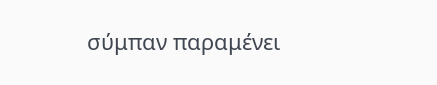σύμπαν παραμένει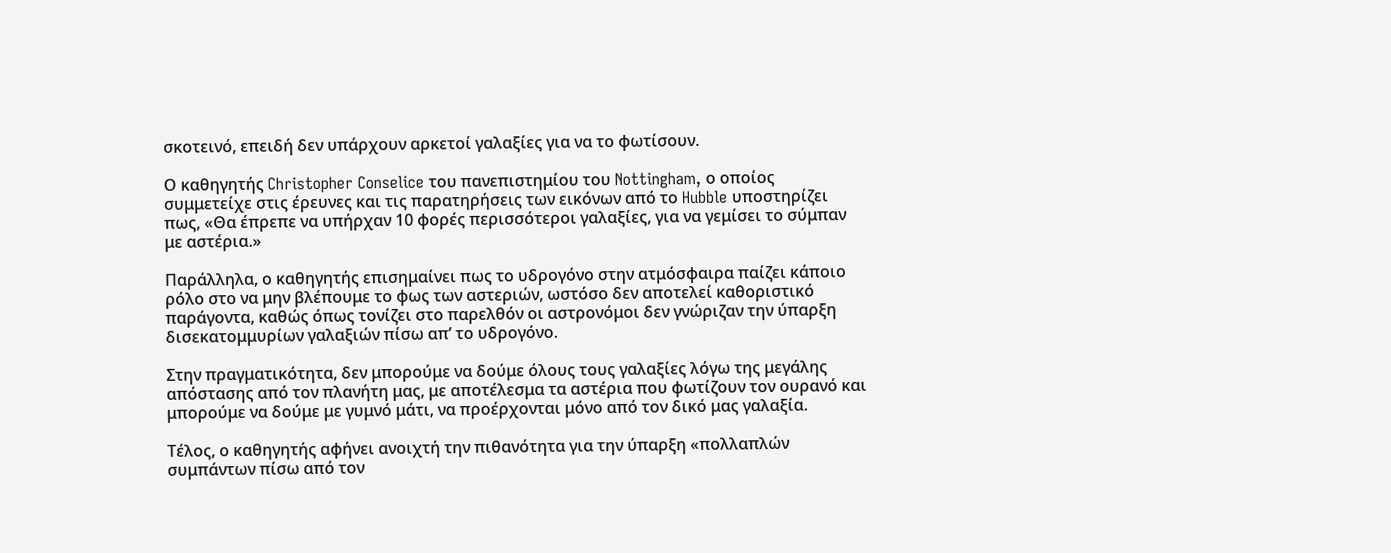σκοτεινό, επειδή δεν υπάρχουν αρκετοί γαλαξίες για να το φωτίσουν.

Ο καθηγητής Christopher Conselice του πανεπιστημίου του Nottingham, ο οποίος συμμετείχε στις έρευνες και τις παρατηρήσεις των εικόνων από το Hubble υποστηρίζει πως, «Θα έπρεπε να υπήρχαν 10 φορές περισσότεροι γαλαξίες, για να γεμίσει το σύμπαν με αστέρια.»

Παράλληλα, ο καθηγητής επισημαίνει πως το υδρογόνο στην ατμόσφαιρα παίζει κάποιο ρόλο στο να μην βλέπουμε το φως των αστεριών, ωστόσο δεν αποτελεί καθοριστικό παράγοντα, καθώς όπως τονίζει στο παρελθόν οι αστρονόμοι δεν γνώριζαν την ύπαρξη δισεκατομμυρίων γαλαξιών πίσω απ’ το υδρογόνο.

Στην πραγματικότητα, δεν μπορούμε να δούμε όλους τους γαλαξίες λόγω της μεγάλης απόστασης από τον πλανήτη μας, με αποτέλεσμα τα αστέρια που φωτίζουν τον ουρανό και μπορούμε να δούμε με γυμνό μάτι, να προέρχονται μόνο από τον δικό μας γαλαξία.

Τέλος, ο καθηγητής αφήνει ανοιχτή την πιθανότητα για την ύπαρξη «πολλαπλών συμπάντων πίσω από τον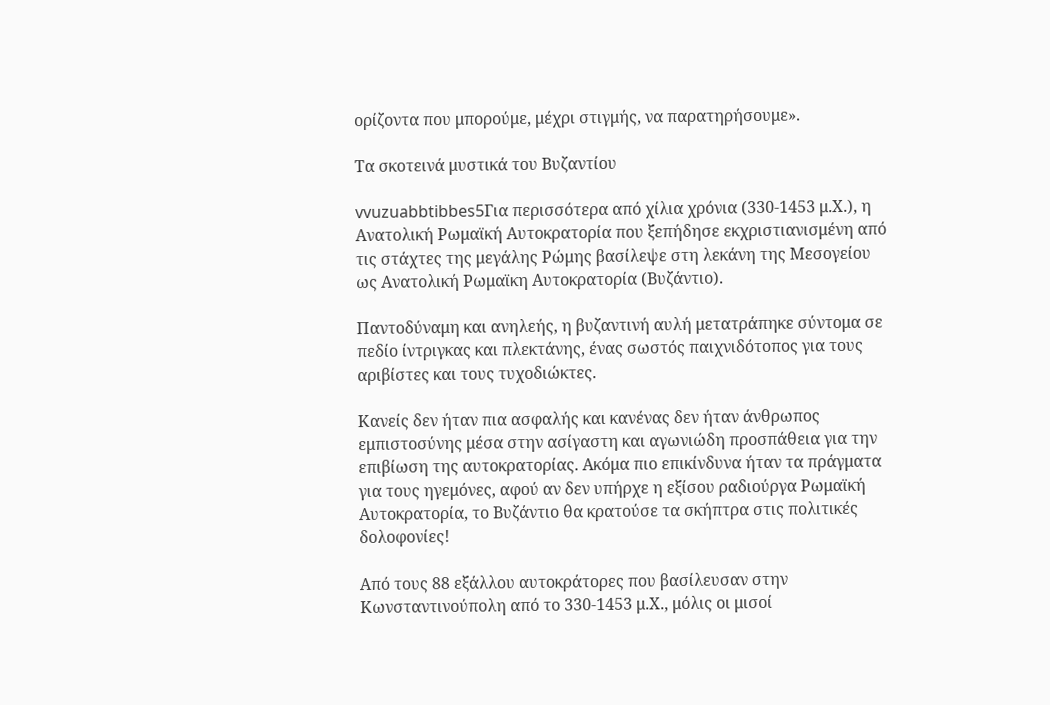ορίζοντα που μπορούμε, μέχρι στιγμής, να παρατηρήσουμε».

Τα σκοτεινά μυστικά του Βυζαντίου

vvuzuabbtibbes5Για περισσότερα από χίλια χρόνια (330-1453 μ.Χ.), η Ανατολική Ρωμαϊκή Αυτοκρατορία που ξεπήδησε εκχριστιανισμένη από τις στάχτες της μεγάλης Ρώμης βασίλεψε στη λεκάνη της Μεσογείου ως Ανατολική Ρωμαϊκη Αυτοκρατορία (Βυζάντιο).

Παντοδύναμη και ανηλεής, η βυζαντινή αυλή μετατράπηκε σύντομα σε πεδίο ίντριγκας και πλεκτάνης, ένας σωστός παιχνιδότοπος για τους αριβίστες και τους τυχοδιώκτες.

Κανείς δεν ήταν πια ασφαλής και κανένας δεν ήταν άνθρωπος εμπιστοσύνης μέσα στην ασίγαστη και αγωνιώδη προσπάθεια για την επιβίωση της αυτοκρατορίας. Ακόμα πιο επικίνδυνα ήταν τα πράγματα για τους ηγεμόνες, αφού αν δεν υπήρχε η εξίσου ραδιούργα Ρωμαϊκή Αυτοκρατορία, το Βυζάντιο θα κρατούσε τα σκήπτρα στις πολιτικές δολοφονίες!

Από τους 88 εξάλλου αυτοκράτορες που βασίλευσαν στην Κωνσταντινούπολη από το 330-1453 μ.Χ., μόλις οι μισοί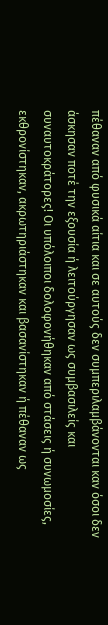πέθαναν από φυσικά αίτια και σε αυτούς δεν συμπεριλαμβάνονται καν όσοι δεν άσκησαν ποτέ την εξουσία ή λειτούργησαν ως συμβασιλείς και συναυτοκράτορες! Οι υπόλοιποι δολοφονήθηκαν από στάσεις ή συνωμοσίες, εκθρονίστηκαν, ακρωτηριάστηκαν και βασανίστηκαν ή πέθαναν ως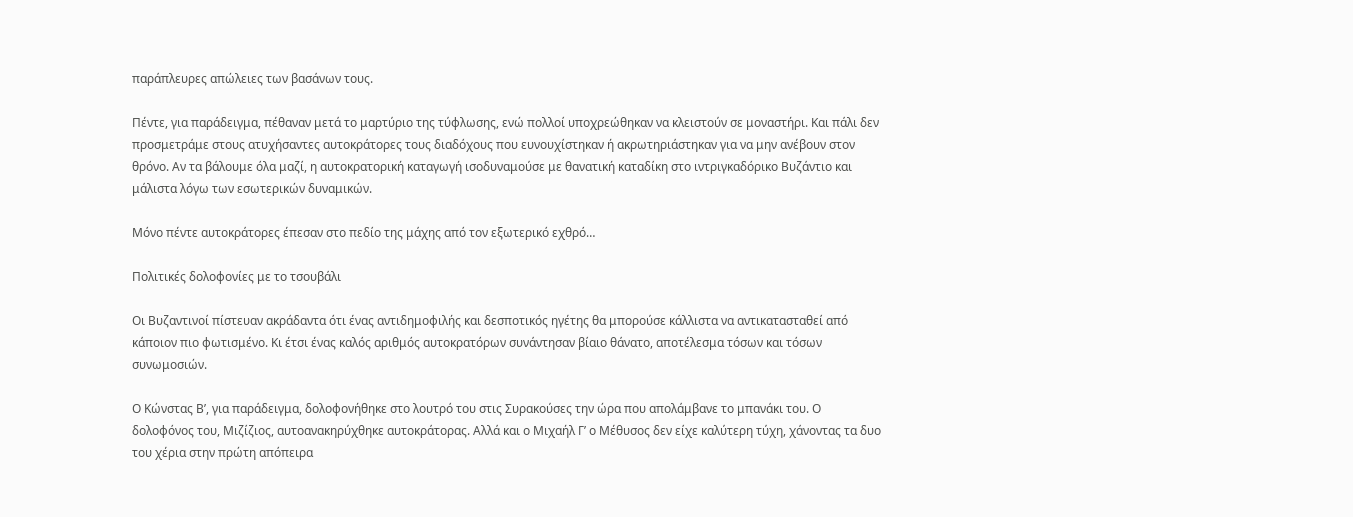παράπλευρες απώλειες των βασάνων τους.

Πέντε, για παράδειγμα, πέθαναν μετά το μαρτύριο της τύφλωσης, ενώ πολλοί υποχρεώθηκαν να κλειστούν σε μοναστήρι. Και πάλι δεν προσμετράμε στους ατυχήσαντες αυτοκράτορες τους διαδόχους που ευνουχίστηκαν ή ακρωτηριάστηκαν για να μην ανέβουν στον θρόνο. Αν τα βάλουμε όλα μαζί, η αυτοκρατορική καταγωγή ισοδυναμούσε με θανατική καταδίκη στο ιντριγκαδόρικο Βυζάντιο και μάλιστα λόγω των εσωτερικών δυναμικών.

Μόνο πέντε αυτοκράτορες έπεσαν στο πεδίο της μάχης από τον εξωτερικό εχθρό…

Πολιτικές δολοφονίες με το τσουβάλι

Οι Βυζαντινοί πίστευαν ακράδαντα ότι ένας αντιδημοφιλής και δεσποτικός ηγέτης θα μπορούσε κάλλιστα να αντικατασταθεί από κάποιον πιο φωτισμένο. Κι έτσι ένας καλός αριθμός αυτοκρατόρων συνάντησαν βίαιο θάνατο, αποτέλεσμα τόσων και τόσων συνωμοσιών.

Ο Κώνστας Β’, για παράδειγμα, δολοφονήθηκε στο λουτρό του στις Συρακούσες την ώρα που απολάμβανε το μπανάκι του. Ο δολοφόνος του, Μιζίζιος, αυτοανακηρύχθηκε αυτοκράτορας. Αλλά και ο Μιχαήλ Γ’ ο Μέθυσος δεν είχε καλύτερη τύχη, χάνοντας τα δυο του χέρια στην πρώτη απόπειρα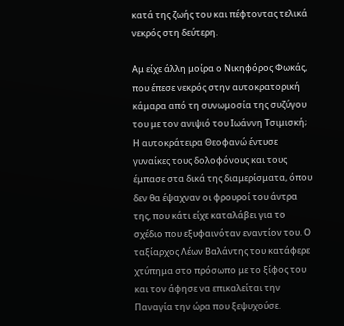κατά της ζωής του και πέφτοντας τελικά νεκρός στη δεύτερη.

Αμ είχε άλλη μοίρα ο Νικηφόρος Φωκάς, που έπεσε νεκρός στην αυτοκρατορική κάμαρα από τη συνωμοσία της συζύγου του με τον ανιψιό του Ιωάννη Τσιμισκή; Η αυτοκράτειρα Θεοφανώ έντυσε γυναίκες τους δολοφόνους και τους έμπασε στα δικά της διαμερίσματα, όπου δεν θα έψαχναν οι φρουροί του άντρα της, που κάτι είχε καταλάβει για το σχέδιο που εξυφαινόταν εναντίον του. Ο ταξίαρχος Λέων Βαλάντης του κατάφερε χτύπημα στο πρόσωπο με το ξίφος του και τον άφησε να επικαλείται την Παναγία την ώρα που ξεψυχούσε.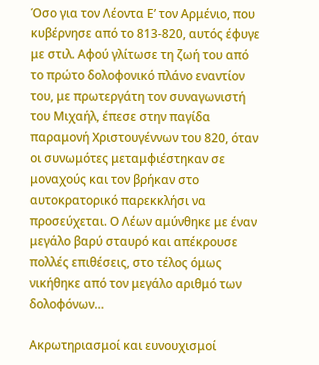Όσο για τον Λέοντα Ε’ τον Αρμένιο, που κυβέρνησε από το 813-820, αυτός έφυγε με στιλ. Αφού γλίτωσε τη ζωή του από το πρώτο δολοφονικό πλάνο εναντίον του, με πρωτεργάτη τον συναγωνιστή του Μιχαήλ, έπεσε στην παγίδα παραμονή Χριστουγέννων του 820, όταν οι συνωμότες μεταμφιέστηκαν σε μοναχούς και τον βρήκαν στο αυτοκρατορικό παρεκκλήσι να προσεύχεται. Ο Λέων αμύνθηκε με έναν μεγάλο βαρύ σταυρό και απέκρουσε πολλές επιθέσεις, στο τέλος όμως νικήθηκε από τον μεγάλο αριθμό των δολοφόνων…

Ακρωτηριασμοί και ευνουχισμοί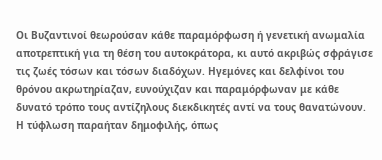Οι Βυζαντινοί θεωρούσαν κάθε παραμόρφωση ή γενετική ανωμαλία αποτρεπτική για τη θέση του αυτοκράτορα, κι αυτό ακριβώς σφράγισε τις ζωές τόσων και τόσων διαδόχων. Ηγεμόνες και δελφίνοι του θρόνου ακρωτηρίαζαν, ευνούχιζαν και παραμόρφωναν με κάθε δυνατό τρόπο τους αντίζηλους διεκδικητές αντί να τους θανατώνουν. Η τύφλωση παραήταν δημοφιλής, όπως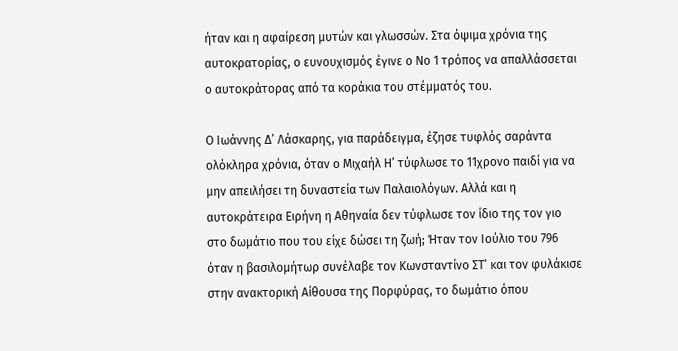ήταν και η αφαίρεση μυτών και γλωσσών. Στα όψιμα χρόνια της αυτοκρατορίας, ο ευνουχισμός έγινε ο Νο 1 τρόπος να απαλλάσσεται ο αυτοκράτορας από τα κοράκια του στέμματός του.

Ο Ιωάννης Δ’ Λάσκαρης, για παράδειγμα, έζησε τυφλός σαράντα ολόκληρα χρόνια, όταν ο Μιχαήλ Η’ τύφλωσε το 11χρονο παιδί για να μην απειλήσει τη δυναστεία των Παλαιολόγων. Αλλά και η αυτοκράτειρα Ειρήνη η Αθηναία δεν τύφλωσε τον ίδιο της τον γιο στο δωμάτιο που του είχε δώσει τη ζωή; Ήταν τον Ιούλιο του 796 όταν η βασιλομήτωρ συνέλαβε τον Κωνσταντίνο ΣΤ’ και τον φυλάκισε στην ανακτορική Αίθουσα της Πορφύρας, το δωμάτιο όπου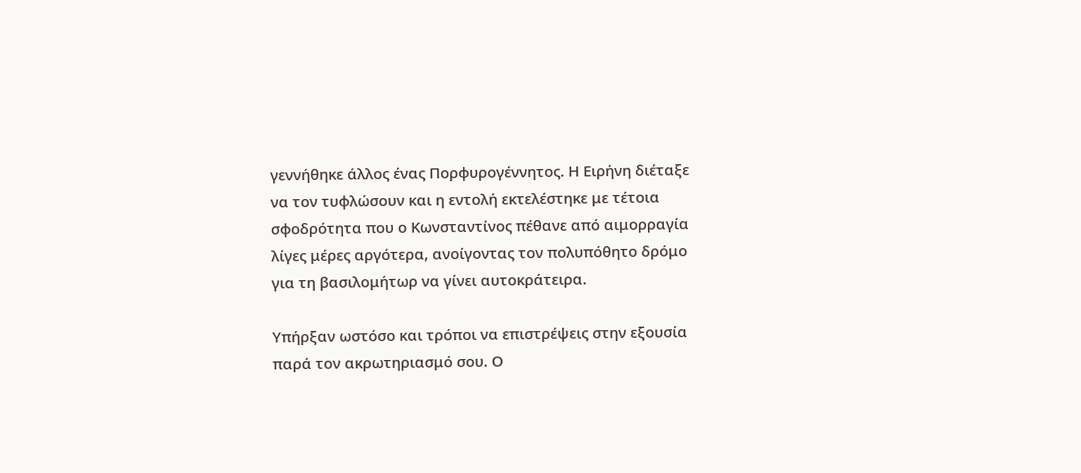γεννήθηκε άλλος ένας Πορφυρογέννητος. Η Ειρήνη διέταξε να τον τυφλώσουν και η εντολή εκτελέστηκε με τέτοια σφοδρότητα που ο Κωνσταντίνος πέθανε από αιμορραγία λίγες μέρες αργότερα, ανοίγοντας τον πολυπόθητο δρόμο για τη βασιλομήτωρ να γίνει αυτοκράτειρα.

Υπήρξαν ωστόσο και τρόποι να επιστρέψεις στην εξουσία παρά τον ακρωτηριασμό σου. Ο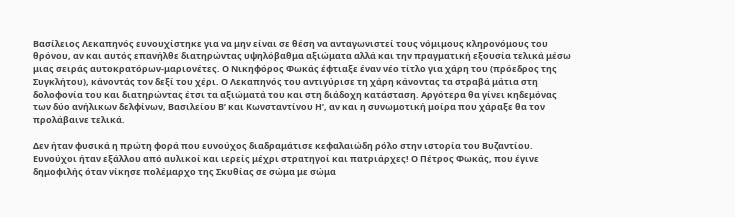Βασίλειος Λεκαπηνός ευνουχίστηκε για να μην είναι σε θέση να ανταγωνιστεί τους νόμιμους κληρονόμους του θρόνου, αν και αυτός επανήλθε διατηρώντας υψηλόβαθμα αξιώματα αλλά και την πραγματική εξουσία τελικά μέσω μιας σειράς αυτοκρατόρων-μαριονέτες. Ο Νικηφόρος Φωκάς έφτιαξε έναν νέο τίτλο για χάρη του (πρόεδρος της Συγκλήτου), κάνοντάς τον δεξί του χέρι. Ο Λεκαπηνός του αντιγύρισε τη χάρη κάνοντας τα στραβά μάτια στη δολοφονία του και διατηρώντας έτσι τα αξιώματά του και στη διάδοχη κατάσταση. Αργότερα θα γίνει κηδεμόνας των δύο ανήλικων δελφίνων, Βασιλείου Β’ και Κωνσταντίνου Η’, αν και η συνωμοτική μοίρα που χάραξε θα τον προλάβαινε τελικά.

Δεν ήταν φυσικά η πρώτη φορά που ευνούχος διαδραμάτισε κεφαλαιώδη ρόλο στην ιστορία του Βυζαντίου. Ευνούχοι ήταν εξάλλου από αυλικοί και ιερείς μέχρι στρατηγοί και πατριάρχες! Ο Πέτρος Φωκάς, που έγινε δημοφιλής όταν νίκησε πολέμαρχο της Σκυθίας σε σώμα με σώμα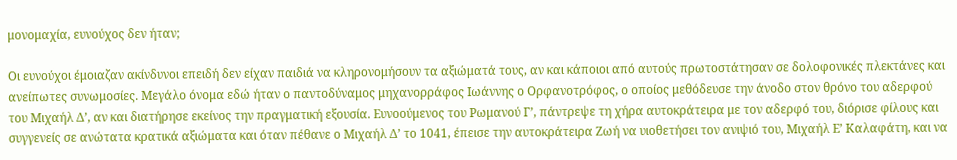μονομαχία, ευνούχος δεν ήταν;

Οι ευνούχοι έμοιαζαν ακίνδυνοι επειδή δεν είχαν παιδιά να κληρονομήσουν τα αξιώματά τους, αν και κάποιοι από αυτούς πρωτοστάτησαν σε δολοφονικές πλεκτάνες και ανείπωτες συνωμοσίες. Μεγάλο όνομα εδώ ήταν ο παντοδύναμος μηχανορράφος Ιωάννης ο Ορφανοτρόφος, ο οποίος μεθόδευσε την άνοδο στον θρόνο του αδερφού του Μιχαήλ Δ’, αν και διατήρησε εκείνος την πραγματική εξουσία. Ευνοούμενος του Ρωμανού Γ’, πάντρεψε τη χήρα αυτοκράτειρα με τον αδερφό του, διόρισε φίλους και συγγενείς σε ανώτατα κρατικά αξιώματα και όταν πέθανε ο Μιχαήλ Δ’ το 1041, έπεισε την αυτοκράτειρα Ζωή να υιοθετήσει τον ανιψιό του, Μιχαήλ Ε’ Καλαφάτη, και να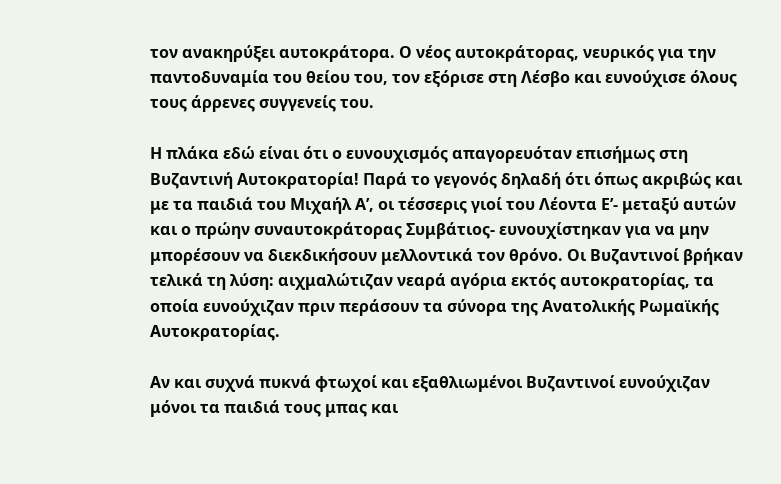τον ανακηρύξει αυτοκράτορα. Ο νέος αυτοκράτορας, νευρικός για την παντοδυναμία του θείου του, τον εξόρισε στη Λέσβο και ευνούχισε όλους τους άρρενες συγγενείς του.

Η πλάκα εδώ είναι ότι ο ευνουχισμός απαγορευόταν επισήμως στη Βυζαντινή Αυτοκρατορία! Παρά το γεγονός δηλαδή ότι όπως ακριβώς και με τα παιδιά του Μιχαήλ Α’, οι τέσσερις γιοί του Λέοντα Ε’- μεταξύ αυτών και ο πρώην συναυτοκράτορας Συμβάτιος- ευνουχίστηκαν για να μην μπορέσουν να διεκδικήσουν μελλοντικά τον θρόνο. Οι Βυζαντινοί βρήκαν τελικά τη λύση: αιχμαλώτιζαν νεαρά αγόρια εκτός αυτοκρατορίας, τα οποία ευνούχιζαν πριν περάσουν τα σύνορα της Ανατολικής Ρωμαϊκής Αυτοκρατορίας.

Αν και συχνά πυκνά φτωχοί και εξαθλιωμένοι Βυζαντινοί ευνούχιζαν μόνοι τα παιδιά τους μπας και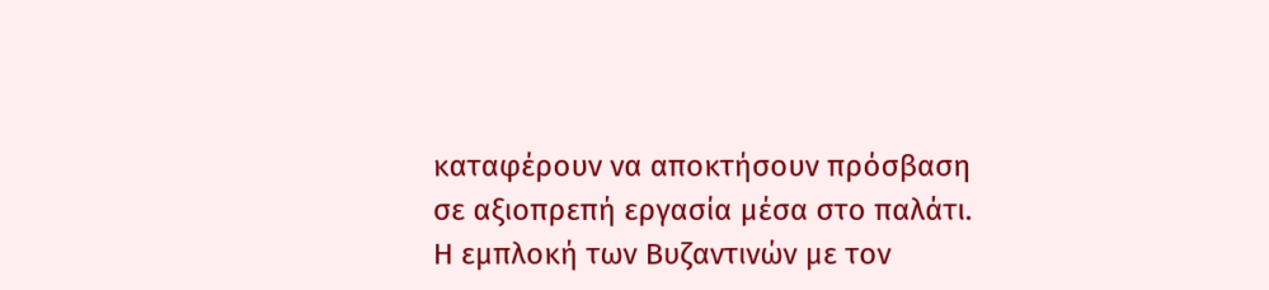καταφέρουν να αποκτήσουν πρόσβαση σε αξιοπρεπή εργασία μέσα στο παλάτι. Η εμπλοκή των Βυζαντινών με τον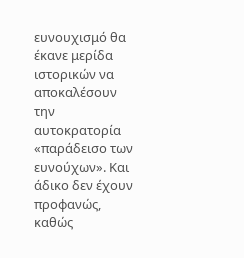ευνουχισμό θα έκανε μερίδα ιστορικών να αποκαλέσουν την αυτοκρατορία «παράδεισο των ευνούχων». Και άδικο δεν έχουν προφανώς, καθώς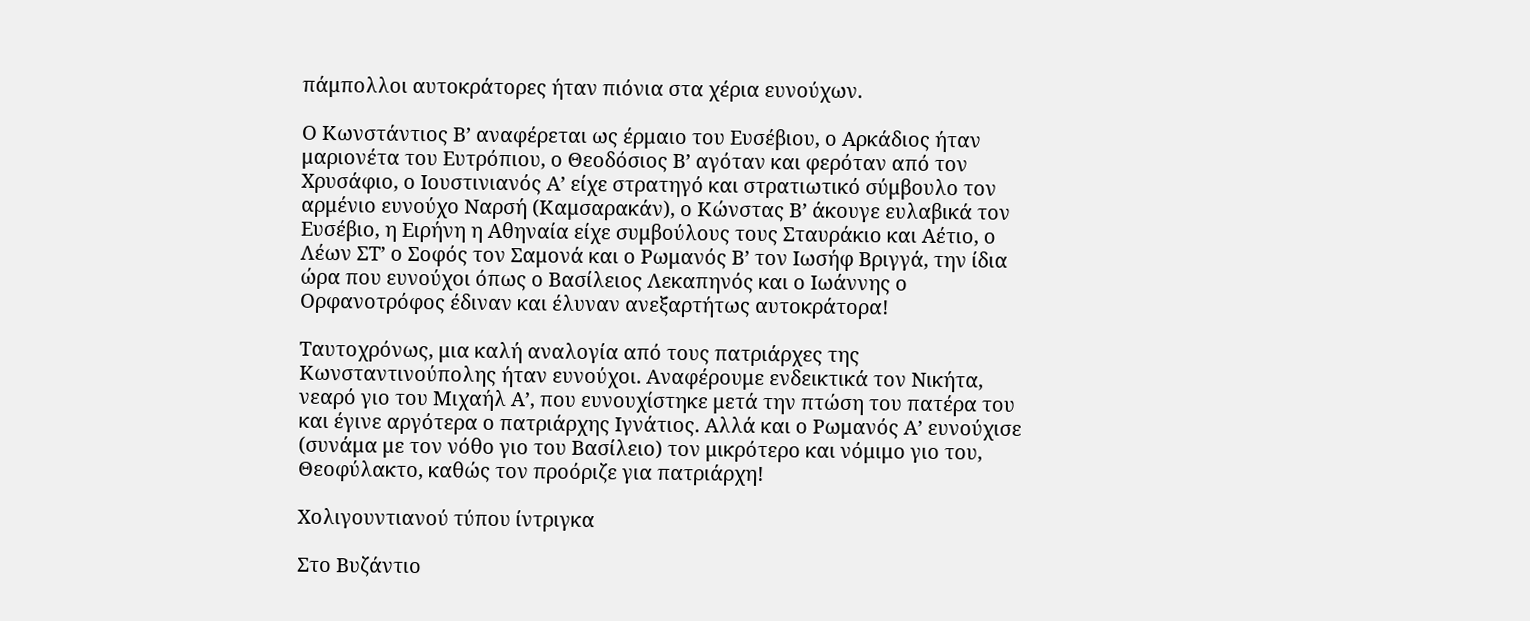πάμπολλοι αυτοκράτορες ήταν πιόνια στα χέρια ευνούχων.

Ο Κωνστάντιος Β’ αναφέρεται ως έρμαιο του Ευσέβιου, ο Αρκάδιος ήταν μαριονέτα του Ευτρόπιου, ο Θεοδόσιος Β’ αγόταν και φερόταν από τον Χρυσάφιο, ο Ιουστινιανός Α’ είχε στρατηγό και στρατιωτικό σύμβουλο τον αρμένιο ευνούχο Ναρσή (Καμσαρακάν), ο Κώνστας Β’ άκουγε ευλαβικά τον Ευσέβιο, η Ειρήνη η Αθηναία είχε συμβούλους τους Σταυράκιο και Αέτιο, ο Λέων ΣΤ’ ο Σοφός τον Σαμονά και ο Ρωμανός Β’ τον Ιωσήφ Βριγγά, την ίδια ώρα που ευνούχοι όπως ο Βασίλειος Λεκαπηνός και ο Ιωάννης ο Ορφανοτρόφος έδιναν και έλυναν ανεξαρτήτως αυτοκράτορα!

Ταυτοχρόνως, μια καλή αναλογία από τους πατριάρχες της Κωνσταντινούπολης ήταν ευνούχοι. Αναφέρουμε ενδεικτικά τον Νικήτα, νεαρό γιο του Μιχαήλ Α’, που ευνουχίστηκε μετά την πτώση του πατέρα του και έγινε αργότερα ο πατριάρχης Ιγνάτιος. Αλλά και ο Ρωμανός Α’ ευνούχισε (συνάμα με τον νόθο γιο του Βασίλειο) τον μικρότερο και νόμιμο γιο του, Θεοφύλακτο, καθώς τον προόριζε για πατριάρχη!

Χολιγουντιανού τύπου ίντριγκα

Στο Βυζάντιο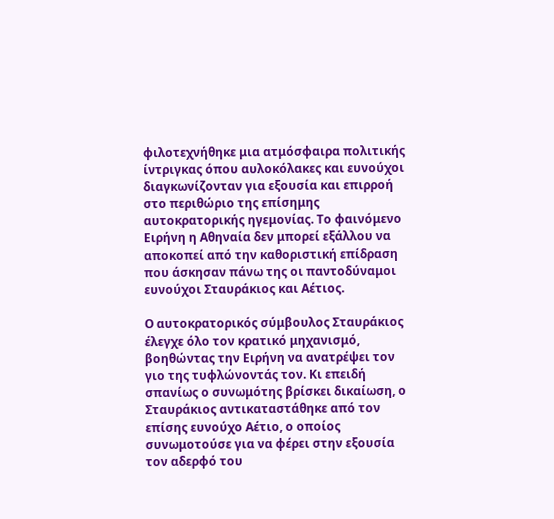φιλοτεχνήθηκε μια ατμόσφαιρα πολιτικής ίντριγκας όπου αυλοκόλακες και ευνούχοι διαγκωνίζονταν για εξουσία και επιρροή στο περιθώριο της επίσημης αυτοκρατορικής ηγεμονίας. Το φαινόμενο Ειρήνη η Αθηναία δεν μπορεί εξάλλου να αποκοπεί από την καθοριστική επίδραση που άσκησαν πάνω της οι παντοδύναμοι ευνούχοι Σταυράκιος και Αέτιος.

Ο αυτοκρατορικός σύμβουλος Σταυράκιος έλεγχε όλο τον κρατικό μηχανισμό, βοηθώντας την Ειρήνη να ανατρέψει τον γιο της τυφλώνοντάς τον. Κι επειδή σπανίως ο συνωμότης βρίσκει δικαίωση, ο Σταυράκιος αντικαταστάθηκε από τον επίσης ευνούχο Αέτιο, ο οποίος συνωμοτούσε για να φέρει στην εξουσία τον αδερφό του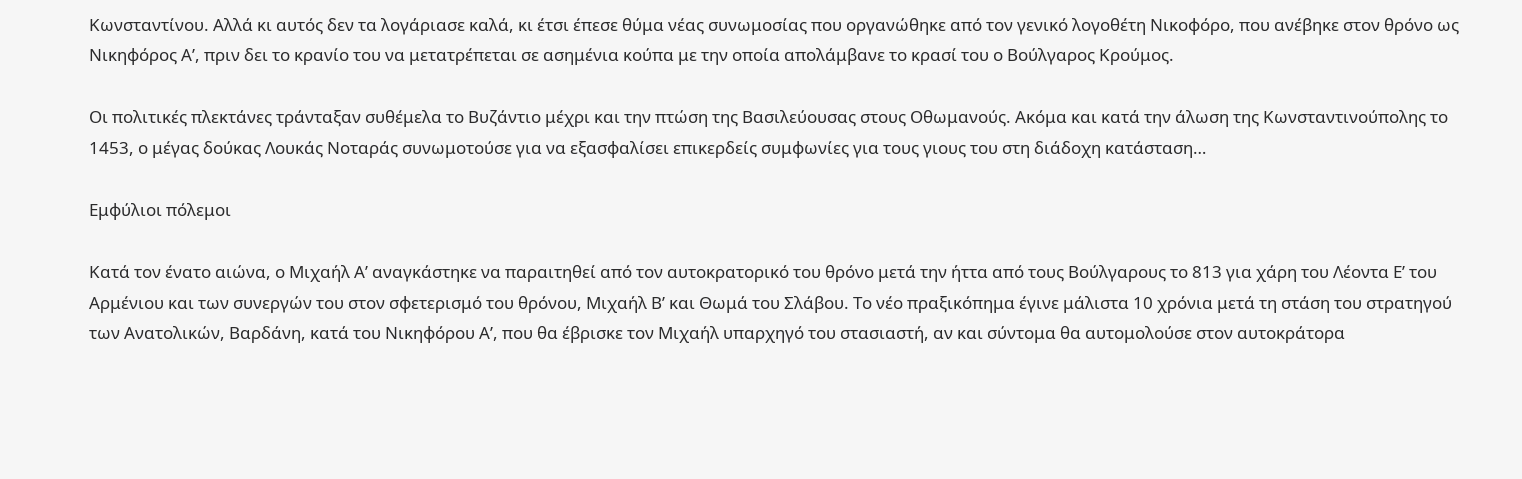Κωνσταντίνου. Αλλά κι αυτός δεν τα λογάριασε καλά, κι έτσι έπεσε θύμα νέας συνωμοσίας που οργανώθηκε από τον γενικό λογοθέτη Νικοφόρο, που ανέβηκε στον θρόνο ως Νικηφόρος Α’, πριν δει το κρανίο του να μετατρέπεται σε ασημένια κούπα με την οποία απολάμβανε το κρασί του ο Βούλγαρος Κρούμος.

Οι πολιτικές πλεκτάνες τράνταξαν συθέμελα το Βυζάντιο μέχρι και την πτώση της Βασιλεύουσας στους Οθωμανούς. Ακόμα και κατά την άλωση της Κωνσταντινούπολης το 1453, ο μέγας δούκας Λουκάς Νοταράς συνωμοτούσε για να εξασφαλίσει επικερδείς συμφωνίες για τους γιους του στη διάδοχη κατάσταση…

Εμφύλιοι πόλεμοι

Κατά τον ένατο αιώνα, ο Μιχαήλ Α’ αναγκάστηκε να παραιτηθεί από τον αυτοκρατορικό του θρόνο μετά την ήττα από τους Βούλγαρους το 813 για χάρη του Λέοντα Ε’ του Αρμένιου και των συνεργών του στον σφετερισμό του θρόνου, Μιχαήλ Β’ και Θωμά του Σλάβου. Το νέο πραξικόπημα έγινε μάλιστα 10 χρόνια μετά τη στάση του στρατηγού των Ανατολικών, Βαρδάνη, κατά του Νικηφόρου Α’, που θα έβρισκε τον Μιχαήλ υπαρχηγό του στασιαστή, αν και σύντομα θα αυτομολούσε στον αυτοκράτορα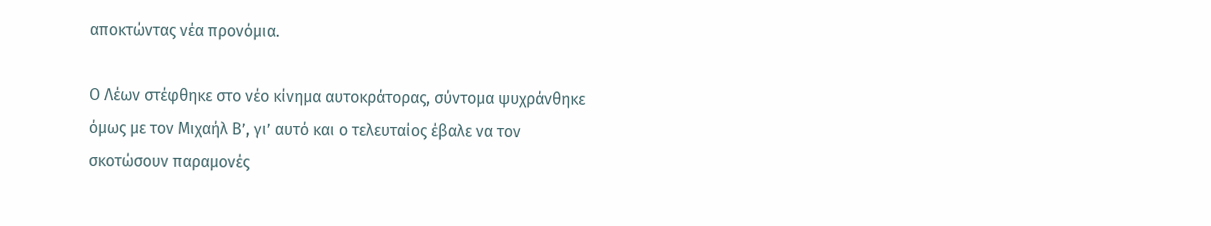αποκτώντας νέα προνόμια.

Ο Λέων στέφθηκε στο νέο κίνημα αυτοκράτορας, σύντομα ψυχράνθηκε όμως με τον Μιχαήλ Β’, γι’ αυτό και ο τελευταίος έβαλε να τον σκοτώσουν παραμονές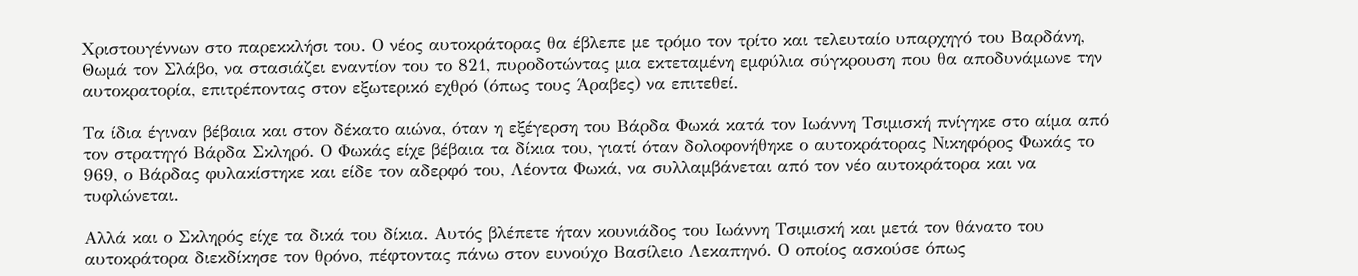Χριστουγέννων στο παρεκκλήσι του. Ο νέος αυτοκράτορας θα έβλεπε με τρόμο τον τρίτο και τελευταίο υπαρχηγό του Βαρδάνη, Θωμά τον Σλάβο, να στασιάζει εναντίον του το 821, πυροδοτώντας μια εκτεταμένη εμφύλια σύγκρουση που θα αποδυνάμωνε την αυτοκρατορία, επιτρέποντας στον εξωτερικό εχθρό (όπως τους Άραβες) να επιτεθεί.

Τα ίδια έγιναν βέβαια και στον δέκατο αιώνα, όταν η εξέγερση του Βάρδα Φωκά κατά τον Ιωάννη Τσιμισκή πνίγηκε στο αίμα από τον στρατηγό Βάρδα Σκληρό. Ο Φωκάς είχε βέβαια τα δίκια του, γιατί όταν δολοφονήθηκε ο αυτοκράτορας Νικηφόρος Φωκάς το 969, ο Βάρδας φυλακίστηκε και είδε τον αδερφό του, Λέοντα Φωκά, να συλλαμβάνεται από τον νέο αυτοκράτορα και να τυφλώνεται.

Αλλά και ο Σκληρός είχε τα δικά του δίκια. Αυτός βλέπετε ήταν κουνιάδος του Ιωάννη Τσιμισκή και μετά τον θάνατο του αυτοκράτορα διεκδίκησε τον θρόνο, πέφτοντας πάνω στον ευνούχο Βασίλειο Λεκαπηνό. Ο οποίος ασκούσε όπως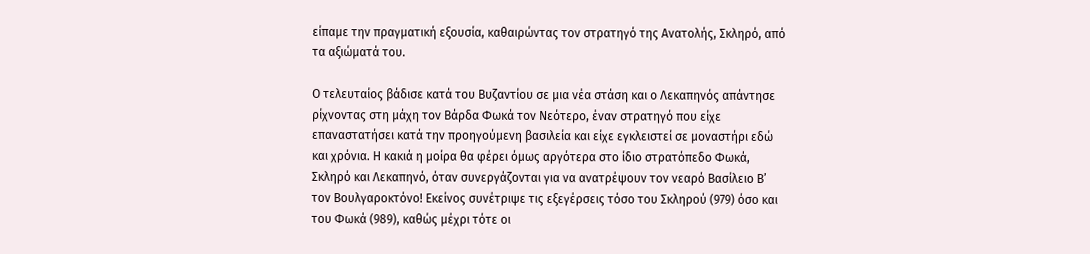είπαμε την πραγματική εξουσία, καθαιρώντας τον στρατηγό της Ανατολής, Σκληρό, από τα αξιώματά του.

Ο τελευταίος βάδισε κατά του Βυζαντίου σε μια νέα στάση και ο Λεκαπηνός απάντησε ρίχνοντας στη μάχη τον Βάρδα Φωκά τον Νεότερο, έναν στρατηγό που είχε επαναστατήσει κατά την προηγούμενη βασιλεία και είχε εγκλειστεί σε μοναστήρι εδώ και χρόνια. Η κακιά η μοίρα θα φέρει όμως αργότερα στο ίδιο στρατόπεδο Φωκά, Σκληρό και Λεκαπηνό, όταν συνεργάζονται για να ανατρέψουν τον νεαρό Βασίλειο Β’ τον Βουλγαροκτόνο! Εκείνος συνέτριψε τις εξεγέρσεις τόσο του Σκληρού (979) όσο και του Φωκά (989), καθώς μέχρι τότε οι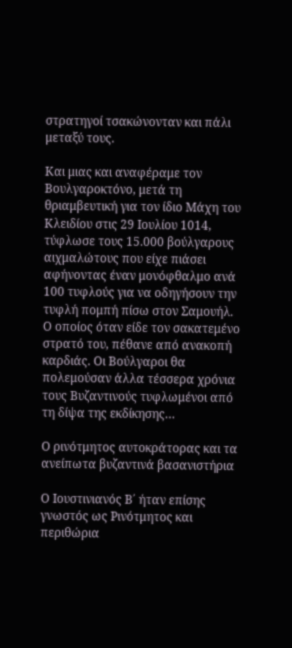στρατηγοί τσακώνονταν και πάλι μεταξύ τους.

Και μιας και αναφέραμε τον Βουλγαροκτόνο, μετά τη θριαμβευτική για τον ίδιο Μάχη του Κλειδίου στις 29 Ιουλίου 1014, τύφλωσε τους 15.000 βούλγαρους αιχμαλώτους που είχε πιάσει αφήνοντας έναν μονόφθαλμο ανά 100 τυφλούς για να οδηγήσουν την τυφλή πομπή πίσω στον Σαμουήλ. Ο οποίος όταν είδε τον σακατεμένο στρατό του, πέθανε από ανακοπή καρδιάς. Οι Βούλγαροι θα πολεμούσαν άλλα τέσσερα χρόνια τους Βυζαντινούς τυφλωμένοι από τη δίψα της εκδίκησης…

Ο ρινότμητος αυτοκράτορας και τα ανείπωτα βυζαντινά βασανιστήρια

Ο Ιουστινιανός Β΄ ήταν επίσης γνωστός ως Ρινότμητος και περιθώρια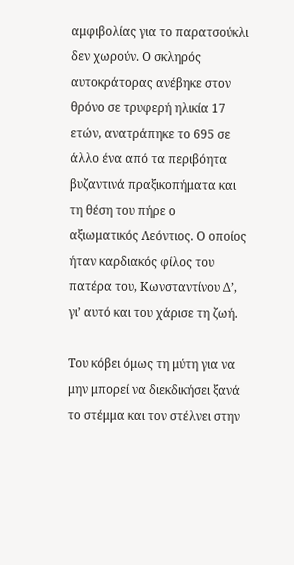αμφιβολίας για το παρατσούκλι δεν χωρούν. Ο σκληρός αυτοκράτορας ανέβηκε στον θρόνο σε τρυφερή ηλικία 17 ετών, ανατράπηκε το 695 σε άλλο ένα από τα περιβόητα βυζαντινά πραξικοπήματα και τη θέση του πήρε ο αξιωματικός Λεόντιος. Ο οποίος ήταν καρδιακός φίλος του πατέρα του, Κωνσταντίνου Δ’, γι’ αυτό και του χάρισε τη ζωή.

Του κόβει όμως τη μύτη για να μην μπορεί να διεκδικήσει ξανά το στέμμα και τον στέλνει στην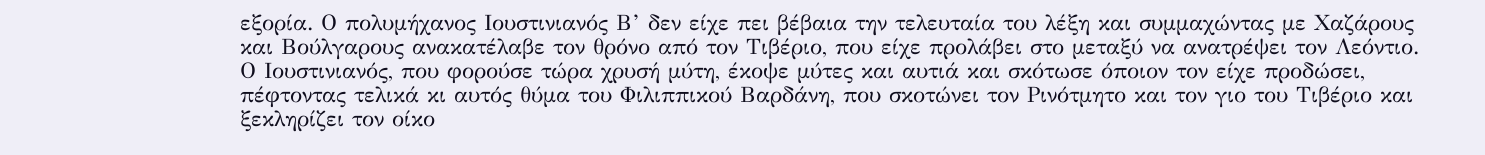εξορία. Ο πολυμήχανος Ιουστινιανός Β’ δεν είχε πει βέβαια την τελευταία του λέξη και συμμαχώντας με Χαζάρους και Βούλγαρους ανακατέλαβε τον θρόνο από τον Τιβέριο, που είχε προλάβει στο μεταξύ να ανατρέψει τον Λεόντιο. Ο Ιουστινιανός, που φορούσε τώρα χρυσή μύτη, έκοψε μύτες και αυτιά και σκότωσε όποιον τον είχε προδώσει, πέφτοντας τελικά κι αυτός θύμα του Φιλιππικού Βαρδάνη, που σκοτώνει τον Ρινότμητο και τον γιο του Τιβέριο και ξεκληρίζει τον οίκο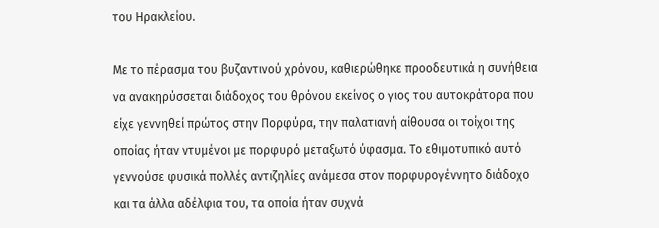του Ηρακλείου.

Με το πέρασμα του βυζαντινού χρόνου, καθιερώθηκε προοδευτικά η συνήθεια να ανακηρύσσεται διάδοχος του θρόνου εκείνος ο γιος του αυτοκράτορα που είχε γεννηθεί πρώτος στην Πορφύρα, την παλατιανή αίθουσα οι τοίχοι της οποίας ήταν ντυμένοι με πορφυρό μεταξωτό ύφασμα. Το εθιμοτυπικό αυτό γεννούσε φυσικά πολλές αντιζηλίες ανάμεσα στον πορφυρογέννητο διάδοχο και τα άλλα αδέλφια του, τα οποία ήταν συχνά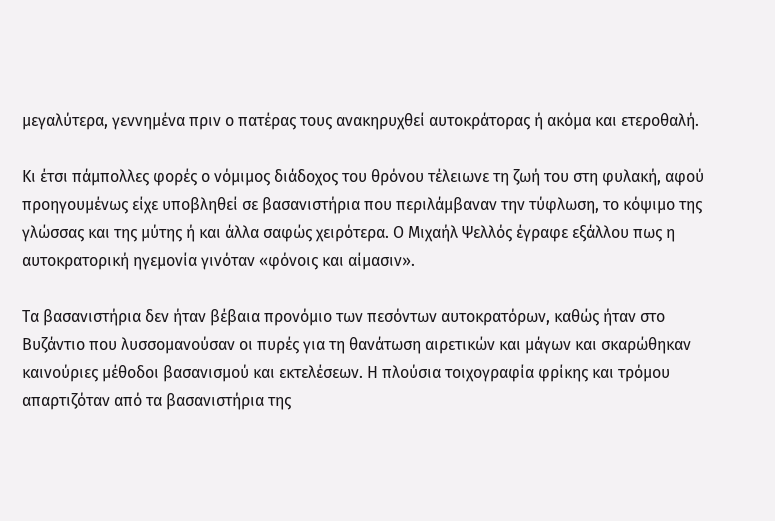μεγαλύτερα, γεννημένα πριν ο πατέρας τους ανακηρυχθεί αυτοκράτορας ή ακόμα και ετεροθαλή.

Κι έτσι πάμπολλες φορές ο νόμιμος διάδοχος του θρόνου τέλειωνε τη ζωή του στη φυλακή, αφού προηγουμένως είχε υποβληθεί σε βασανιστήρια που περιλάμβαναν την τύφλωση, το κόψιμο της γλώσσας και της μύτης ή και άλλα σαφώς χειρότερα. Ο Μιχαήλ Ψελλός έγραφε εξάλλου πως η αυτοκρατορική ηγεμονία γινόταν «φόνοις και αίμασιν».

Τα βασανιστήρια δεν ήταν βέβαια προνόμιο των πεσόντων αυτοκρατόρων, καθώς ήταν στο Βυζάντιο που λυσσομανούσαν οι πυρές για τη θανάτωση αιρετικών και μάγων και σκαρώθηκαν καινούριες μέθοδοι βασανισμού και εκτελέσεων. Η πλούσια τοιχογραφία φρίκης και τρόμου απαρτιζόταν από τα βασανιστήρια της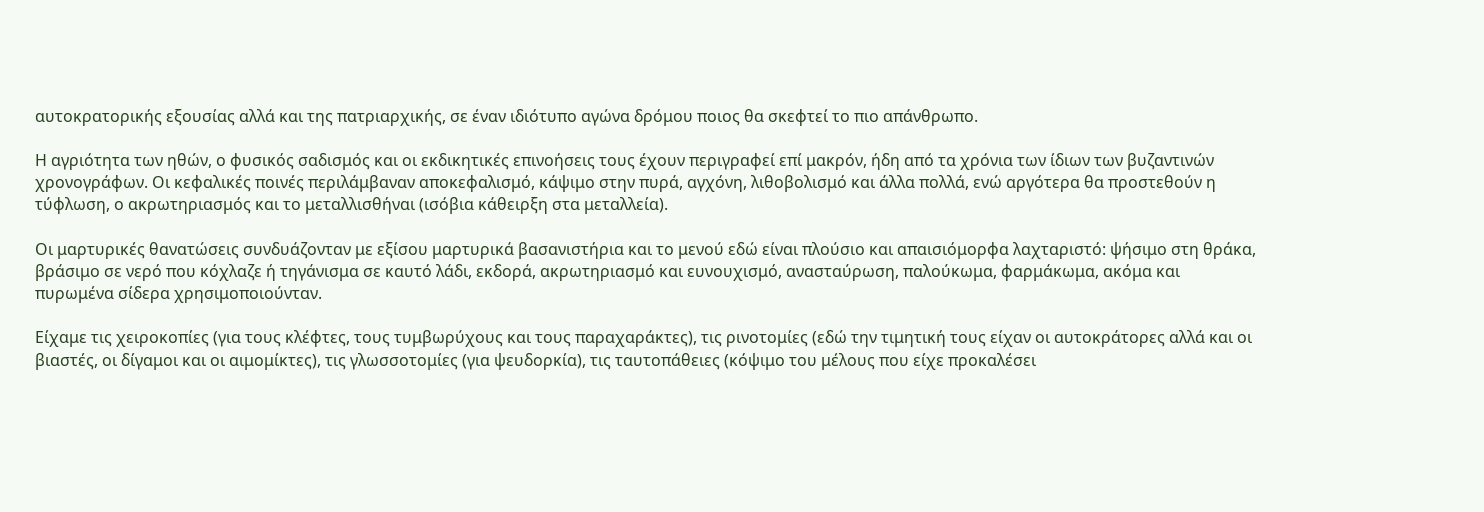αυτοκρατορικής εξουσίας αλλά και της πατριαρχικής, σε έναν ιδιότυπο αγώνα δρόμου ποιος θα σκεφτεί το πιο απάνθρωπο.

Η αγριότητα των ηθών, ο φυσικός σαδισμός και οι εκδικητικές επινοήσεις τους έχουν περιγραφεί επί μακρόν, ήδη από τα χρόνια των ίδιων των βυζαντινών χρονογράφων. Οι κεφαλικές ποινές περιλάμβαναν αποκεφαλισμό, κάψιμο στην πυρά, αγχόνη, λιθοβολισμό και άλλα πολλά, ενώ αργότερα θα προστεθούν η τύφλωση, ο ακρωτηριασμός και το μεταλλισθήναι (ισόβια κάθειρξη στα μεταλλεία).

Οι μαρτυρικές θανατώσεις συνδυάζονταν με εξίσου μαρτυρικά βασανιστήρια και το μενού εδώ είναι πλούσιο και απαισιόμορφα λαχταριστό: ψήσιμο στη θράκα, βράσιμο σε νερό που κόχλαζε ή τηγάνισμα σε καυτό λάδι, εκδορά, ακρωτηριασμό και ευνουχισμό, ανασταύρωση, παλούκωμα, φαρμάκωμα, ακόμα και πυρωμένα σίδερα χρησιμοποιούνταν.

Είχαμε τις χειροκοπίες (για τους κλέφτες, τους τυμβωρύχους και τους παραχαράκτες), τις ρινοτομίες (εδώ την τιμητική τους είχαν οι αυτοκράτορες αλλά και οι βιαστές, οι δίγαμοι και οι αιμομίκτες), τις γλωσσοτομίες (για ψευδορκία), τις ταυτοπάθειες (κόψιμο του μέλους που είχε προκαλέσει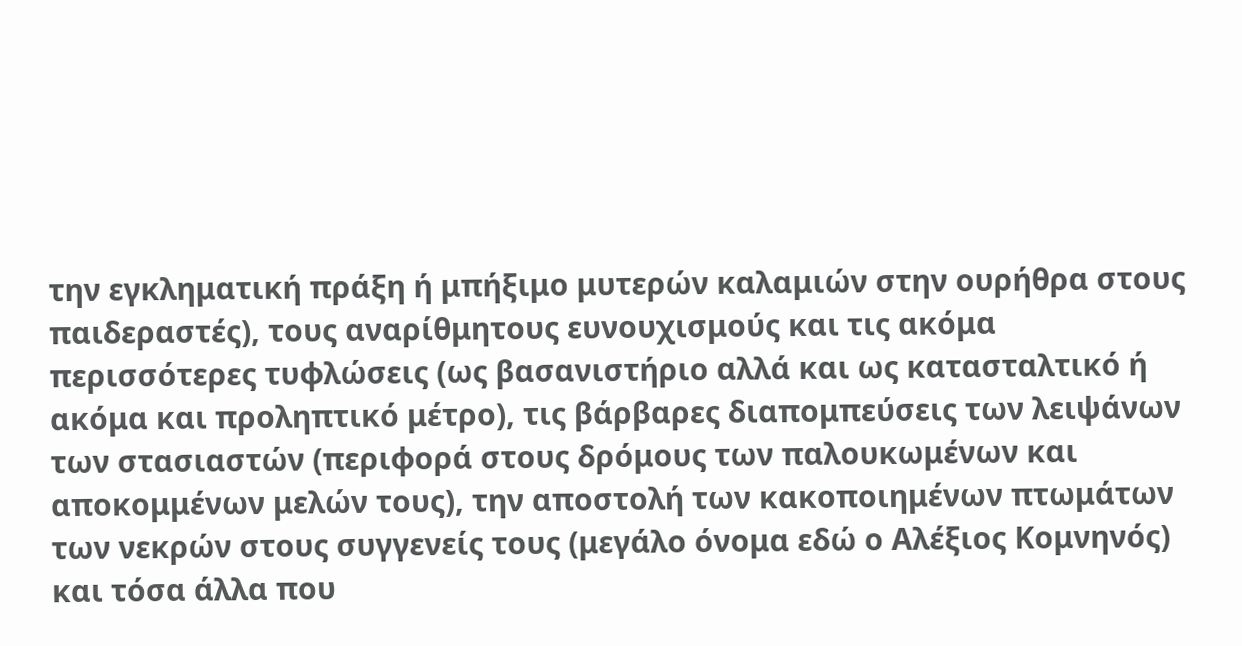την εγκληματική πράξη ή μπήξιμο μυτερών καλαμιών στην ουρήθρα στους παιδεραστές), τους αναρίθμητους ευνουχισμούς και τις ακόμα περισσότερες τυφλώσεις (ως βασανιστήριο αλλά και ως κατασταλτικό ή ακόμα και προληπτικό μέτρο), τις βάρβαρες διαπομπεύσεις των λειψάνων των στασιαστών (περιφορά στους δρόμους των παλουκωμένων και αποκομμένων μελών τους), την αποστολή των κακοποιημένων πτωμάτων των νεκρών στους συγγενείς τους (μεγάλο όνομα εδώ ο Αλέξιος Κομνηνός) και τόσα άλλα που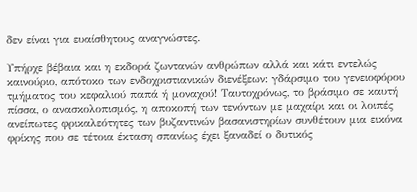δεν είναι για ευαίσθητους αναγνώστες.

Υπήρχε βέβαια και η εκδορά ζωντανών ανθρώπων αλλά και κάτι εντελώς καινούριο, απότοκο των ενδοχριστιανικών διενέξεων: γδάρσιμο του γενειοφόρου τμήματος του κεφαλιού παπά ή μοναχού! Ταυτοχρόνως, το βράσιμο σε καυτή πίσσα, ο ανασκολοπισμός, η αποκοπή των τενόντων με μαχαίρι και οι λοιπές ανείπωτες φρικαλεότητες των βυζαντινών βασανιστηρίων συνθέτουν μια εικόνα φρίκης που σε τέτοια έκταση σπανίως έχει ξαναδεί ο δυτικός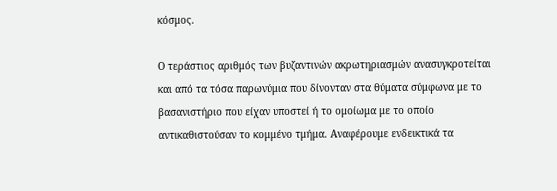κόσμος.

Ο τεράστιος αριθμός των βυζαντινών ακρωτηριασμών ανασυγκροτείται και από τα τόσα παρωνύμια που δίνονταν στα θύματα σύμφωνα με το βασανιστήριο που είχαν υποστεί ή το ομοίωμα με το οποίο αντικαθιστούσαν το κομμένο τμήμα. Αναφέρουμε ενδεικτικά τα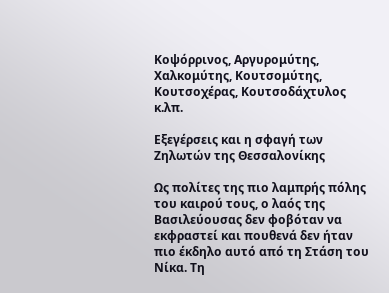Κοψόρρινος, Αργυρομύτης, Χαλκομύτης, Κουτσομύτης, Κουτσοχέρας, Κουτσοδάχτυλος κ.λπ.

Εξεγέρσεις και η σφαγή των Ζηλωτών της Θεσσαλονίκης

Ως πολίτες της πιο λαμπρής πόλης του καιρού τους, ο λαός της Βασιλεύουσας δεν φοβόταν να εκφραστεί και πουθενά δεν ήταν πιο έκδηλο αυτό από τη Στάση του Νίκα. Τη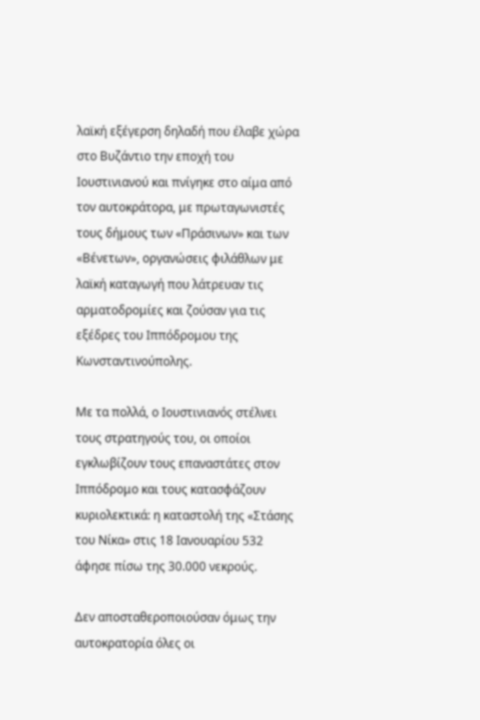λαϊκή εξέγερση δηλαδή που έλαβε χώρα στο Βυζάντιο την εποχή του Ιουστινιανού και πνίγηκε στο αίμα από τον αυτοκράτορα, με πρωταγωνιστές τους δήμους των «Πράσινων» και των «Βένετων», οργανώσεις φιλάθλων με λαϊκή καταγωγή που λάτρευαν τις αρματοδρομίες και ζούσαν για τις εξέδρες του Ιππόδρομου της Κωνσταντινούπολης.

Με τα πολλά, ο Ιουστινιανός στέλνει τους στρατηγούς του, οι οποίοι εγκλωβίζουν τους επαναστάτες στον Ιππόδρομο και τους κατασφάζουν κυριολεκτικά: η καταστολή της «Στάσης του Νίκα» στις 18 Ιανουαρίου 532 άφησε πίσω της 30.000 νεκρούς.

Δεν αποσταθεροποιούσαν όμως την αυτοκρατορία όλες οι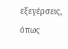εξεγέρσεις, όπως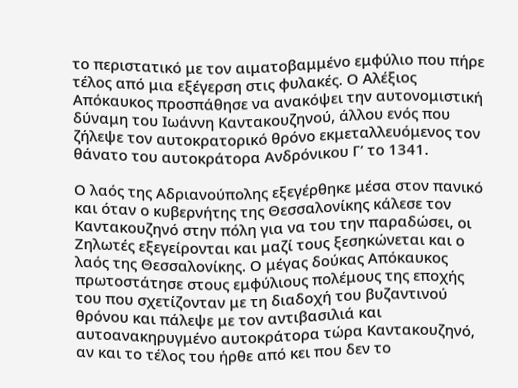το περιστατικό με τον αιματοβαμμένο εμφύλιο που πήρε τέλος από μια εξέγερση στις φυλακές. Ο Αλέξιος Απόκαυκος προσπάθησε να ανακόψει την αυτονομιστική δύναμη του Ιωάννη Καντακουζηνού, άλλου ενός που ζήλεψε τον αυτοκρατορικό θρόνο εκμεταλλευόμενος τον θάνατο του αυτοκράτορα Ανδρόνικου Γ’ το 1341.

Ο λαός της Αδριανούπολης εξεγέρθηκε μέσα στον πανικό και όταν ο κυβερνήτης της Θεσσαλονίκης κάλεσε τον Καντακουζηνό στην πόλη για να του την παραδώσει, οι Ζηλωτές εξεγείρονται και μαζί τους ξεσηκώνεται και ο λαός της Θεσσαλονίκης. Ο μέγας δούκας Απόκαυκος πρωτοστάτησε στους εμφύλιους πολέμους της εποχής του που σχετίζονταν με τη διαδοχή του βυζαντινού θρόνου και πάλεψε με τον αντιβασιλιά και αυτοανακηρυγμένο αυτοκράτορα τώρα Καντακουζηνό, αν και το τέλος του ήρθε από κει που δεν το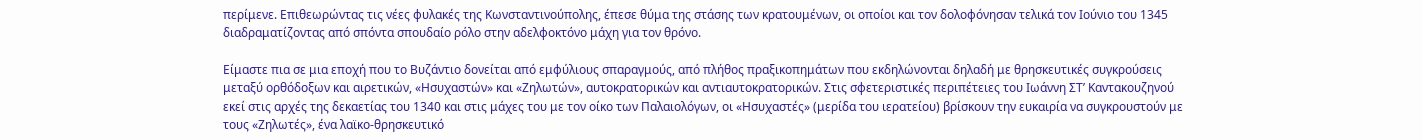περίμενε. Επιθεωρώντας τις νέες φυλακές της Κωνσταντινούπολης, έπεσε θύμα της στάσης των κρατουμένων, οι οποίοι και τον δολοφόνησαν τελικά τον Ιούνιο του 1345 διαδραματίζοντας από σπόντα σπουδαίο ρόλο στην αδελφοκτόνο μάχη για τον θρόνο.

Είμαστε πια σε μια εποχή που το Βυζάντιο δονείται από εμφύλιους σπαραγμούς, από πλήθος πραξικοπημάτων που εκδηλώνονται δηλαδή με θρησκευτικές συγκρούσεις μεταξύ ορθόδοξων και αιρετικών, «Ησυχαστών» και «Ζηλωτών», αυτοκρατορικών και αντιαυτοκρατορικών. Στις σφετεριστικές περιπέτειες του Ιωάννη ΣΤ’ Καντακουζηνού εκεί στις αρχές της δεκαετίας του 1340 και στις μάχες του με τον οίκο των Παλαιολόγων, οι «Ησυχαστές» (μερίδα του ιερατείου) βρίσκουν την ευκαιρία να συγκρουστούν με τους «Ζηλωτές», ένα λαϊκο-θρησκευτικό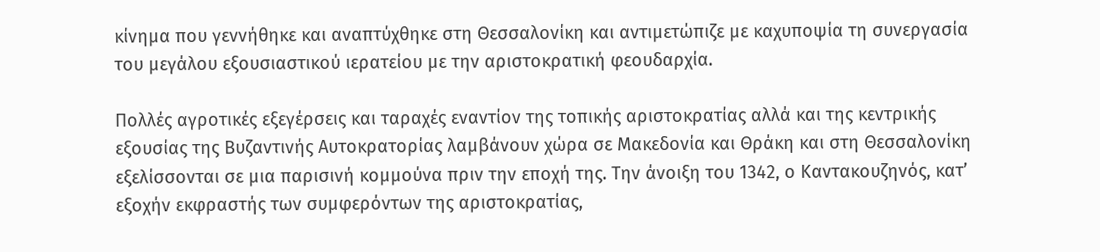κίνημα που γεννήθηκε και αναπτύχθηκε στη Θεσσαλονίκη και αντιμετώπιζε με καχυποψία τη συνεργασία του μεγάλου εξουσιαστικού ιερατείου με την αριστοκρατική φεουδαρχία.

Πολλές αγροτικές εξεγέρσεις και ταραχές εναντίον της τοπικής αριστοκρατίας αλλά και της κεντρικής εξουσίας της Βυζαντινής Αυτοκρατορίας λαμβάνουν χώρα σε Μακεδονία και Θράκη και στη Θεσσαλονίκη εξελίσσονται σε μια παρισινή κομμούνα πριν την εποχή της. Την άνοιξη του 1342, ο Καντακουζηνός, κατ’ εξοχήν εκφραστής των συμφερόντων της αριστοκρατίας,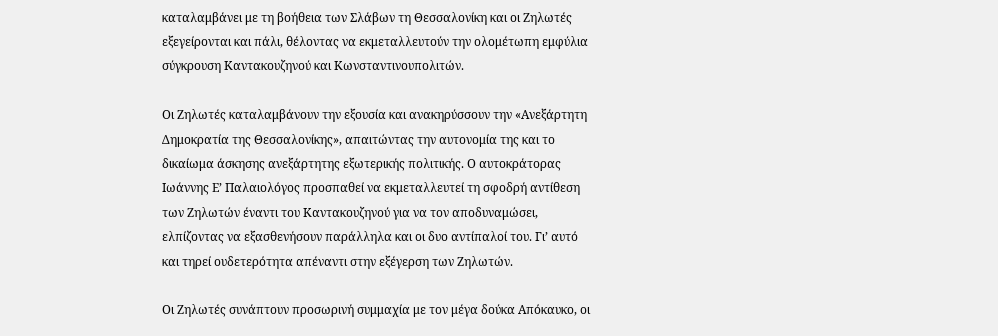καταλαμβάνει με τη βοήθεια των Σλάβων τη Θεσσαλονίκη και οι Ζηλωτές εξεγείρονται και πάλι, θέλοντας να εκμεταλλευτούν την ολομέτωπη εμφύλια σύγκρουση Καντακουζηνού και Κωνσταντινουπολιτών.

Οι Ζηλωτές καταλαμβάνουν την εξουσία και ανακηρύσσουν την «Ανεξάρτητη Δημοκρατία της Θεσσαλονίκης», απαιτώντας την αυτονομία της και το δικαίωμα άσκησης ανεξάρτητης εξωτερικής πολιτικής. Ο αυτοκράτορας Ιωάννης Ε’ Παλαιολόγος προσπαθεί να εκμεταλλευτεί τη σφοδρή αντίθεση των Ζηλωτών έναντι του Καντακουζηνού για να τον αποδυναμώσει, ελπίζοντας να εξασθενήσουν παράλληλα και οι δυο αντίπαλοί του. Γι’ αυτό και τηρεί ουδετερότητα απέναντι στην εξέγερση των Ζηλωτών.

Οι Ζηλωτές συνάπτουν προσωρινή συμμαχία με τον μέγα δούκα Απόκαυκο, οι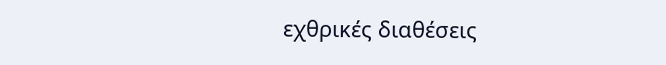εχθρικές διαθέσεις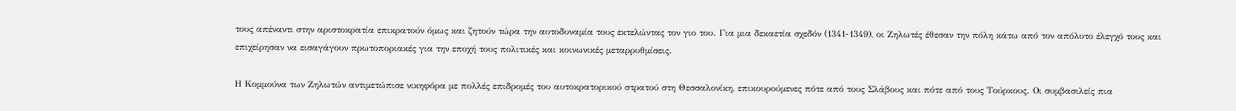τους απέναντι στην αριστοκρατία επικρατούν όμως και ζητούν τώρα την αυτοδυναμία τους εκτελώντας τον γιο του. Για μια δεκαετία σχεδόν (1341-1349), οι Ζηλωτές έθεσαν την πόλη κάτω από τον απόλυτο έλεγχό τους και επιχείρησαν να εισαγάγουν πρωτοποριακές για την εποχή τους πολιτικές και κοινωνικές μεταρρυθμίσεις.

Η Κομμούνα των Ζηλωτών αντιμετώπισε νικηφόρα με πολλές επιδρομές του αυτοκρατορικού στρατού στη Θεσσαλονίκη, επικουρούμενες πότε από τους Σλάβους και πότε από τους Τούρκους. Οι συμβασιλείς πια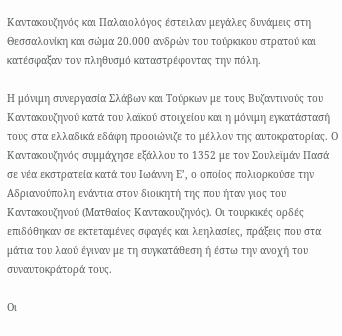Καντακουζηνός και Παλαιολόγος έστειλαν μεγάλες δυνάμεις στη Θεσσαλονίκη και σώμα 20.000 ανδρών του τούρκικου στρατού και κατέσφαξαν τον πληθυσμό καταστρέφοντας την πόλη.

Η μόνιμη συνεργασία Σλάβων και Τούρκων με τους Βυζαντινούς του Καντακουζηνού κατά του λαϊκού στοιχείου και η μόνιμη εγκατάστασή τους στα ελλαδικά εδάφη προοιώνιζε το μέλλον της αυτοκρατορίας. Ο Καντακουζηνός συμμάχησε εξάλλου το 1352 με τον Σουλεϊμάν Πασά σε νέα εκστρατεία κατά του Ιωάννη Ε’, ο οποίος πολιορκούσε την Αδριανούπολη ενάντια στον διοικητή της που ήταν γιος του Καντακουζηνού (Ματθαίος Καντακουζηνός). Οι τουρκικές ορδές επιδόθηκαν σε εκτεταμένες σφαγές και λεηλασίες, πράξεις που στα μάτια του λαού έγιναν με τη συγκατάθεση ή έστω την ανοχή του συναυτοκράτορά τους.

Οι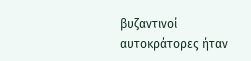βυζαντινοί αυτοκράτορες ήταν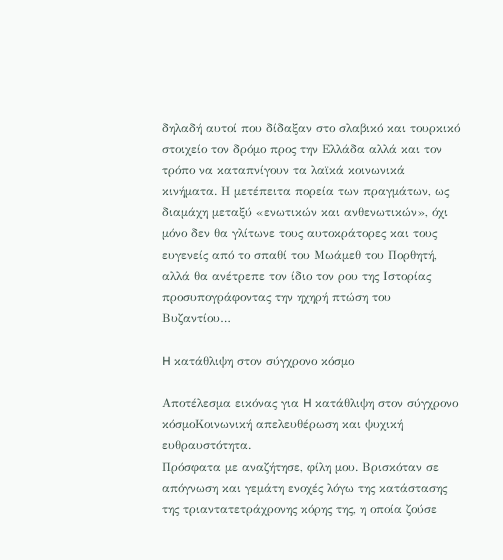δηλαδή αυτοί που δίδαξαν στο σλαβικό και τουρκικό στοιχείο τον δρόμο προς την Ελλάδα αλλά και τον τρόπο να καταπνίγουν τα λαϊκά κοινωνικά κινήματα. Η μετέπειτα πορεία των πραγμάτων, ως διαμάχη μεταξύ «ενωτικών και ανθενωτικών», όχι μόνο δεν θα γλίτωνε τους αυτοκράτορες και τους ευγενείς από το σπαθί του Μωάμεθ του Πορθητή, αλλά θα ανέτρεπε τον ίδιο τον ρου της Ιστορίας προσυπογράφοντας την ηχηρή πτώση του Βυζαντίου…

H κατάθλιψη στον σύγχρονο κόσμο

Αποτέλεσμα εικόνας για H κατάθλιψη στον σύγχρονο κόσμοΚοινωνική απελευθέρωση και ψυχική ευθραυστότητα.
Πρόσφατα με αναζήτησε, φίλη μου. Βρισκόταν σε απόγνωση και γεμάτη ενοχές λόγω της κατάστασης της τριαντατετράχρονης κόρης της, η οποία ζούσε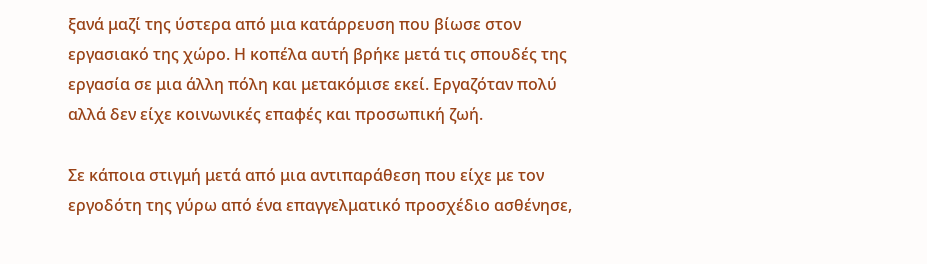ξανά μαζί της ύστερα από μια κατάρρευση που βίωσε στον εργασιακό της χώρο. Η κοπέλα αυτή βρήκε μετά τις σπουδές της εργασία σε μια άλλη πόλη και μετακόμισε εκεί. Εργαζόταν πολύ αλλά δεν είχε κοινωνικές επαφές και προσωπική ζωή.

Σε κάποια στιγμή μετά από μια αντιπαράθεση που είχε με τον εργοδότη της γύρω από ένα επαγγελματικό προσχέδιο ασθένησε,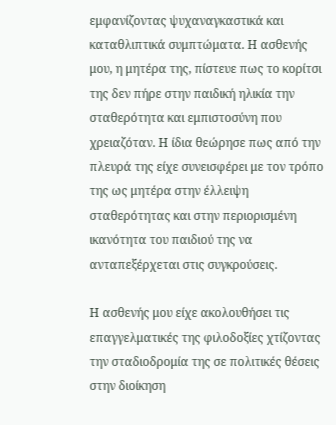εμφανίζοντας ψυχαναγκαστικά και καταθλιπτικά συμπτώματα. Η ασθενής μου, η μητέρα της, πίστευε πως το κορίτσι της δεν πήρε στην παιδική ηλικία την σταθερότητα και εμπιστοσύνη που χρειαζόταν. Η ίδια θεώρησε πως από την πλευρά της είχε συνεισφέρει με τον τρόπο της ως μητέρα στην έλλειψη σταθερότητας και στην περιορισμένη ικανότητα του παιδιού της να ανταπεξέρχεται στις συγκρούσεις.

Η ασθενής μου είχε ακολουθήσει τις επαγγελματικές της φιλοδοξίες χτίζοντας την σταδιοδρομία της σε πολιτικές θέσεις στην διοίκηση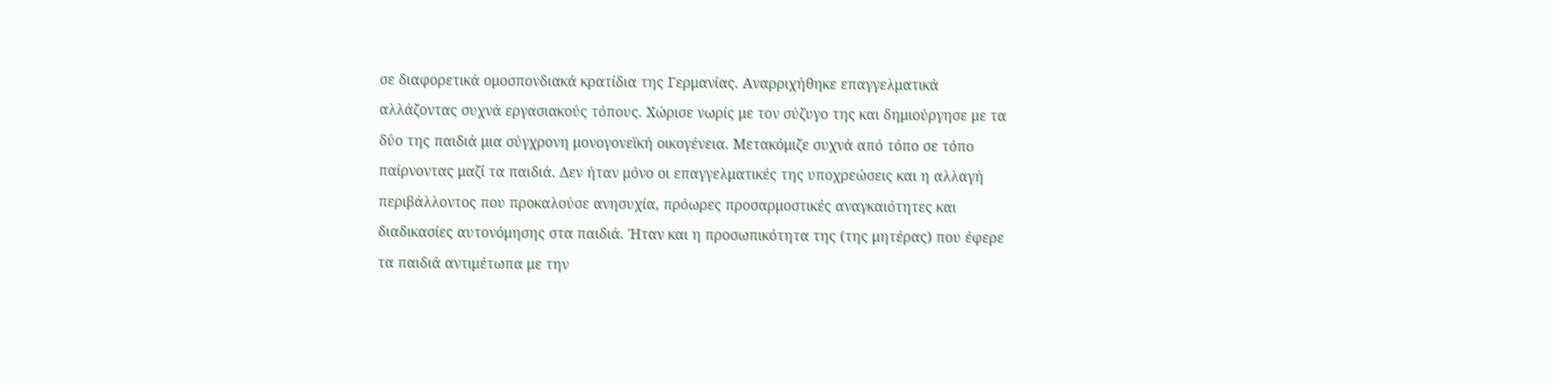σε διαφορετικά ομοσπονδιακά κρατίδια της Γερμανίας. Αναρριχήθηκε επαγγελματικά αλλάζοντας συχνά εργασιακούς τόπους. Χώρισε νωρίς με τον σύζυγο της και δημιούργησε με τα δύο της παιδιά μια σύγχρονη μονογονεϊκή οικογένεια. Μετακόμιζε συχνά από τόπο σε τόπο παίρνοντας μαζί τα παιδιά. Δεν ήταν μόνο οι επαγγελματικές της υποχρεώσεις και η αλλαγή περιβάλλοντος που προκαλούσε ανησυχία, πρόωρες προσαρμοστικές αναγκαιότητες και διαδικασίες αυτονόμησης στα παιδιά. Ήταν και η προσωπικότητα της (της μητέρας) που έφερε τα παιδιά αντιμέτωπα με την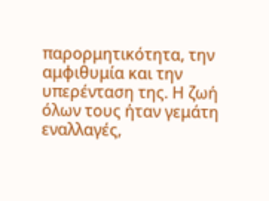παρορμητικότητα, την αμφιθυμία και την υπερένταση της. Η ζωή όλων τους ήταν γεμάτη εναλλαγές,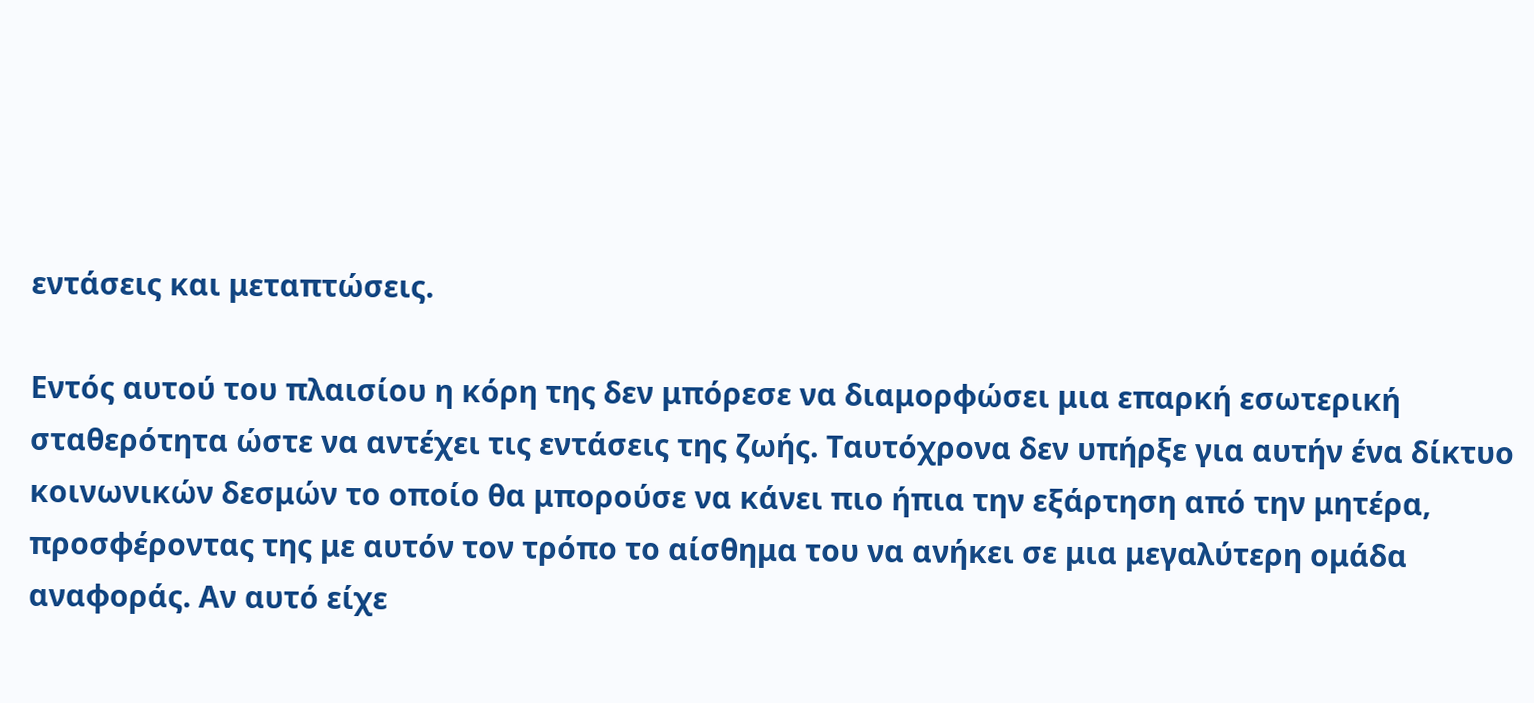εντάσεις και μεταπτώσεις.

Εντός αυτού του πλαισίου η κόρη της δεν μπόρεσε να διαμορφώσει μια επαρκή εσωτερική σταθερότητα ώστε να αντέχει τις εντάσεις της ζωής. Ταυτόχρονα δεν υπήρξε για αυτήν ένα δίκτυο κοινωνικών δεσμών το οποίο θα μπορούσε να κάνει πιο ήπια την εξάρτηση από την μητέρα, προσφέροντας της με αυτόν τον τρόπο το αίσθημα του να ανήκει σε μια μεγαλύτερη ομάδα αναφοράς. Αν αυτό είχε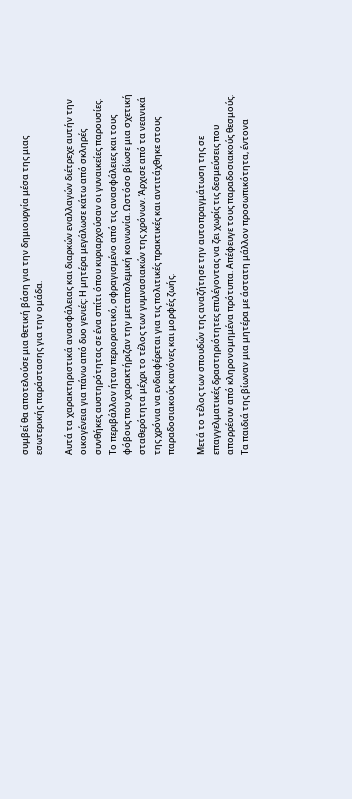συμβεί θα αποτελούσε μια θετική βάση για την δημιουργία μέσα της μιας εσωτερικής παράστασης για την ομάδα.

Αυτά τα χαρακτηριστικά ανασφάλειας και διαρκών εναλλαγών διέτρεχε αυτήν την οικογένεια για πάνω από δυο γενιές: Η μητέρα μεγάλωσε κάτω από σκληρές συνθήκες αυστηρότητας σε ένα σπίτι όπου κυριαρχούσαν οι γυναικείες παρουσίες. Το περιβάλλον ήταν περιοριστικό, σφραγισμένο από τις ανασφάλειες και τους φόβους που χαρακτήριζαν την μεταπολεμική κοινωνία. Ωστόσο βίωσε μια σχετική σταθερότητα μέχρι το τέλος των γυμνασιακών της χρόνων. Άρχισε από τα νεανικά της χρόνια να ενδιαφέρεται για τις πολιτικές πρακτικές και αντιτάχθηκε στους παραδοσιακούς κανόνες και μορφές ζωής.

Μετά το τέλος των σπουδών της αναζήτησε την αυτοπραγμάτωση της σε επαγγελματικές δραστηριότητες επιλέγοντας να ζει χωρίς τις δεσμεύσεις που απορρέουν από κληρονομημένα πρότυπα. Απέφευγε τους παραδοσιακούς θεσμούς. Τα παιδιά της βίωναν μια μητέρα με άστατη μάλλον προσωπικότητα, έντονα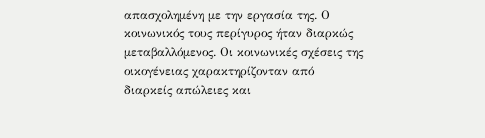απασχολημένη με την εργασία της. Ο κοινωνικός τους περίγυρος ήταν διαρκώς μεταβαλλόμενος. Οι κοινωνικές σχέσεις της οικογένειας χαρακτηρίζονταν από διαρκείς απώλειες και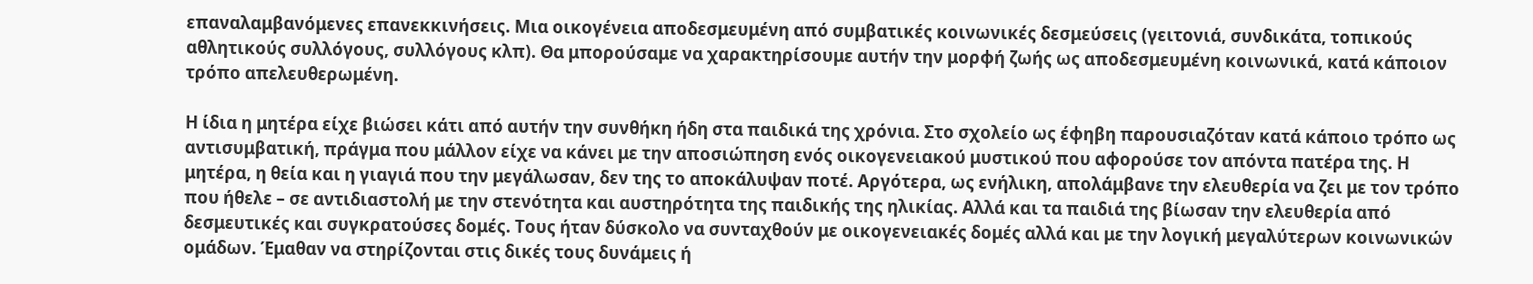επαναλαμβανόμενες επανεκκινήσεις. Μια οικογένεια αποδεσμευμένη από συμβατικές κοινωνικές δεσμεύσεις (γειτονιά, συνδικάτα, τοπικούς αθλητικούς συλλόγους, συλλόγους κλπ). Θα μπορούσαμε να χαρακτηρίσουμε αυτήν την μορφή ζωής ως αποδεσμευμένη κοινωνικά, κατά κάποιον τρόπο απελευθερωμένη.

Η ίδια η μητέρα είχε βιώσει κάτι από αυτήν την συνθήκη ήδη στα παιδικά της χρόνια. Στο σχολείο ως έφηβη παρουσιαζόταν κατά κάποιο τρόπο ως αντισυμβατική, πράγμα που μάλλον είχε να κάνει με την αποσιώπηση ενός οικογενειακού μυστικού που αφορούσε τον απόντα πατέρα της. Η μητέρα, η θεία και η γιαγιά που την μεγάλωσαν, δεν της το αποκάλυψαν ποτέ. Αργότερα, ως ενήλικη, απολάμβανε την ελευθερία να ζει με τον τρόπο που ήθελε – σε αντιδιαστολή με την στενότητα και αυστηρότητα της παιδικής της ηλικίας. Αλλά και τα παιδιά της βίωσαν την ελευθερία από δεσμευτικές και συγκρατούσες δομές. Τους ήταν δύσκολο να συνταχθούν με οικογενειακές δομές αλλά και με την λογική μεγαλύτερων κοινωνικών ομάδων. Έμαθαν να στηρίζονται στις δικές τους δυνάμεις ή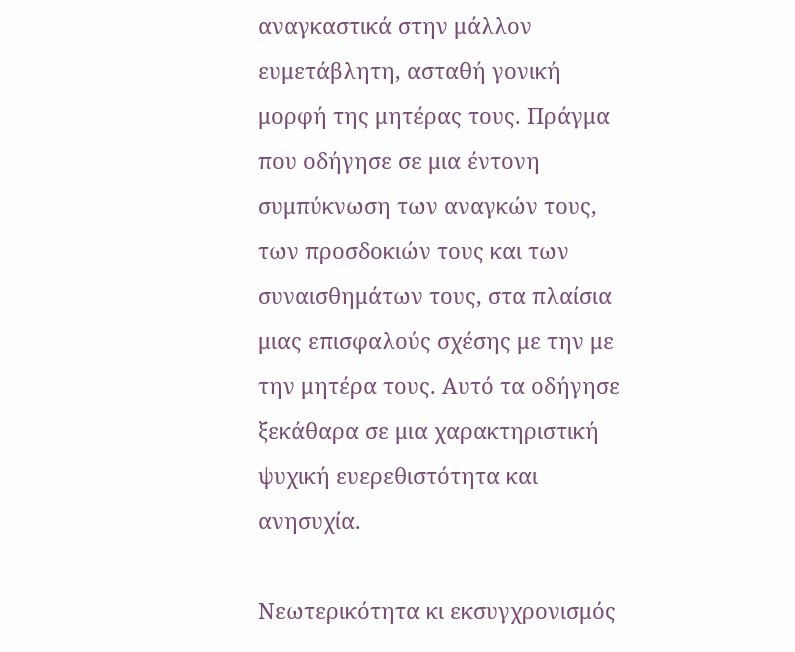αναγκαστικά στην μάλλον ευμετάβλητη, ασταθή γονική μορφή της μητέρας τους. Πράγμα που οδήγησε σε μια έντονη συμπύκνωση των αναγκών τους, των προσδοκιών τους και των συναισθημάτων τους, στα πλαίσια μιας επισφαλούς σχέσης με την με την μητέρα τους. Αυτό τα οδήγησε ξεκάθαρα σε μια χαρακτηριστική ψυχική ευερεθιστότητα και ανησυχία.

Νεωτερικότητα κι εκσυγχρονισμός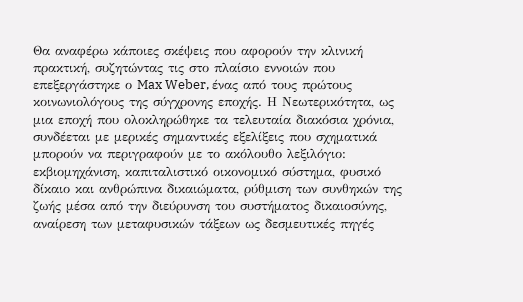Θα αναφέρω κάποιες σκέψεις που αφορούν την κλινική πρακτική, συζητώντας τις στο πλαίσιο εννοιών που επεξεργάστηκε ο Max Weber, ένας από τους πρώτους κοινωνιολόγους της σύγχρονης εποχής. Η Νεωτερικότητα, ως μια εποχή που ολοκληρώθηκε τα τελευταία διακόσια χρόνια, συνδέεται με μερικές σημαντικές εξελίξεις που σχηματικά μπορούν να περιγραφούν με το ακόλουθο λεξιλόγιο: εκβιομηχάνιση, καπιταλιστικό οικονομικό σύστημα, φυσικό δίκαιο και ανθρώπινα δικαιώματα, ρύθμιση των συνθηκών της ζωής μέσα από την διεύρυνση του συστήματος δικαιοσύνης, αναίρεση των μεταφυσικών τάξεων ως δεσμευτικές πηγές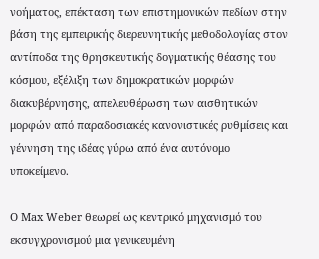νοήματος, επέκταση των επιστημονικών πεδίων στην βάση της εμπειρικής διερευνητικής μεθοδολογίας στον αντίποδα της θρησκευτικής δογματικής θέασης του κόσμου, εξέλιξη των δημοκρατικών μορφών διακυβέρνησης, απελευθέρωση των αισθητικών μορφών από παραδοσιακές κανονιστικές ρυθμίσεις και γέννηση της ιδέας γύρω από ένα αυτόνομο υποκείμενο.

Ο Max Weber θεωρεί ως κεντρικό μηχανισμό του εκσυγχρονισμού μια γενικευμένη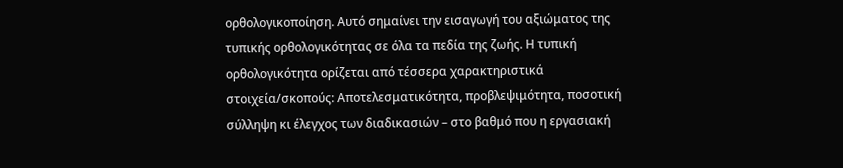ορθολογικοποίηση. Αυτό σημαίνει την εισαγωγή του αξιώματος της τυπικής ορθολογικότητας σε όλα τα πεδία της ζωής. Η τυπική ορθολογικότητα ορίζεται από τέσσερα χαρακτηριστικά στοιχεία/σκοπούς: Αποτελεσματικότητα, προβλεψιμότητα, ποσοτική σύλληψη κι έλεγχος των διαδικασιών – στο βαθμό που η εργασιακή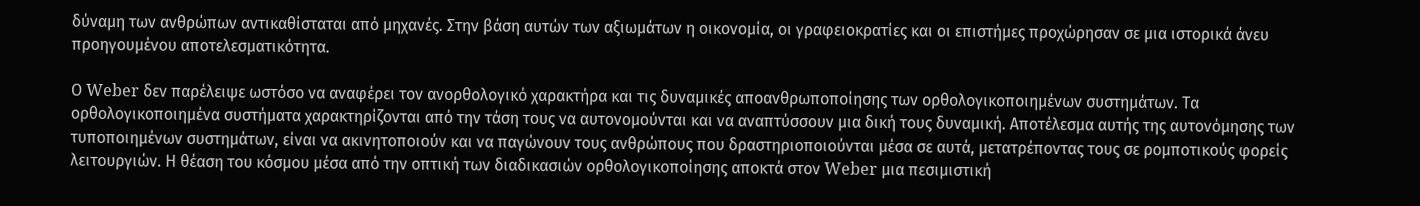δύναμη των ανθρώπων αντικαθίσταται από μηχανές. Στην βάση αυτών των αξιωμάτων η οικονομία, οι γραφειοκρατίες και οι επιστήμες προχώρησαν σε μια ιστορικά άνευ προηγουμένου αποτελεσματικότητα.

Ο Weber δεν παρέλειψε ωστόσο να αναφέρει τον ανορθολογικό χαρακτήρα και τις δυναμικές αποανθρωποποίησης των ορθολογικοποιημένων συστημάτων. Τα ορθολογικοποιημένα συστήματα χαρακτηρίζονται από την τάση τους να αυτονομούνται και να αναπτύσσουν μια δική τους δυναμική. Αποτέλεσμα αυτής της αυτονόμησης των τυποποιημένων συστημάτων, είναι να ακινητοποιούν και να παγώνουν τους ανθρώπους που δραστηριοποιούνται μέσα σε αυτά, μετατρέποντας τους σε ρομποτικούς φορείς λειτουργιών. Η θέαση του κόσμου μέσα από την οπτική των διαδικασιών ορθολογικοποίησης αποκτά στον Weber μια πεσιμιστική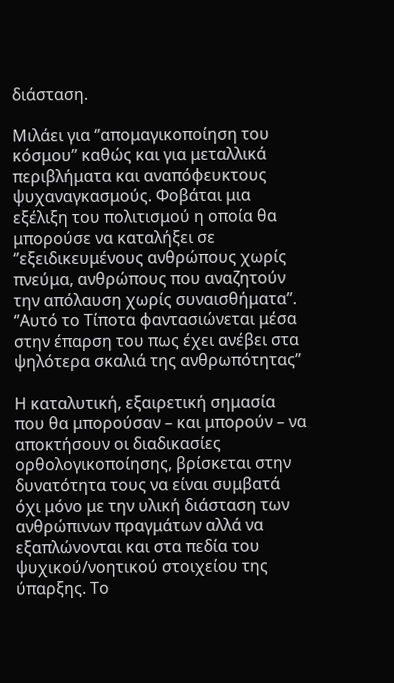διάσταση.

Μιλάει για ‘’απομαγικοποίηση του κόσμου’’ καθώς και για μεταλλικά περιβλήματα και αναπόφευκτους ψυχαναγκασμούς. Φοβάται μια εξέλιξη του πολιτισμού η οποία θα μπορούσε να καταλήξει σε ‘’εξειδικευμένους ανθρώπους χωρίς πνεύμα, ανθρώπους που αναζητούν την απόλαυση χωρίς συναισθήματα’’. ‘’Αυτό το Τίποτα φαντασιώνεται μέσα στην έπαρση του πως έχει ανέβει στα ψηλότερα σκαλιά της ανθρωπότητας’’

Η καταλυτική, εξαιρετική σημασία που θα μπορούσαν – και μπορούν – να αποκτήσουν οι διαδικασίες ορθολογικοποίησης, βρίσκεται στην δυνατότητα τους να είναι συμβατά όχι μόνο με την υλική διάσταση των ανθρώπινων πραγμάτων αλλά να εξαπλώνονται και στα πεδία του ψυχικού/νοητικού στοιχείου της ύπαρξης. Το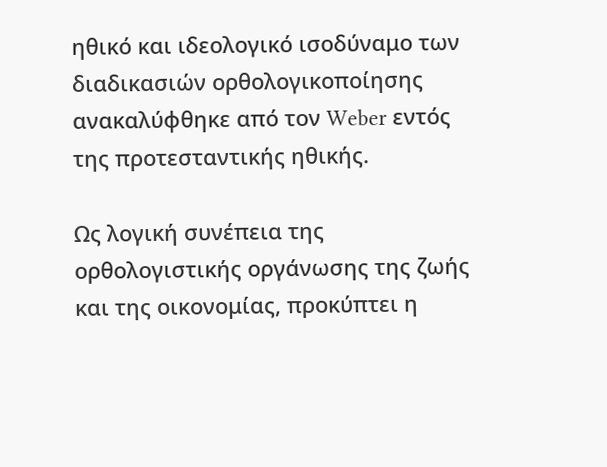ηθικό και ιδεολογικό ισοδύναμο των διαδικασιών ορθολογικοποίησης ανακαλύφθηκε από τον Weber εντός της προτεσταντικής ηθικής.

Ως λογική συνέπεια της ορθολογιστικής οργάνωσης της ζωής και της οικονομίας, προκύπτει η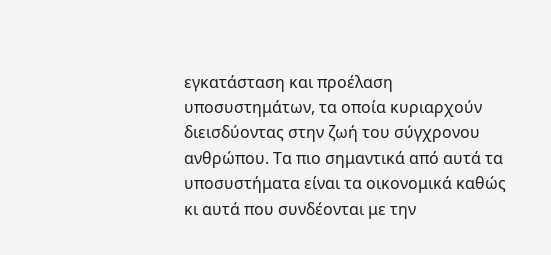εγκατάσταση και προέλαση υποσυστημάτων, τα οποία κυριαρχούν διεισδύοντας στην ζωή του σύγχρονου ανθρώπου. Τα πιο σημαντικά από αυτά τα υποσυστήματα είναι τα οικονομικά καθώς κι αυτά που συνδέονται με την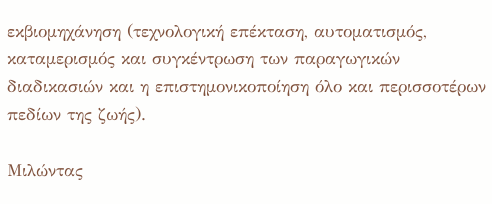εκβιομηχάνηση (τεχνολογική επέκταση, αυτοματισμός, καταμερισμός και συγκέντρωση των παραγωγικών διαδικασιών και η επιστημονικοποίηση όλο και περισσοτέρων πεδίων της ζωής).

Μιλώντας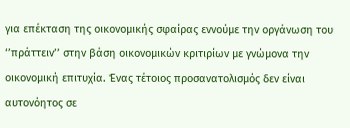για επέκταση της οικονομικής σφαίρας εννούμε την οργάνωση του ‘’πράττειν’’ στην βάση οικονομικών κριτιρίων με γνώμονα την οικονομική επιτυχία. Ένας τέτοιος προσανατολισμός δεν είναι αυτονόητος σε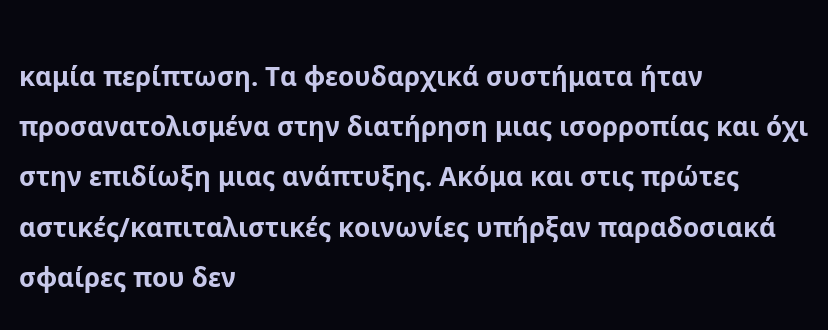καμία περίπτωση. Τα φεουδαρχικά συστήματα ήταν προσανατολισμένα στην διατήρηση μιας ισορροπίας και όχι στην επιδίωξη μιας ανάπτυξης. Ακόμα και στις πρώτες αστικές/καπιταλιστικές κοινωνίες υπήρξαν παραδοσιακά σφαίρες που δεν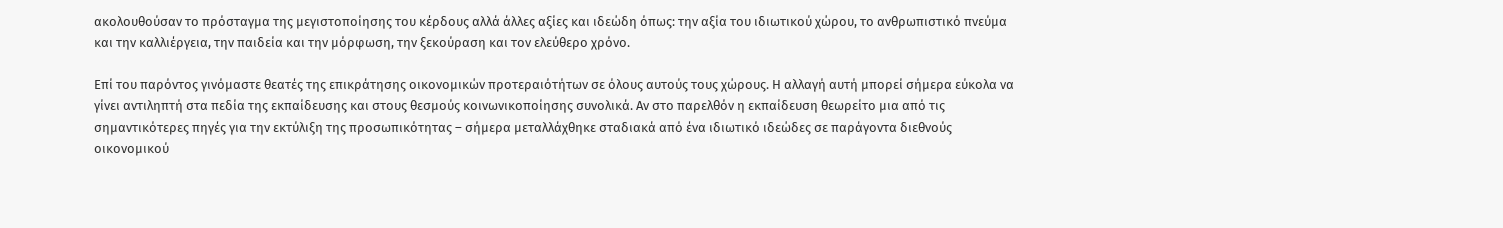ακολουθούσαν το πρόσταγμα της μεγιστοποίησης του κέρδους αλλά άλλες αξίες και ιδεώδη όπως: την αξία του ιδιωτικού χώρου, το ανθρωπιστικό πνεύμα και την καλλιέργεια, την παιδεία και την μόρφωση, την ξεκούραση και τον ελεύθερο χρόνο.

Επί του παρόντος γινόμαστε θεατές της επικράτησης οικονομικών προτεραιότήτων σε όλους αυτούς τους χώρους. Η αλλαγή αυτή μπορεί σήμερα εύκολα να γίνει αντιληπτή στα πεδία της εκπαίδευσης και στους θεσμούς κοινωνικοποίησης συνολικά. Αν στο παρελθόν η εκπαίδευση θεωρείτο μια από τις σημαντικότερες πηγές για την εκτύλιξη της προσωπικότητας – σήμερα μεταλλάχθηκε σταδιακά από ένα ιδιωτικό ιδεώδες σε παράγοντα διεθνούς οικονομικού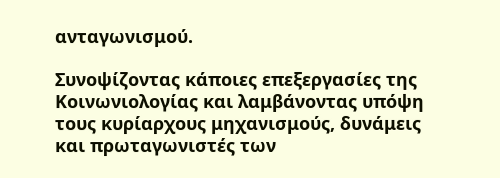ανταγωνισμού.

Συνοψίζοντας κάποιες επεξεργασίες της Κοινωνιολογίας και λαμβάνοντας υπόψη τους κυρίαρχους μηχανισμούς, δυνάμεις και πρωταγωνιστές των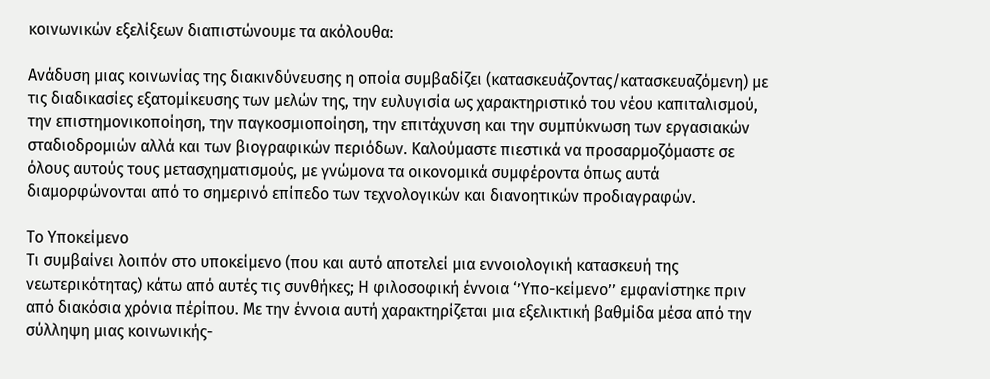κοινωνικών εξελίξεων διαπιστώνουμε τα ακόλουθα:

Ανάδυση μιας κοινωνίας της διακινδύνευσης η οποία συμβαδίζει (κατασκευάζοντας/κατασκευαζόμενη) με τις διαδικασίες εξατομίκευσης των μελών της, την ευλυγισία ως χαρακτηριστικό του νέου καπιταλισμού, την επιστημονικοποίηση, την παγκοσμιοποίηση, την επιτάχυνση και την συμπύκνωση των εργασιακών σταδιοδρομιών αλλά και των βιογραφικών περιόδων. Καλούμαστε πιεστικά να προσαρμοζόμαστε σε όλους αυτούς τους μετασχηματισμούς, με γνώμονα τα οικονομικά συμφέροντα όπως αυτά διαμορφώνονται από το σημερινό επίπεδο των τεχνολογικών και διανοητικών προδιαγραφών.

Το Υποκείμενο
Τι συμβαίνει λοιπόν στο υποκείμενο (που και αυτό αποτελεί μια εννοιoλογική κατασκευή της νεωτερικότητας) κάτω από αυτές τις συνθήκες; Η φιλοσοφική έννοια ‘’Υπο-κείμενο’’ εμφανίστηκε πριν από διακόσια χρόνια πέρίπου. Με την έννοια αυτή χαρακτηρίζεται μια εξελικτική βαθμίδα μέσα από την σύλληψη μιας κοινωνικής-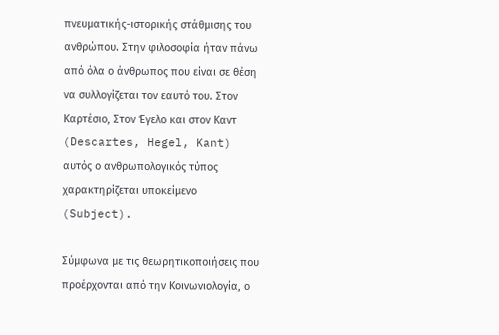πνευματικής-ιστορικής στάθμισης του ανθρώπου. Στην φιλοσοφία ήταν πάνω από όλα ο άνθρωπος που είναι σε θέση να συλλογίζεται τον εαυτό του. Στον Καρτέσιο, Στον Έγελο και στον Καντ (Descartes, Hegel, Kant) αυτός ο ανθρωπολογικός τύπος χαρακτηρίζεται υποκείμενο (Subject).

Σύμφωνα με τις θεωρητικοποιήσεις που προέρχονται από την Κοινωνιολογία, ο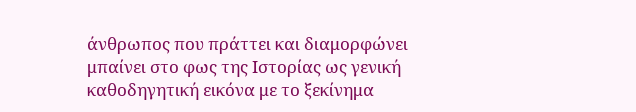άνθρωπος που πράττει και διαμορφώνει μπαίνει στο φως της Ιστορίας ως γενική καθοδηγητική εικόνα με το ξεκίνημα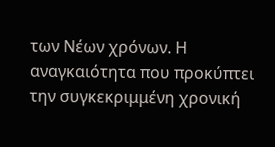των Νέων χρόνων. Η αναγκαιότητα που προκύπτει την συγκεκριμμένη χρονική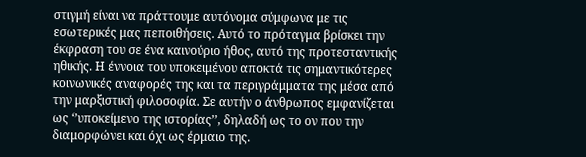στιγμή είναι να πράττουμε αυτόνομα σύμφωνα με τις εσωτερικές μας πεποιθήσεις. Αυτό το πρόταγμα βρίσκει την έκφραση του σε ένα καινούριο ήθος, αυτό της προτεσταντικής ηθικής. Η έννοια του υποκειμένου αποκτά τις σημαντικότερες κοινωνικές αναφορές της και τα περιγράμματα της μέσα από την μαρξιστική φιλοσοφία. Σε αυτήν ο άνθρωπος εμφανίζεται ως ‘’υποκείμενο της ιστορίας’’, δηλαδή ως το ον που την διαμορφώνει και όχι ως έρμαιο της.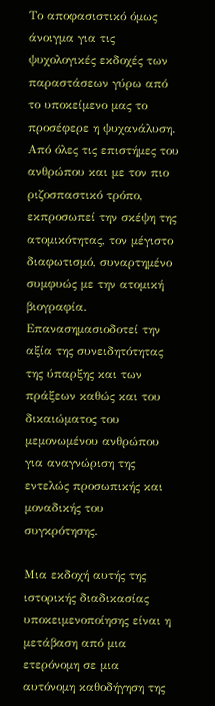Το αποφασιστικό όμως άνοιγμα για τις ψυχολογικές εκδοχές των παραστάσεων γύρω από το υποκείμενο μας το προσέφερε η ψυχανάλυση. Από όλες τις επιστήμες του ανθρώπου και με τον πιο ριζοσπαστικό τρόπο, εκπροσωπεί την σκέψη της ατομικότητας, τον μέγιστο διαφωτισμό, συναρτημένο συμφυώς με την ατομική βιογραφία. Επανασημασιοδοτεί την αξία της συνειδητότητας της ύπαρξης και των πράξεων καθώς και του δικαιώματος του μεμονωμένου ανθρώπου για αναγνώριση της εντελώς προσωπικής και μοναδικής του συγκρότησης.

Μια εκδοχή αυτής της ιστορικής διαδικασίας υποκειμενοποίησης είναι η μετάβαση από μια ετερόνομη σε μια αυτόνομη καθοδήγηση της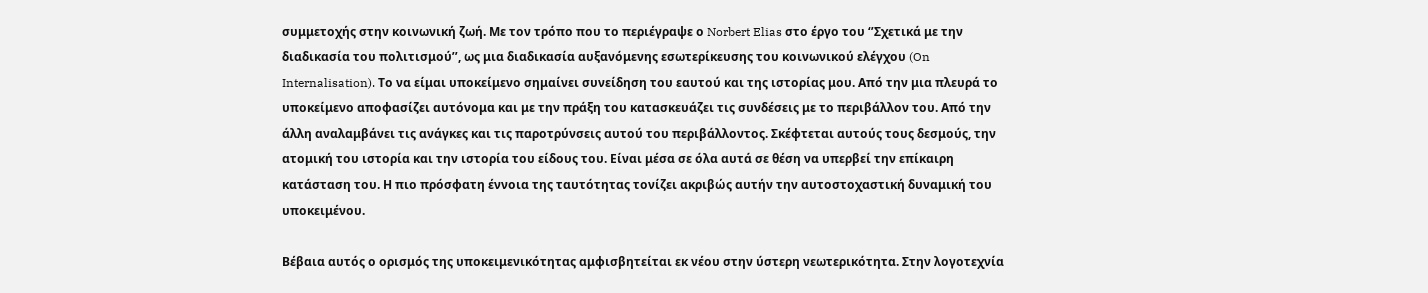συμμετοχής στην κοινωνική ζωή. Με τον τρόπο που το περιέγραψε ο Norbert Elias στο έργο του ‘’Σχετικά με την διαδικασία του πολιτισμού’’, ως μια διαδικασία αυξανόμενης εσωτερίκευσης του κοινωνικού ελέγχου (On Internalisation). Το να είμαι υποκείμενο σημαίνει συνείδηση του εαυτού και της ιστορίας μου. Από την μια πλευρά το υποκείμενο αποφασίζει αυτόνομα και με την πράξη του κατασκευάζει τις συνδέσεις με το περιβάλλον του. Από την άλλη αναλαμβάνει τις ανάγκες και τις παροτρύνσεις αυτού του περιβάλλοντος. Σκέφτεται αυτούς τους δεσμούς, την ατομική του ιστορία και την ιστορία του είδους του. Είναι μέσα σε όλα αυτά σε θέση να υπερβεί την επίκαιρη κατάσταση του. Η πιο πρόσφατη έννοια της ταυτότητας τονίζει ακριβώς αυτήν την αυτοστοχαστική δυναμική του υποκειμένου.

Βέβαια αυτός ο ορισμός της υποκειμενικότητας αμφισβητείται εκ νέου στην ύστερη νεωτερικότητα. Στην λογοτεχνία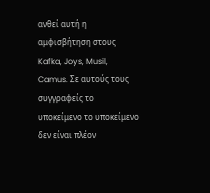ανθεί αυτή η αμφισβήτηση στους Kafka, Joys, Musil, Camus. Σε αυτούς τους συγγραφείς το υποκείμενο το υποκείμενο δεν είναι πλέον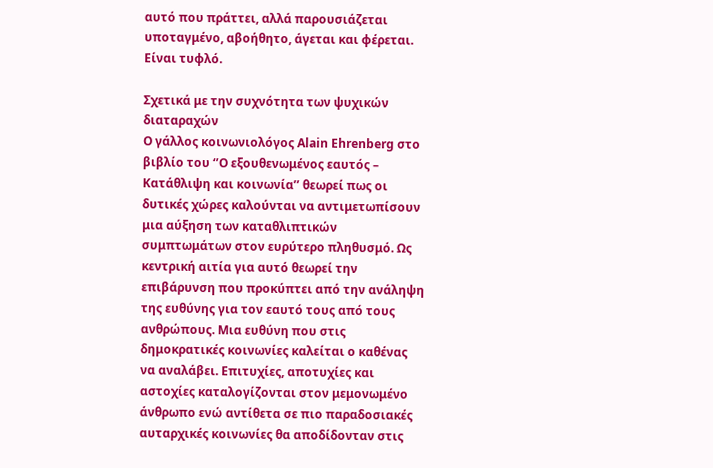αυτό που πράττει, αλλά παρουσιάζεται υποταγμένο, αβοήθητο, άγεται και φέρεται. Είναι τυφλό.

Σχετικά με την συχνότητα των ψυχικών διαταραχών
Ο γάλλος κοινωνιολόγος Alain Ehrenberg στο βιβλίο του ‘’Ο εξουθενωμένος εαυτός – Κατάθλιψη και κοινωνία’’ θεωρεί πως οι δυτικές χώρες καλούνται να αντιμετωπίσουν μια αύξηση των καταθλιπτικών συμπτωμάτων στον ευρύτερο πληθυσμό. Ως κεντρική αιτία για αυτό θεωρεί την επιβάρυνση που προκύπτει από την ανάληψη της ευθύνης για τον εαυτό τους από τους ανθρώπους. Μια ευθύνη που στις δημοκρατικές κοινωνίες καλείται ο καθένας να αναλάβει. Επιτυχίες, αποτυχίες και αστοχίες καταλογίζονται στον μεμονωμένο άνθρωπο ενώ αντίθετα σε πιο παραδοσιακές αυταρχικές κοινωνίες θα αποδίδονταν στις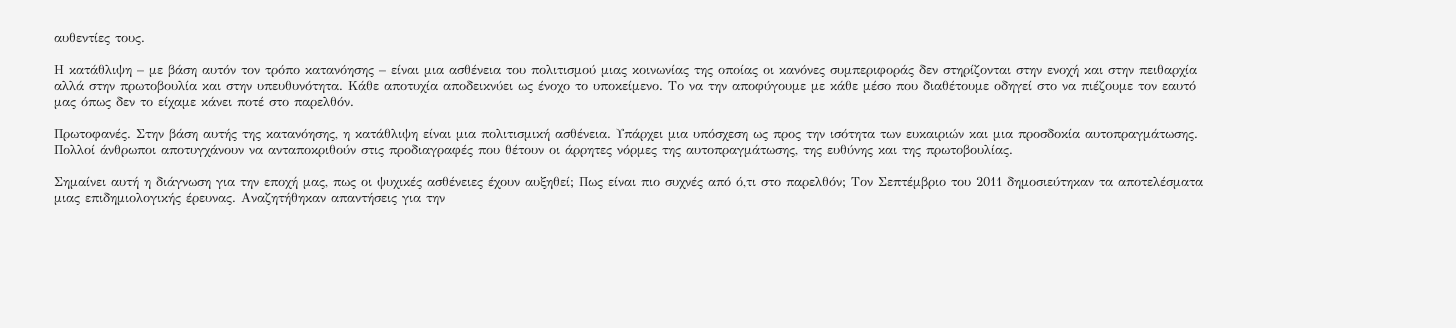αυθεντίες τους.

Η κατάθλιψη – με βάση αυτόν τον τρόπο κατανόησης – είναι μια ασθένεια του πολιτισμού μιας κοινωνίας της οποίας οι κανόνες συμπεριφοράς δεν στηρίζονται στην ενοχή και στην πειθαρχία αλλά στην πρωτοβουλία και στην υπευθυνότητα. Κάθε αποτυχία αποδεικνύει ως ένοχο το υποκείμενο. Το να την αποφύγουμε με κάθε μέσο που διαθέτουμε οδηγεί στο να πιέζουμε τον εαυτό μας όπως δεν το είχαμε κάνει ποτέ στο παρελθόν.

Πρωτοφανές. Στην βάση αυτής της κατανόησης, η κατάθλιψη είναι μια πολιτισμική ασθένεια. Υπάρχει μια υπόσχεση ως προς την ισότητα των ευκαιριών και μια προσδοκία αυτοπραγμάτωσης. Πολλοί άνθρωποι αποτυγχάνουν να ανταποκριθούν στις προδιαγραφές που θέτουν οι άρρητες νόρμες της αυτοπραγμάτωσης, της ευθύνης και της πρωτοβουλίας.

Σημαίνει αυτή η διάγνωση για την εποχή μας, πως οι ψυχικές ασθένειες έχουν αυξηθεί; Πως είναι πιο συχνές από ό,τι στο παρελθόν; Τον Σεπτέμβριο του 2011 δημοσιεύτηκαν τα αποτελέσματα μιας επιδημιολογικής έρευνας. Αναζητήθηκαν απαντήσεις για την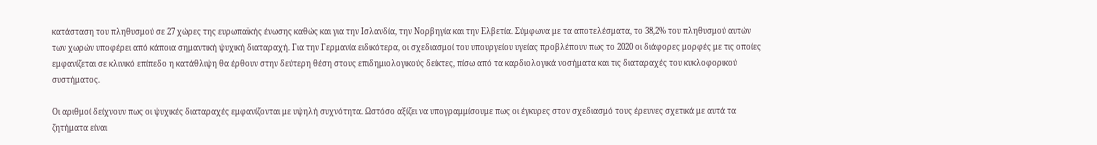κατάσταση του πληθυσμού σε 27 χώρες της ευρωπαϊκής ένωσης καθώς και για την Ισλανδία, την Νορβηγία και την Ελβετία. Σύμφωνα με τα αποτελέσματα, το 38,2% του πληθυσμού αυτών των χωρών υποφέρει από κάποια σημαντική ψυχική διαταραχή. Για την Γερμανία ειδικότερα, οι σχεδιασμοί του υπουργείου υγείας προβλέπουν πως το 2020 οι διάφορες μορφές με τις οποίες εμφανίζεται σε κλινικό επίπεδο η κατάθλιψη θα έρθουν στην δεύτερη θέση στους επιδημιολογικούς δείκτες, πίσω από τα καρδιολογικά νοσήματα και τις διαταραχές του κυκλοφορικού συστήματος.

Οι αριθμοί δείχνουν πως οι ψυχικές διαταραχές εμφανίζονται με υψηλή συχνότητα. Ωστόσο αξίζει να υπογραμμίσουμε πως οι έγκυρες στον σχεδιασμό τους έρευνες σχετικά με αυτά τα ζητήματα είναι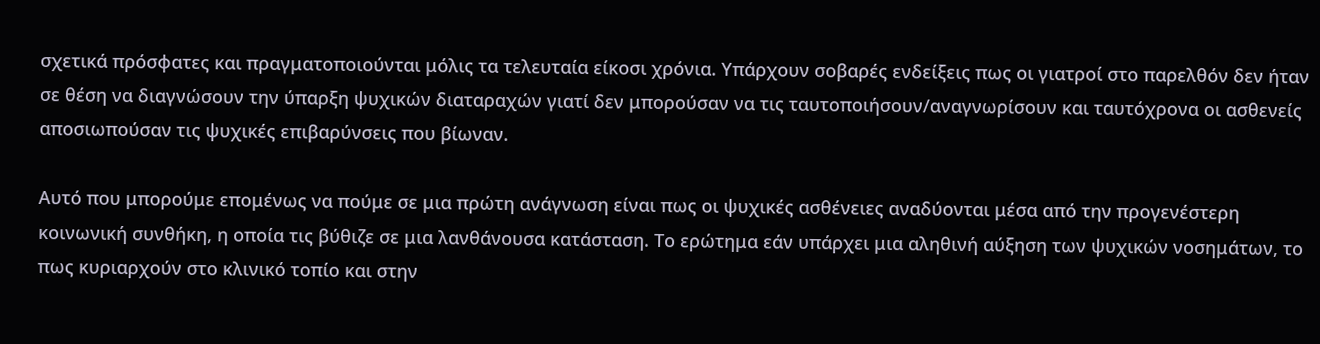σχετικά πρόσφατες και πραγματοποιούνται μόλις τα τελευταία είκοσι χρόνια. Υπάρχουν σοβαρές ενδείξεις πως οι γιατροί στο παρελθόν δεν ήταν σε θέση να διαγνώσουν την ύπαρξη ψυχικών διαταραχών γιατί δεν μπορούσαν να τις ταυτοποιήσουν/αναγνωρίσουν και ταυτόχρονα οι ασθενείς αποσιωπούσαν τις ψυχικές επιβαρύνσεις που βίωναν.

Αυτό που μπορούμε επομένως να πούμε σε μια πρώτη ανάγνωση είναι πως οι ψυχικές ασθένειες αναδύονται μέσα από την προγενέστερη κοινωνική συνθήκη, η οποία τις βύθιζε σε μια λανθάνουσα κατάσταση. Το ερώτημα εάν υπάρχει μια αληθινή αύξηση των ψυχικών νοσημάτων, το πως κυριαρχούν στο κλινικό τοπίο και στην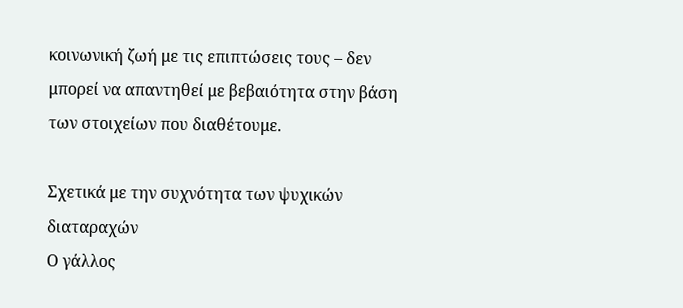κοινωνική ζωή με τις επιπτώσεις τους – δεν μπορεί να απαντηθεί με βεβαιότητα στην βάση των στοιχείων που διαθέτουμε.

Σχετικά με την συχνότητα των ψυχικών διαταραχών
Ο γάλλος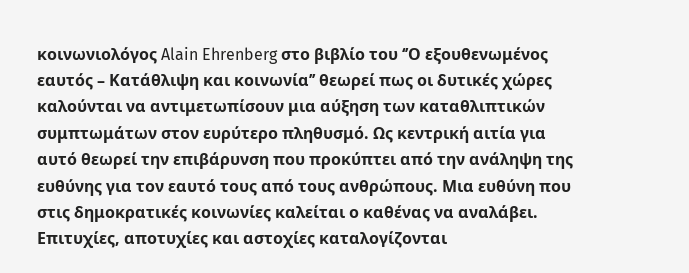κοινωνιολόγος Alain Ehrenberg στο βιβλίο του ‘’Ο εξουθενωμένος εαυτός – Κατάθλιψη και κοινωνία’’ θεωρεί πως οι δυτικές χώρες καλούνται να αντιμετωπίσουν μια αύξηση των καταθλιπτικών συμπτωμάτων στον ευρύτερο πληθυσμό. Ως κεντρική αιτία για αυτό θεωρεί την επιβάρυνση που προκύπτει από την ανάληψη της ευθύνης για τον εαυτό τους από τους ανθρώπους. Μια ευθύνη που στις δημοκρατικές κοινωνίες καλείται ο καθένας να αναλάβει. Επιτυχίες, αποτυχίες και αστοχίες καταλογίζονται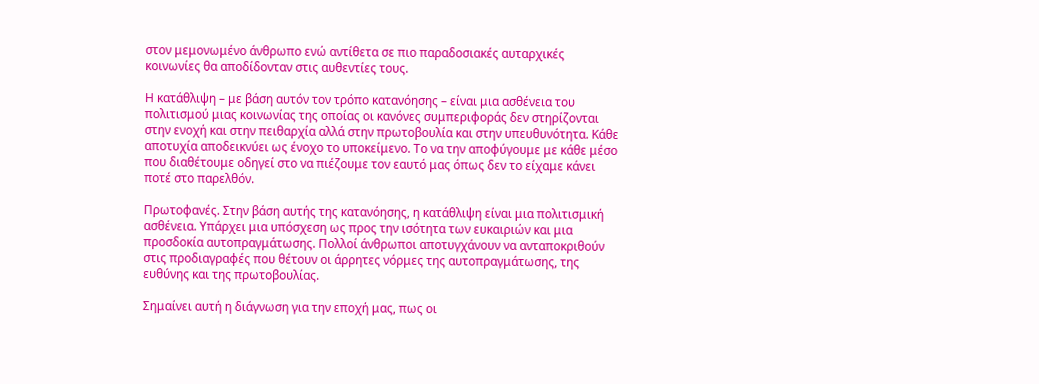στον μεμονωμένο άνθρωπο ενώ αντίθετα σε πιο παραδοσιακές αυταρχικές κοινωνίες θα αποδίδονταν στις αυθεντίες τους.

Η κατάθλιψη – με βάση αυτόν τον τρόπο κατανόησης – είναι μια ασθένεια του πολιτισμού μιας κοινωνίας της οποίας οι κανόνες συμπεριφοράς δεν στηρίζονται στην ενοχή και στην πειθαρχία αλλά στην πρωτοβουλία και στην υπευθυνότητα. Κάθε αποτυχία αποδεικνύει ως ένοχο το υποκείμενο. Το να την αποφύγουμε με κάθε μέσο που διαθέτουμε οδηγεί στο να πιέζουμε τον εαυτό μας όπως δεν το είχαμε κάνει ποτέ στο παρελθόν.

Πρωτοφανές. Στην βάση αυτής της κατανόησης, η κατάθλιψη είναι μια πολιτισμική ασθένεια. Υπάρχει μια υπόσχεση ως προς την ισότητα των ευκαιριών και μια προσδοκία αυτοπραγμάτωσης. Πολλοί άνθρωποι αποτυγχάνουν να ανταποκριθούν στις προδιαγραφές που θέτουν οι άρρητες νόρμες της αυτοπραγμάτωσης, της ευθύνης και της πρωτοβουλίας.

Σημαίνει αυτή η διάγνωση για την εποχή μας, πως οι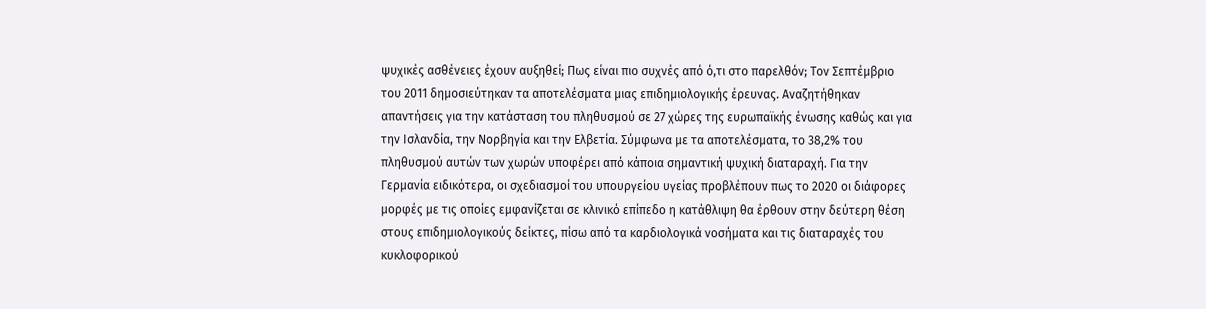ψυχικές ασθένειες έχουν αυξηθεί; Πως είναι πιο συχνές από ό,τι στο παρελθόν; Τον Σεπτέμβριο του 2011 δημοσιεύτηκαν τα αποτελέσματα μιας επιδημιολογικής έρευνας. Αναζητήθηκαν απαντήσεις για την κατάσταση του πληθυσμού σε 27 χώρες της ευρωπαϊκής ένωσης καθώς και για την Ισλανδία, την Νορβηγία και την Ελβετία. Σύμφωνα με τα αποτελέσματα, το 38,2% του πληθυσμού αυτών των χωρών υποφέρει από κάποια σημαντική ψυχική διαταραχή. Για την Γερμανία ειδικότερα, οι σχεδιασμοί του υπουργείου υγείας προβλέπουν πως το 2020 οι διάφορες μορφές με τις οποίες εμφανίζεται σε κλινικό επίπεδο η κατάθλιψη θα έρθουν στην δεύτερη θέση στους επιδημιολογικούς δείκτες, πίσω από τα καρδιολογικά νοσήματα και τις διαταραχές του κυκλοφορικού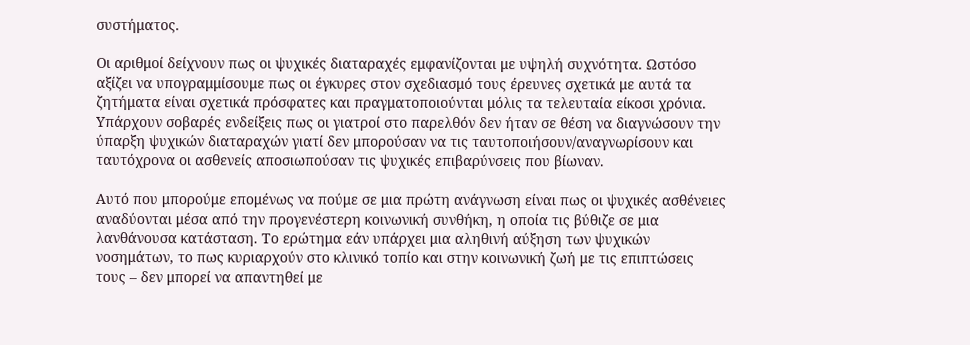συστήματος.

Οι αριθμοί δείχνουν πως οι ψυχικές διαταραχές εμφανίζονται με υψηλή συχνότητα. Ωστόσο αξίζει να υπογραμμίσουμε πως οι έγκυρες στον σχεδιασμό τους έρευνες σχετικά με αυτά τα ζητήματα είναι σχετικά πρόσφατες και πραγματοποιούνται μόλις τα τελευταία είκοσι χρόνια. Υπάρχουν σοβαρές ενδείξεις πως οι γιατροί στο παρελθόν δεν ήταν σε θέση να διαγνώσουν την ύπαρξη ψυχικών διαταραχών γιατί δεν μπορούσαν να τις ταυτοποιήσουν/αναγνωρίσουν και ταυτόχρονα οι ασθενείς αποσιωπούσαν τις ψυχικές επιβαρύνσεις που βίωναν.

Αυτό που μπορούμε επομένως να πούμε σε μια πρώτη ανάγνωση είναι πως οι ψυχικές ασθένειες αναδύονται μέσα από την προγενέστερη κοινωνική συνθήκη, η οποία τις βύθιζε σε μια λανθάνουσα κατάσταση. Το ερώτημα εάν υπάρχει μια αληθινή αύξηση των ψυχικών νοσημάτων, το πως κυριαρχούν στο κλινικό τοπίο και στην κοινωνική ζωή με τις επιπτώσεις τους – δεν μπορεί να απαντηθεί με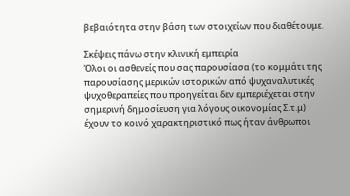βεβαιότητα στην βάση των στοιχείων που διαθέτουμε.

Σκέψεις πάνω στην κλινική εμπειρία
Όλοι οι ασθενείς που σας παρουσίασα (το κομμάτι της παρουσίασης μερικών ιστορικών από ψυχαναλυτικές ψυχοθεραπείες που προηγείται δεν εμπεριέχεται στην σημερινή δημοσίευση για λόγους οικονομίας Σ.τ.μ) έχουν το κοινό χαρακτηριστικό πως ήταν άνθρωποι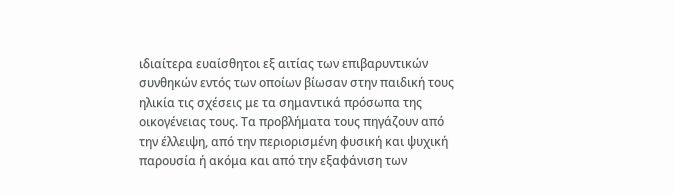ιδιαίτερα ευαίσθητοι εξ αιτίας των επιβαρυντικών συνθηκών εντός των οποίων βίωσαν στην παιδική τους ηλικία τις σχέσεις με τα σημαντικά πρόσωπα της οικογένειας τους. Τα προβλήματα τους πηγάζουν από την έλλειψη, από την περιορισμένη φυσική και ψυχική παρουσία ή ακόμα και από την εξαφάνιση των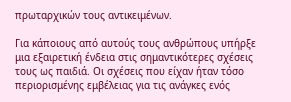πρωταρχικών τους αντικειμένων.

Για κάποιους από αυτούς τους ανθρώπους υπήρξε μια εξαιρετική ένδεια στις σημαντικότερες σχέσεις τους ως παιδιά. Οι σχέσεις που είχαν ήταν τόσο περιορισμένης εμβέλειας για τις ανάγκες ενός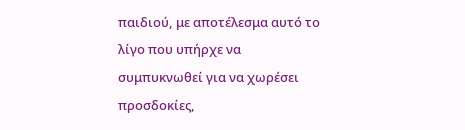παιδιού, με αποτέλεσμα αυτό το λίγο που υπήρχε να συμπυκνωθεί για να χωρέσει προσδοκίες,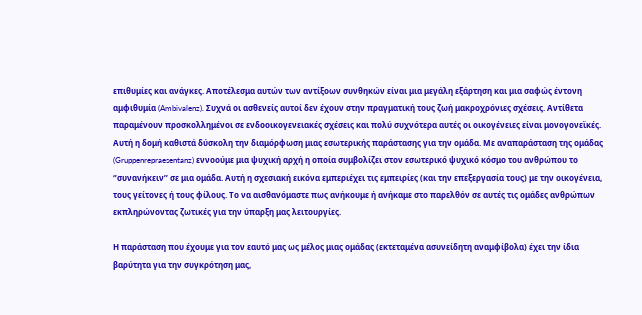επιθυμίες και ανάγκες. Αποτέλεσμα αυτών των αντίξοων συνθηκών είναι μια μεγάλη εξάρτηση και μια σαφώς έντονη αμφιθυμία (Ambivalenz). Συχνά οι ασθενείς αυτοί δεν έχουν στην πραγματική τους ζωή μακροχρόνιες σχέσεις. Αντίθετα παραμένουν προσκολλημένοι σε ενδοοικογενειακές σχέσεις και πολύ συχνότερα αυτές οι οικογένειες είναι μονογονεϊκές. Αυτή η δομή καθιστά δύσκολη την διαμόρφωση μιας εσωτερικής παράστασης για την ομάδα. Με αναπαράσταση της ομάδας (Gruppenrepraesentanz) εννοούμε μια ψυχική αρχή η οποία συμβολίζει στον εσωτερικό ψυχικό κόσμο του ανθρώπου το ‘’συνανήκειν’’ σε μια ομάδα. Αυτή η σχεσιακή εικόνα εμπεριέχει τις εμπειρίες (και την επεξεργασία τους) με την οικογένεια, τους γείτονες ή τους φίλους. Το να αισθανόμαστε πως ανήκουμε ή ανήκαμε στο παρελθόν σε αυτές τις ομάδες ανθρώπων εκπληρώνοντας ζωτικές για την ύπαρξη μας λειτουργίες.

Η παράσταση που έχουμε για τον εαυτό μας ως μέλος μιας ομάδας (εκτεταμένα ασυνείδητη αναμφίβολα) έχει την ίδια βαρύτητα για την συγκρότηση μας,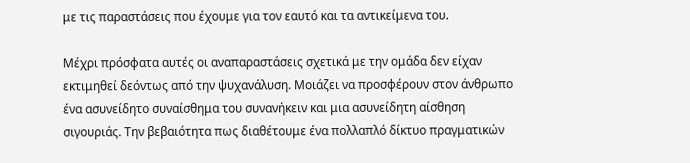με τις παραστάσεις που έχουμε για τον εαυτό και τα αντικείμενα του.

Μέχρι πρόσφατα αυτές οι αναπαραστάσεις σχετικά με την ομάδα δεν είχαν εκτιμηθεί δεόντως από την ψυχανάλυση. Μοιάζει να προσφέρουν στον άνθρωπο ένα ασυνείδητο συναίσθημα του συνανήκειν και μια ασυνείδητη αίσθηση σιγουριάς. Την βεβαιότητα πως διαθέτουμε ένα πολλαπλό δίκτυο πραγματικών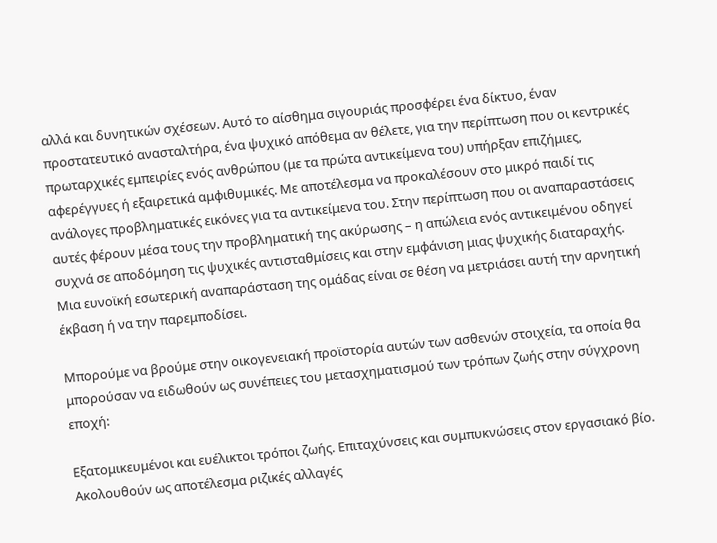αλλά και δυνητικών σχέσεων. Αυτό το αίσθημα σιγουριάς προσφέρει ένα δίκτυο, έναν προστατευτικό ανασταλτήρα, ένα ψυχικό απόθεμα αν θέλετε, για την περίπτωση που οι κεντρικές πρωταρχικές εμπειρίες ενός ανθρώπου (με τα πρώτα αντικείμενα του) υπήρξαν επιζήμιες, αφερέγγυες ή εξαιρετικά αμφιθυμικές. Με αποτέλεσμα να προκαλέσουν στο μικρό παιδί τις ανάλογες προβληματικές εικόνες για τα αντικείμενα του. Στην περίπτωση που οι αναπαραστάσεις αυτές φέρουν μέσα τους την προβληματική της ακύρωσης – η απώλεια ενός αντικειμένου οδηγεί συχνά σε αποδόμηση τις ψυχικές αντισταθμίσεις και στην εμφάνιση μιας ψυχικής διαταραχής. Μια ευνοϊκή εσωτερική αναπαράσταση της ομάδας είναι σε θέση να μετριάσει αυτή την αρνητική έκβαση ή να την παρεμποδίσει.

Μπορούμε να βρούμε στην οικογενειακή προϊστορία αυτών των ασθενών στοιχεία, τα οποία θα μπορούσαν να ειδωθούν ως συνέπειες του μετασχηματισμού των τρόπων ζωής στην σύγχρονη εποχή:

Εξατομικευμένοι και ευέλικτοι τρόποι ζωής. Επιταχύνσεις και συμπυκνώσεις στον εργασιακό βίο. Ακολουθούν ως αποτέλεσμα ριζικές αλλαγές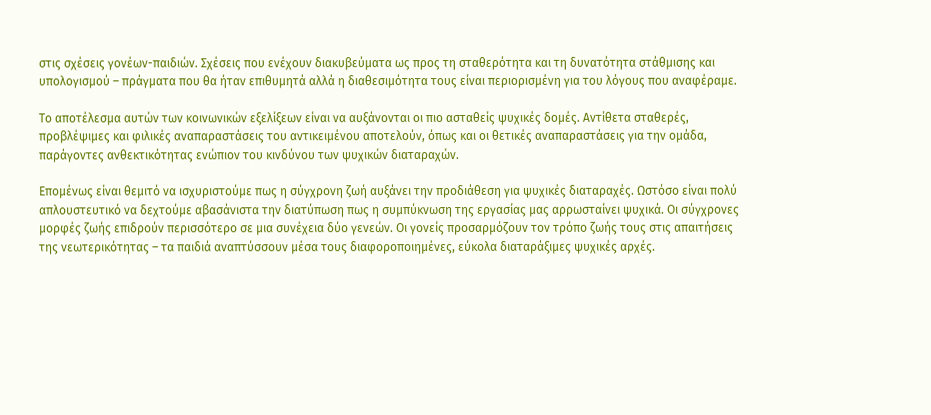στις σχέσεις γονέων-παιδιών. Σχέσεις που ενέχουν διακυβεύματα ως προς τη σταθερότητα και τη δυνατότητα στάθμισης και υπολογισμού – πράγματα που θα ήταν επιθυμητά αλλά η διαθεσιμότητα τους είναι περιορισμένη για του λόγους που αναφέραμε.

Το αποτέλεσμα αυτών των κοινωνικών εξελίξεων είναι να αυξάνονται οι πιο ασταθείς ψυχικές δομές. Αντίθετα σταθερές, προβλέψιμες και φιλικές αναπαραστάσεις του αντικειμένου αποτελούν, όπως και οι θετικές αναπαραστάσεις για την ομάδα, παράγοντες ανθεκτικότητας ενώπιον του κινδύνου των ψυχικών διαταραχών.

Επομένως είναι θεμιτό να ισχυριστούμε πως η σύγχρονη ζωή αυξάνει την προδιάθεση για ψυχικές διαταραχές. Ωστόσο είναι πολύ απλουστευτικό να δεχτούμε αβασάνιστα την διατύπωση πως η συμπύκνωση της εργασίας μας αρρωσταίνει ψυχικά. Οι σύγχρονες μορφές ζωής επιδρούν περισσότερο σε μια συνέχεια δύο γενεών. Οι γονείς προσαρμόζουν τον τρόπο ζωής τους στις απαιτήσεις της νεωτερικότητας – τα παιδιά αναπτύσσουν μέσα τους διαφοροποιημένες, εύκολα διαταράξιμες ψυχικές αρχές.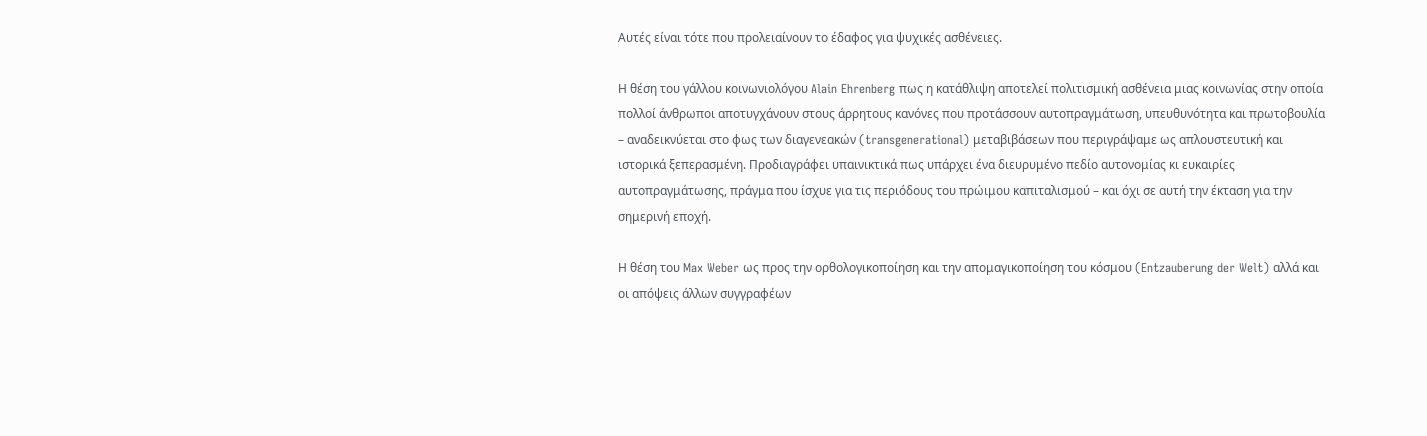Αυτές είναι τότε που προλειαίνουν το έδαφος για ψυχικές ασθένειες.

Η θέση του γάλλου κοινωνιολόγου Alain Ehrenberg πως η κατάθλιψη αποτελεί πολιτισμική ασθένεια μιας κοινωνίας στην οποία πολλοί άνθρωποι αποτυγχάνουν στους άρρητους κανόνες που προτάσσουν αυτοπραγμάτωση, υπευθυνότητα και πρωτοβουλία – αναδεικνύεται στο φως των διαγενεακών (transgenerational) μεταβιβάσεων που περιγράψαμε ως απλουστευτική και ιστορικά ξεπερασμένη. Προδιαγράφει υπαινικτικά πως υπάρχει ένα διευρυμένο πεδίο αυτονομίας κι ευκαιρίες αυτοπραγμάτωσης, πράγμα που ίσχυε για τις περιόδους του πρώιμου καπιταλισμού – και όχι σε αυτή την έκταση για την σημερινή εποχή.

Η θέση του Max Weber ως προς την ορθολογικοποίηση και την απομαγικοποίηση του κόσμου (Entzauberung der Welt) αλλά και οι απόψεις άλλων συγγραφέων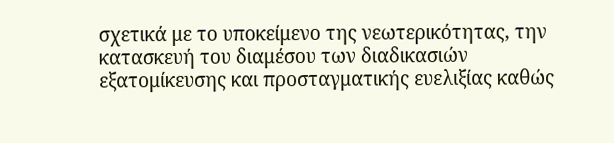σχετικά με το υποκείμενο της νεωτερικότητας, την κατασκευή του διαμέσου των διαδικασιών εξατομίκευσης και προσταγματικής ευελιξίας καθώς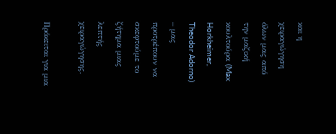και η χειραγώγηση όλων μας από την μαζική κουλτούρα (Max Horkheimer, Theodor Adorno) – μας προτρέπουν να σκεφτούμε το ζήτημα μιας λεπτής χειραγώγησης.

Πρόκειται για μια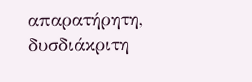απαρατήρητη, δυσδιάκριτη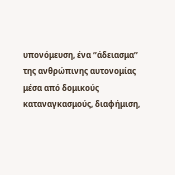υπονόμευση, ένα ‘’άδειασμα’’ της ανθρώπινης αυτονομίας μέσα από δομικούς καταναγκασμούς, διαφήμιση,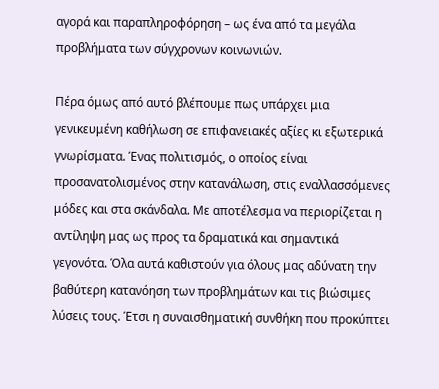αγορά και παραπληροφόρηση – ως ένα από τα μεγάλα προβλήματα των σύγχρονων κοινωνιών.

Πέρα όμως από αυτό βλέπουμε πως υπάρχει μια γενικευμένη καθήλωση σε επιφανειακές αξίες κι εξωτερικά γνωρίσματα. Ένας πολιτισμός, ο οποίος είναι προσανατολισμένος στην κατανάλωση, στις εναλλασσόμενες μόδες και στα σκάνδαλα. Με αποτέλεσμα να περιορίζεται η αντίληψη μας ως προς τα δραματικά και σημαντικά γεγονότα. Όλα αυτά καθιστούν για όλους μας αδύνατη την βαθύτερη κατανόηση των προβλημάτων και τις βιώσιμες λύσεις τους. Έτσι η συναισθηματική συνθήκη που προκύπτει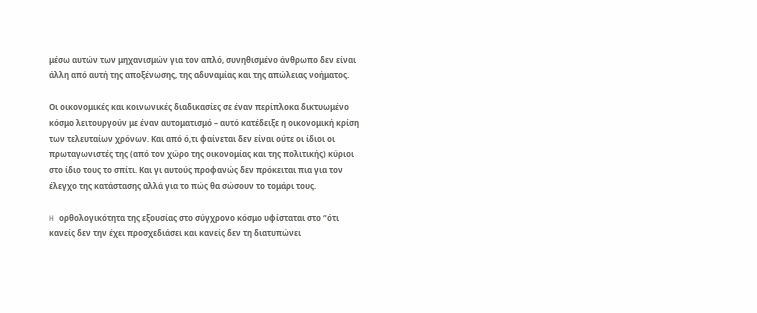μέσω αυτών των μηχανισμών για τον απλό, συνηθισμένο άνθρωπο δεν είναι άλλη από αυτή της αποξένωσης, της αδυναμίας και της απώλειας νοήματος.

Οι οικονομικές και κοινωνικές διαδικασίες σε έναν περίπλοκα δικτυωμένο κόσμο λειτουργούν με έναν αυτοματισμό – αυτό κατέδειξε η οικονομική κρίση των τελευταίων χρόνων. Και από ό,τι φαίνεται δεν είναι ούτε οι ίδιοι οι πρωταγωνιστές της (από τον χώρο της οικονομίας και της πολιτικής) κύριοι στο ίδιο τους το σπίτι. Και γι αυτούς προφανώς δεν πρόκειται πια για τον έλεγχο της κατάστασης αλλά για το πώς θα σώσουν το τομάρι τους.

H ορθολογικότητα της εξουσίας στο σύγχρονο κόσμο υφίσταται στο ‘’ότι κανείς δεν την έχει προσχεδιάσει και κανείς δεν τη διατυπώνει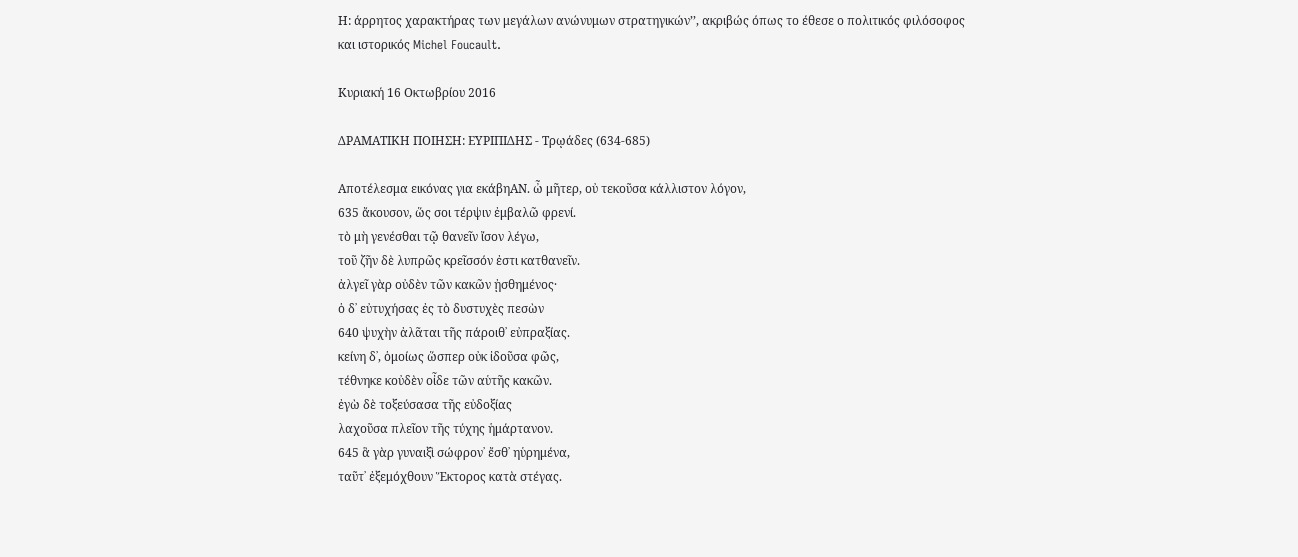Η: άρρητος χαρακτήρας των μεγάλων ανώνυμων στρατηγικών’’, ακριβώς όπως το έθεσε ο πολιτικός φιλόσοφος και ιστορικός Michel Foucault.

Κυριακή 16 Οκτωβρίου 2016

ΔΡΑΜΑΤΙΚΗ ΠΟΙΗΣΗ: ΕΥΡΙΠΙΔΗΣ - Τρῳάδες (634-685)

Αποτέλεσμα εικόνας για εκάβηΑΝ. ὦ μῆτερ, οὐ τεκοῦσα κάλλιστον λόγον,
635 ἄκουσον, ὥς σοι τέρψιν ἐμβαλῶ φρενί.
τὸ μὴ γενέσθαι τῷ θανεῖν ἴσον λέγω,
τοῦ ζῆν δὲ λυπρῶς κρεῖσσόν ἐστι κατθανεῖν.
ἀλγεῖ γὰρ οὐδὲν τῶν κακῶν ᾐσθημένος·
ὁ δ᾽ εὐτυχήσας ἐς τὸ δυστυχὲς πεσὼν
640 ψυχὴν ἀλᾶται τῆς πάροιθ᾽ εὐπραξίας.
κείνη δ᾽, ὁμοίως ὥσπερ οὐκ ἰδοῦσα φῶς,
τέθνηκε κοὐδὲν οἶδε τῶν αὑτῆς κακῶν.
ἐγὼ δὲ τοξεύσασα τῆς εὐδοξίας
λαχοῦσα πλεῖον τῆς τύχης ἡμάρτανον.
645 ἃ γὰρ γυναιξὶ σώφρον᾽ ἔσθ᾽ ηὑρημένα,
ταῦτ᾽ ἐξεμόχθουν Ἕκτορος κατὰ στέγας.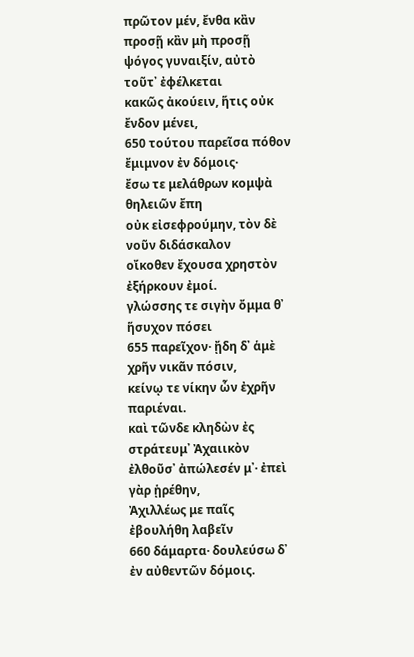πρῶτον μέν, ἔνθα κἂν προσῇ κἂν μὴ προσῇ
ψόγος γυναιξίν, αὐτὸ τοῦτ᾽ ἐφέλκεται
κακῶς ἀκούειν, ἥτις οὐκ ἔνδον μένει,
650 τούτου παρεῖσα πόθον ἔμιμνον ἐν δόμοις·
ἔσω τε μελάθρων κομψὰ θηλειῶν ἔπη
οὐκ εἰσεφρούμην, τὸν δὲ νοῦν διδάσκαλον
οἴκοθεν ἔχουσα χρηστὸν ἐξήρκουν ἐμοί.
γλώσσης τε σιγὴν ὄμμα θ᾽ ἥσυχον πόσει
655 παρεῖχον· ᾔδη δ᾽ ἁμὲ χρῆν νικᾶν πόσιν,
κείνῳ τε νίκην ὧν ἐχρῆν παριέναι.
καὶ τῶνδε κληδὼν ἐς στράτευμ᾽ Ἀχαιικὸν
ἐλθοῦσ᾽ ἀπώλεσέν μ᾽· ἐπεὶ γὰρ ᾑρέθην,
Ἀχιλλέως με παῖς ἐβουλήθη λαβεῖν
660 δάμαρτα· δουλεύσω δ᾽ ἐν αὐθεντῶν δόμοις.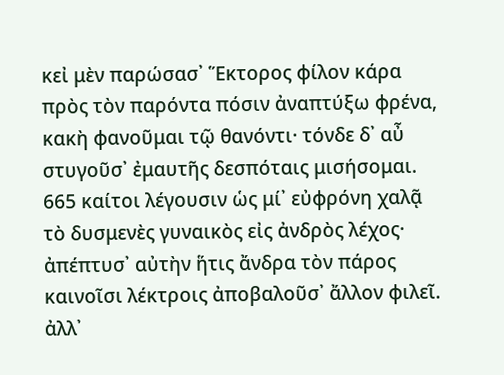κεἰ μὲν παρώσασ᾽ Ἕκτορος φίλον κάρα
πρὸς τὸν παρόντα πόσιν ἀναπτύξω φρένα,
κακὴ φανοῦμαι τῷ θανόντι· τόνδε δ᾽ αὖ
στυγοῦσ᾽ ἐμαυτῆς δεσπόταις μισήσομαι.
665 καίτοι λέγουσιν ὡς μί᾽ εὐφρόνη χαλᾷ
τὸ δυσμενὲς γυναικὸς εἰς ἀνδρὸς λέχος·
ἀπέπτυσ᾽ αὐτὴν ἥτις ἄνδρα τὸν πάρος
καινοῖσι λέκτροις ἀποβαλοῦσ᾽ ἄλλον φιλεῖ.
ἀλλ᾽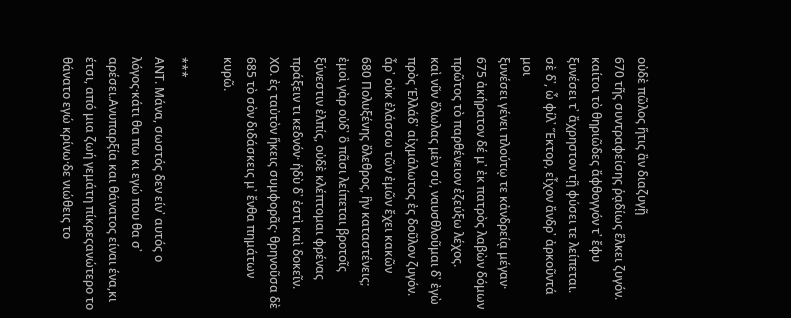οὐδὲ πῶλος ἥτις ἂν διαζυγῇ
670 τῆς συντραφείσης ῥᾳδίως ἕλκει ζυγόν.
καίτοι τὸ θηριῶδες ἄφθογγόν τ᾽ ἔφυ
ξυνέσει τ᾽ ἄχρηστον τῇ φύσει τε λείπεται.
σὲ δ᾽, ὦ φίλ᾽ Ἕκτορ, εἶχον ἄνδρ᾽ ἀρκοῦντά μοι
ξυνέσει γένει πλούτῳ τε κἀνδρείᾳ μέγαν·
675 ἀκήρατον δέ μ᾽ ἐκ πατρὸς λαβὼν δόμων
πρῶτος τὸ παρθένειον ἐζεύξω λέχος.
καὶ νῦν ὄλωλας μὲν σύ, ναυσθλοῦμαι δ᾽ ἐγὼ
πρὸς Ἑλλάδ᾽ αἰχμάλωτος ἐς δοῦλον ζυγόν.
ἆρ᾽ οὐκ ἐλάσσω τῶν ἐμῶν ἔχει κακῶν
680 Πολυξένης ὄλεθρος, ἣν καταστένεις;
ἐμοὶ γὰρ οὐδ᾽ ὃ πᾶσι λείπεται βροτοῖς
ξύνεστιν ἐλπίς, οὐδὲ κλέπτομαι φρένας
πράξειν τι κεδνόν· ἡδὺ δ᾽ ἐστὶ καὶ δοκεῖν.
ΧΟ. ἐς ταὐτὸν ἥκεις συμφορᾶς· θρηνοῦσα δὲ
685 τὸ σὸν διδάσκεις μ᾽ ἔνθα πημάτων κυρῶ.

***
ΑΝΤ. Μάνα, σωστός δεν είν᾽ αυτός ο λόγος·κάτι θα πω κι εγώ που θα σ᾽ αρέσει.Ανυπαρξία και θάνατος είναι ένα,κι έτσι, από μια ζωή γεμάτη πίκρεςανώτερο το θάνατο εγώ κρίνω·δε νιώθεις το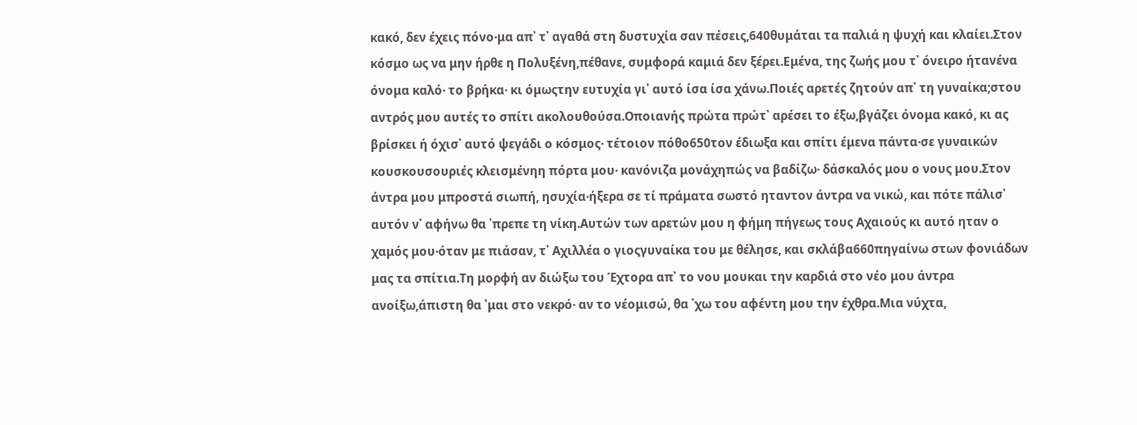κακό, δεν έχεις πόνο·μα απ᾽ τ᾽ αγαθά στη δυστυχία σαν πέσεις,640θυμάται τα παλιά η ψυχή και κλαίει.Στον κόσμο ως να μην ήρθε η Πολυξένη,πέθανε, συμφορά καμιά δεν ξέρει.Εμένα, της ζωής μου τ᾽ όνειρο ήτανένα όνομα καλό· το βρήκα· κι όμωςτην ευτυχία γι᾽ αυτό ίσα ίσα χάνω.Ποιές αρετές ζητούν απ᾽ τη γυναίκα;στου αντρός μου αυτές το σπίτι ακολουθούσα.Οποιανής πρώτα πρώτ᾽ αρέσει το έξω,βγάζει όνομα κακό, κι ας βρίσκει ή όχισ᾽ αυτό ψεγάδι ο κόσμος· τέτοιον πόθο650τον έδιωξα και σπίτι έμενα πάντα·σε γυναικών κουσκουσουριές κλεισμένηη πόρτα μου· κανόνιζα μονάχηπώς να βαδίζω· δάσκαλός μου ο νους μου.Στον άντρα μου μπροστά σιωπή, ησυχία·ήξερα σε τί πράματα σωστό ηταντον άντρα να νικώ, και πότε πάλισ᾽ αυτόν ν᾽ αφήνω θα ᾽πρεπε τη νίκη.Αυτών των αρετών μου η φήμη πήγεως τους Αχαιούς κι αυτό ηταν ο χαμός μου·όταν με πιάσαν, τ᾽ Αχιλλέα ο γιοςγυναίκα του με θέλησε, και σκλάβα660πηγαίνω στων φονιάδων μας τα σπίτια.Τη μορφή αν διώξω του Έχτορα απ᾽ το νου μουκαι την καρδιά στο νέο μου άντρα ανοίξω,άπιστη θα ᾽μαι στο νεκρό· αν το νέομισώ, θα ᾽χω του αφέντη μου την έχθρα.Μια νύχτα,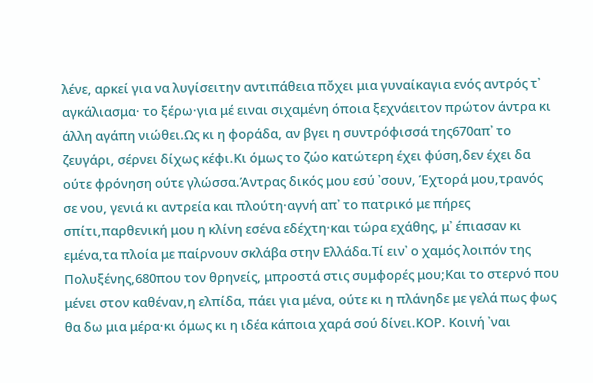λένε, αρκεί για να λυγίσειτην αντιπάθεια πὄχει μια γυναίκαγια ενός αντρός τ᾽ αγκάλιασμα· το ξέρω·για μέ ειναι σιχαμένη όποια ξεχνάειτον πρώτον άντρα κι άλλη αγάπη νιώθει.Ως κι η φοράδα, αν βγει η συντρόφισσά της670απ᾽ το ζευγάρι, σέρνει δίχως κέφι.Κι όμως το ζώο κατώτερη έχει φύση,δεν έχει δα ούτε φρόνηση ούτε γλώσσα.Άντρας δικός μου εσύ ᾽σουν, Έχτορά μου,τρανός σε νου, γενιά κι αντρεία και πλούτη·αγνή απ᾽ το πατρικό με πήρες σπίτι,παρθενική μου η κλίνη εσένα εδέχτη·και τώρα εχάθης, μ᾽ έπιασαν κι εμένα,τα πλοία με παίρνουν σκλάβα στην Ελλάδα.Τί ειν᾽ ο χαμός λοιπόν της Πολυξένης,680που τον θρηνείς, μπροστά στις συμφορές μου;Και το στερνό που μένει στον καθέναν,η ελπίδα, πάει για μένα, ούτε κι η πλάνηδε με γελά πως φως θα δω μια μέρα·κι όμως κι η ιδέα κάποια χαρά σού δίνει.ΚΟΡ. Κοινή ᾽ναι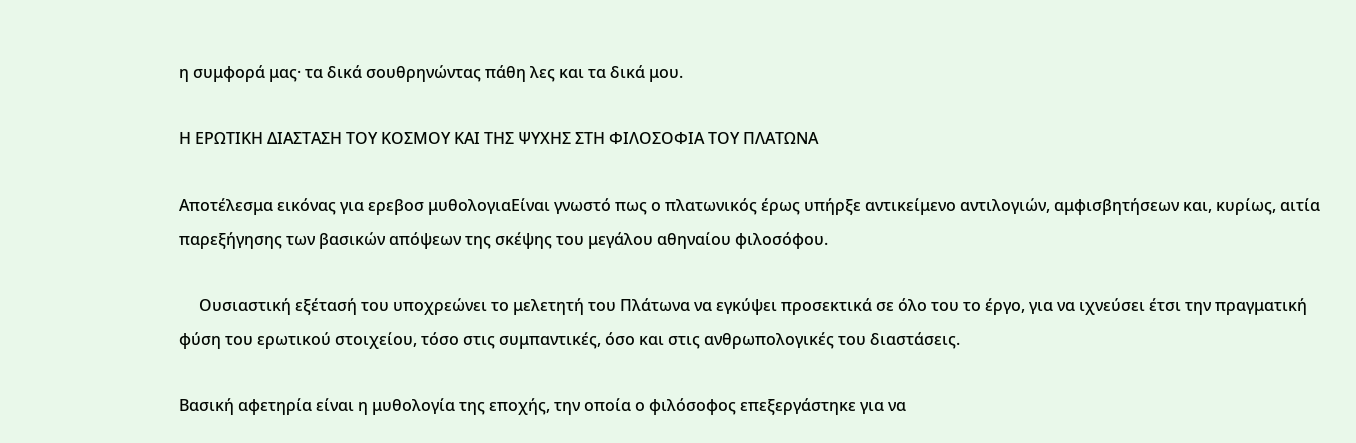η συμφορά μας· τα δικά σουθρηνώντας πάθη λες και τα δικά μου.

Η ΕΡΩΤΙΚΗ ΔΙΑΣΤΑΣΗ ΤΟΥ ΚΟΣΜΟΥ ΚΑΙ ΤΗΣ ΨΥΧΗΣ ΣΤΗ ΦΙΛΟΣΟΦΙΑ ΤΟΥ ΠΛΑΤΩΝΑ

Αποτέλεσμα εικόνας για ερεβοσ μυθολογιαΕίναι γνωστό πως ο πλατωνικός έρως υπήρξε αντικείμενο αντιλογιών, αμφισβητήσεων και, κυρίως, αιτία παρεξήγησης των βασικών απόψεων της σκέψης του μεγάλου αθηναίου φιλοσόφου.

     Ουσιαστική εξέτασή του υποχρεώνει το μελετητή του Πλάτωνα να εγκύψει προσεκτικά σε όλο του το έργο, για να ιχνεύσει έτσι την πραγματική φύση του ερωτικού στοιχείου, τόσο στις συμπαντικές, όσο και στις ανθρωπολογικές του διαστάσεις.

Βασική αφετηρία είναι η μυθολογία της εποχής, την οποία ο φιλόσοφος επεξεργάστηκε για να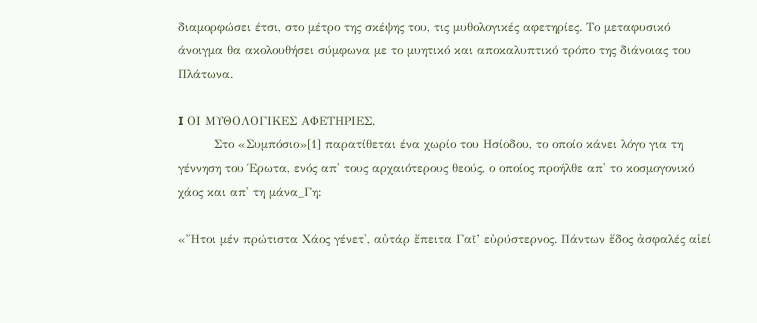διαμορφώσει έτσι, στο μέτρο της σκέψης του, τις μυθολογικές αφετηρίες. Το μεταφυσικό άνοιγμα θα ακολουθήσει σύμφωνα με το μυητικό και αποκαλυπτικό τρόπο της διάνοιας του Πλάτωνα.

I ΟΙ ΜΥΘΟΛΟΓΙΚΕΣ ΑΦΕΤΗΡΙΕΣ.
         Στο «Συμπόσιο»[1] παρατίθεται ένα χωρίο του Ησίοδου, το οποίο κάνει λόγο για τη γέννηση του Έρωτα, ενός απ' τους αρχαιότερους θεούς, ο οποίος προήλθε απ' το κοσμογονικό χάος και απ' τη μάνα_Γη:

«Ἤτοι μέν πρώτιστα Χάος γένετ', αὐτάρ ἔπειτα Γαῖ’ εὐρύστερνος. Πάντων ἔδος ἀσφαλές αἰεί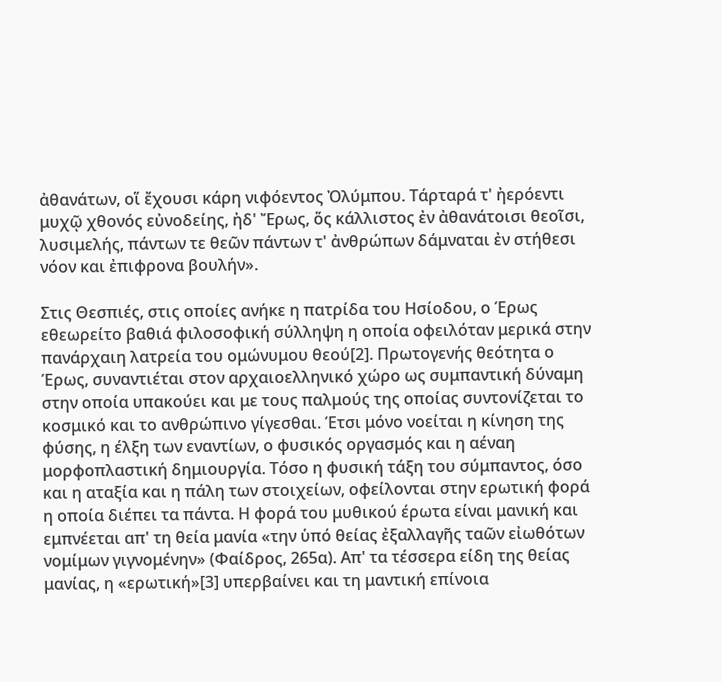ἀθανάτων, οἵ ἔχουσι κάρη νιφόεντος Ὀλύμπου. Τάρταρά τ' ἠερόεντι μυχῷ χθονός εὐνοδείης, ἠδ' Ἔρως, ὅς κάλλιστος ἐν ἀθανάτοισι θεοῖσι, λυσιμελής, πάντων τε θεῶν πάντων τ' ἀνθρώπων δάμναται ἐν στήθεσι νόον και ἐπιφρονα βουλήν».

Στις Θεσπιές, στις οποίες ανήκε η πατρίδα του Ησίοδου, ο Έρως εθεωρείτο βαθιά φιλοσοφική σύλληψη η οποία οφειλόταν μερικά στην πανάρχαιη λατρεία του ομώνυμου θεού[2]. Πρωτογενής θεότητα ο Έρως, συναντιέται στον αρχαιοελληνικό χώρο ως συμπαντική δύναμη στην οποία υπακούει και με τους παλμούς της οποίας συντονίζεται το κοσμικό και το ανθρώπινο γίγεσθαι. Έτσι μόνο νοείται η κίνηση της φύσης, η έλξη των εναντίων, ο φυσικός οργασμός και η αέναη μορφοπλαστική δημιουργία. Τόσο η φυσική τάξη του σύμπαντος, όσο και η αταξία και η πάλη των στοιχείων, οφείλονται στην ερωτική φορά η οποία διέπει τα πάντα. Η φορά του μυθικού έρωτα είναι μανική και εμπνέεται απ' τη θεία μανία «την ὑπό θείας ἐξαλλαγῆς ταῶν εἰωθότων νομίμων γιγνομένην» (Φαίδρος, 265α). Απ' τα τέσσερα είδη της θείας μανίας, η «ερωτική»[3] υπερβαίνει και τη μαντική επίνοια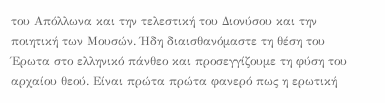του Απόλλωνα και την τελεστική του Διονύσου και την ποιητική των Μουσών. Ήδη διαισθανόμαστε τη θέση του Έρωτα στο ελληνικό πάνθεο και προσεγγίζουμε τη φύση του αρχαίου θεού. Είναι πρώτα πρώτα φανερό πως η ερωτική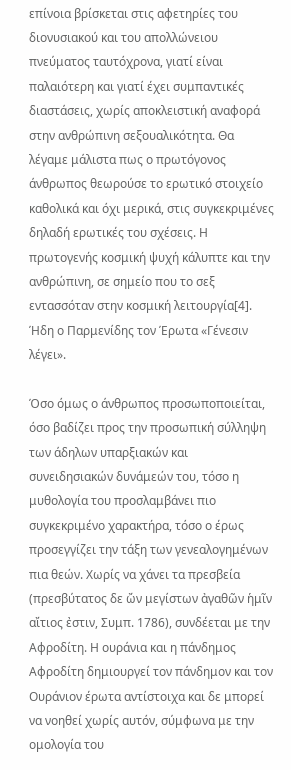επίνοια βρίσκεται στις αφετηρίες του διονυσιακού και του απολλώνειου πνεύματος ταυτόχρονα, γιατί είναι παλαιότερη και γιατί έχει συμπαντικές διαστάσεις, χωρίς αποκλειστική αναφορά στην ανθρώπινη σεξουαλικότητα. Θα λέγαμε μάλιστα πως ο πρωτόγονος άνθρωπος θεωρούσε το ερωτικό στοιχείο καθολικά και όχι μερικά, στις συγκεκριμένες δηλαδή ερωτικές του σχέσεις. Η πρωτογενής κοσμική ψυχή κάλυπτε και την ανθρώπινη, σε σημείο που το σεξ εντασσόταν στην κοσμική λειτουργία[4]. Ήδη ο Παρμενίδης τον Έρωτα «Γένεσιν λέγει».

Όσο όμως ο άνθρωπος προσωποποιείται, όσο βαδίζει προς την προσωπική σύλληψη των άδηλων υπαρξιακών και συνειδησιακών δυνάμεών του, τόσο η μυθολογία του προσλαμβάνει πιο συγκεκριμένο χαρακτήρα, τόσο ο έρως προσεγγίζει την τάξη των γενεαλογημένων πια θεών. Χωρίς να χάνει τα πρεσβεία (πρεσβύτατος δε ὤν μεγίστων ἀγαθῶν ἡμῖν αἴτιος ἐστιν, Συμπ. 1786), συνδέεται με την Αφροδίτη. Η ουράνια και η πάνδημος Αφροδίτη δημιουργεί τον πάνδημον και τον Ουράνιον έρωτα αντίστοιχα και δε μπορεί να νοηθεί χωρίς αυτόν, σύμφωνα με την ομολογία του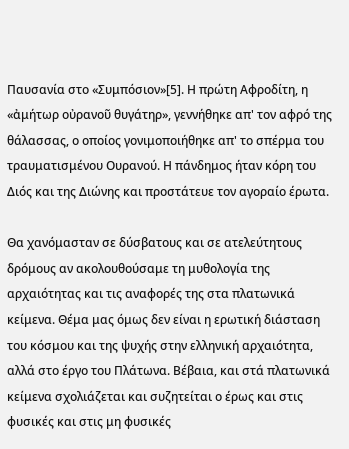Παυσανία στο «Συμπόσιον»[5]. Η πρώτη Αφροδίτη, η «ἀμήτωρ οὐρανοῦ θυγάτηρ», γεννήθηκε απ' τον αφρό της θάλασσας, ο οποίος γονιμοποιήθηκε απ' το σπέρμα του τραυματισμένου Ουρανού. Η πάνδημος ήταν κόρη του Διός και της Διώνης και προστάτευε τον αγοραίο έρωτα.

Θα χανόμασταν σε δύσβατους και σε ατελεύτητους δρόμους αν ακολουθούσαμε τη μυθολογία της αρχαιότητας και τις αναφορές της στα πλατωνικά κείμενα. Θέμα μας όμως δεν είναι η ερωτική διάσταση του κόσμου και της ψυχής στην ελληνική αρχαιότητα, αλλά στο έργο του Πλάτωνα. Βέβαια, και στά πλατωνικά κείμενα σχολιάζεται και συζητείται ο έρως και στις φυσικές και στις μη φυσικές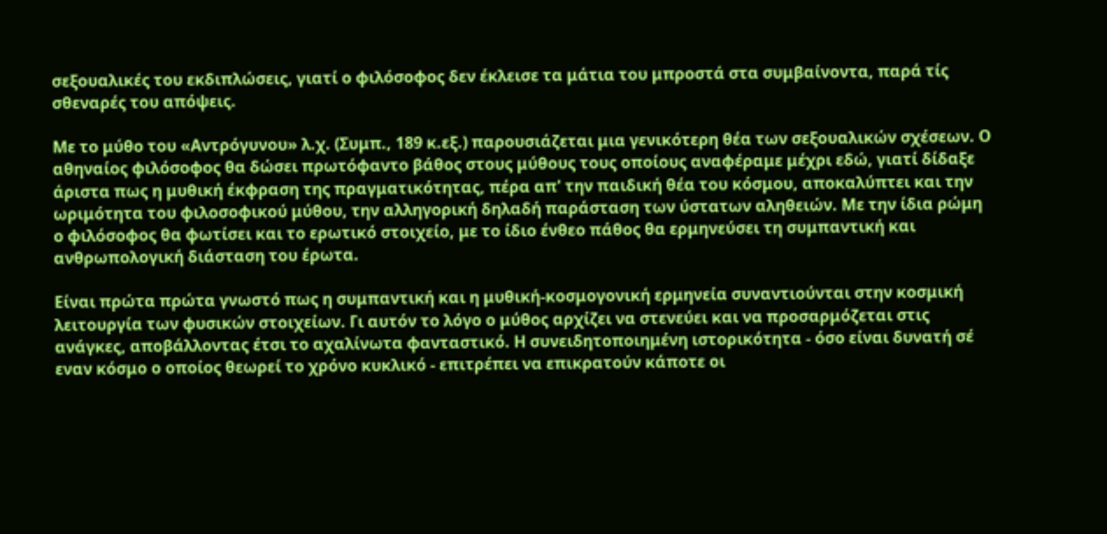σεξουαλικές του εκδιπλώσεις, γιατί ο φιλόσοφος δεν έκλεισε τα μάτια του μπροστά στα συμβαίνοντα, παρά τίς σθεναρές του απόψεις.

Με το μύθο του «Αντρόγυνου» λ.χ. (Συμπ., 189 κ.εξ.) παρουσιάζεται μια γενικότερη θέα των σεξουαλικών σχέσεων. Ο αθηναίος φιλόσοφος θα δώσει πρωτόφαντο βάθος στους μύθους τους οποίους αναφέραμε μέχρι εδώ, γιατί δίδαξε άριστα πως η μυθική έκφραση της πραγματικότητας, πέρα απ' την παιδική θέα του κόσμου, αποκαλύπτει και την ωριμότητα του φιλοσοφικού μύθου, την αλληγορική δηλαδή παράσταση των ύστατων αληθειών. Με την ίδια ρώμη ο φιλόσοφος θα φωτίσει και το ερωτικό στοιχείο, με το ίδιο ένθεο πάθος θα ερμηνεύσει τη συμπαντική και ανθρωπολογική διάσταση του έρωτα.

Είναι πρώτα πρώτα γνωστό πως η συμπαντική και η μυθική-κοσμογονική ερμηνεία συναντιούνται στην κοσμική λειτουργία των φυσικών στοιχείων. Γι αυτόν το λόγο ο μύθος αρχίζει να στενεύει και να προσαρμόζεται στις ανάγκες, αποβάλλοντας έτσι το αχαλίνωτα φανταστικό. Η συνειδητοποιημένη ιστορικότητα - όσο είναι δυνατή σέ εναν κόσμο ο οποίος θεωρεί το χρόνο κυκλικό - επιτρέπει να επικρατούν κάποτε οι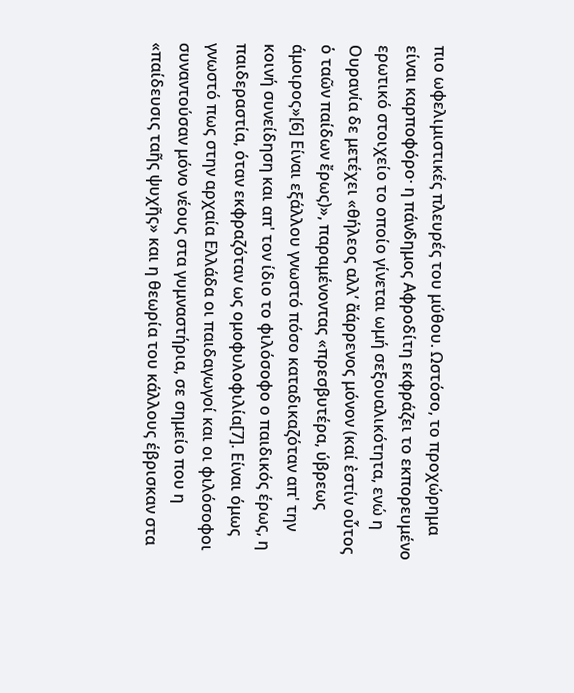πιο ωφελιμιστικές πλευρές του μύθου. Ωστόσο, το προχώρημα είναι καρποφόρο· η πάνδημος Αφροδίτη εκφράζει το εκπορευμένο ερωτικό στοιχείο το οποίο γίνεται ωμή σεξουαλικότητα, ενώ η Ουρανία δε μετέχει «θήλεος αλλ’ ἄάρρενος μόνον (καί ἐστίν οὗτος ὁ ταῶν παίδων ἔρως)», παραμένοντας «πρεσβυτέρα, ύβρεως άμοιρος»[6] Είναι εξάλλου γνωστό πόσο καταδικαζόταν απ' την κοινή συνείδηση και απ' τον ίδιο το φιλόσοφο ο παιδικός έρως, η παιδεραστία, όταν εκφραζόταν ως ομοφυλοφιλία[7]. Είναι όμως γνωστό πως στην αρχαία Ελλάδα οι παιδαγωγοί και οι φιλόσοφοι συναντούσαν μόνο νέους στα γυμναστήρια, σε σημείο που η «παίδευσις ταῆς ψυχῆς» και η θεωρία του κάλλους έβρισκαν στα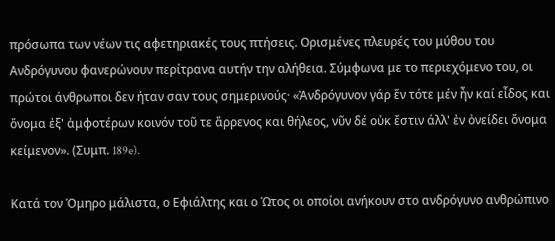πρόσωπα των νέων τις αφετηριακές τους πτήσεις. Ορισμένες πλευρές του μύθου του Ανδρόγυνου φανερώνουν περίτρανα αυτήν την αλήθεια. Σύμφωνα με το περιεχόμενο του, οι πρώτοι άνθρωποι δεν ήταν σαν τους σημερινούς· «Ἀνδρόγυνον γάρ ἕν τότε μέν ἦν καί εἶδος και ὄνομα ἐξ' ἀμφοτέρων κοινόν τοῦ τε ἄρρενος και θήλεος, νῦν δέ οὐκ ἔστιν άλλ' ἐν ὀνείδει ὄνομα κείμενον». (Συμπ. 189e).

Κατά τον Όμηρο μάλιστα, ο Εφιάλτης και ο Ώτος οι οποίοι ανήκουν στο ανδρόγυνο ανθρώπινο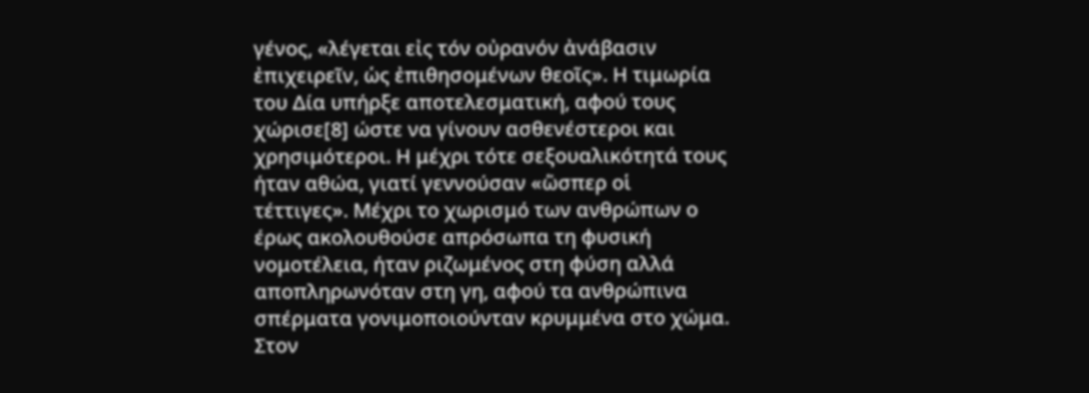γένος, «λέγεται εἰς τόν οὐρανόν ἀνάβασιν ἐπιχειρεῖν, ὡς ἐπιθησομένων θεοῖς». Η τιμωρία του Δία υπήρξε αποτελεσματική, αφού τους χώρισε[8] ώστε να γίνουν ασθενέστεροι και χρησιμότεροι. Η μέχρι τότε σεξουαλικότητά τους ήταν αθώα, γιατί γεννούσαν «ὥσπερ οἱ τέττιγες». Μέχρι το χωρισμό των ανθρώπων ο έρως ακολουθούσε απρόσωπα τη φυσική νομοτέλεια, ήταν ριζωμένος στη φύση αλλά αποπληρωνόταν στη γη, αφού τα ανθρώπινα σπέρματα γονιμοποιούνταν κρυμμένα στο χώμα. Στον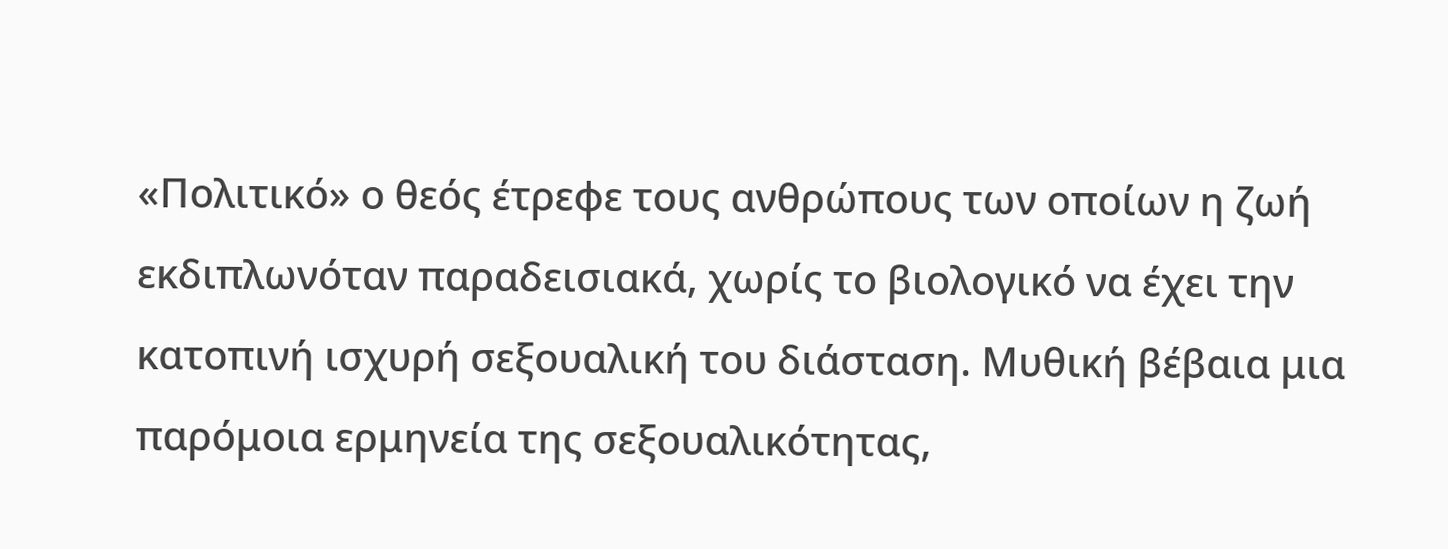«Πολιτικό» ο θεός έτρεφε τους ανθρώπους των οποίων η ζωή εκδιπλωνόταν παραδεισιακά, χωρίς το βιολογικό να έχει την κατοπινή ισχυρή σεξουαλική του διάσταση. Μυθική βέβαια μια παρόμοια ερμηνεία της σεξουαλικότητας,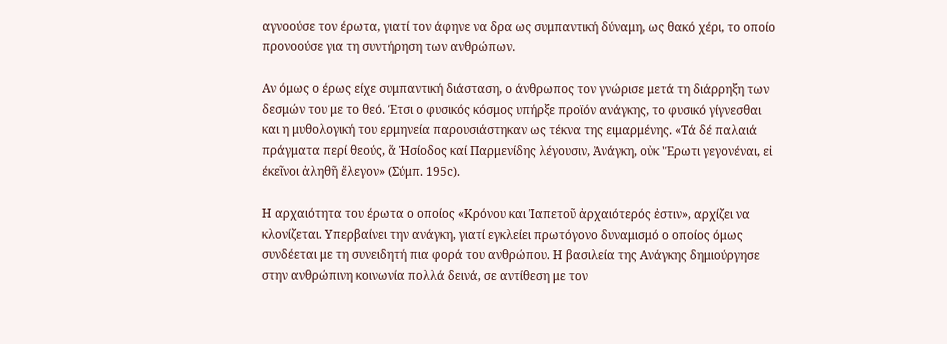αγνοούσε τον έρωτα, γιατί τον άφηνε να δρα ως συμπαντική δύναμη, ως θακό χέρι, το οποίο προνοούσε για τη συντήρηση των ανθρώπων.

Αν όμως ο έρως είχε συμπαντική διάσταση, ο άνθρωπος τον γνώρισε μετά τη διάρρηξη των δεσμών του με το θεό. Έτσι ο φυσικός κόσμος υπήρξε προϊόν ανάγκης, το φυσικό γίγνεσθαι και η μυθολογική του ερμηνεία παρουσιάστηκαν ως τέκνα της ειμαρμένης. «Τά δέ παλαιά πράγματα περί θεούς, ἅ Ἡσίοδος καί Παρμενίδης λέγουσιν, Ἀνάγκη, οὐκ 'Έρωτι γεγονέναι, εἰ έκεῖνοι ἀληθῆ ἔλεγον» (Σύμπ. 195c).

Η αρχαιότητα του έρωτα ο οποίος «Κρόνου και Ἰαπετοῦ ἀρχαιότερός ἐστιν», αρχίζει να κλονίζεται. Υπερβαίνει την ανάγκη, γιατί εγκλείει πρωτόγονο δυναμισμό ο οποίος όμως συνδέεται με τη συνειδητή πια φορά του ανθρώπου. Η βασιλεία της Ανάγκης δημιούργησε στην ανθρώπινη κοινωνία πολλά δεινά, σε αντίθεση με τον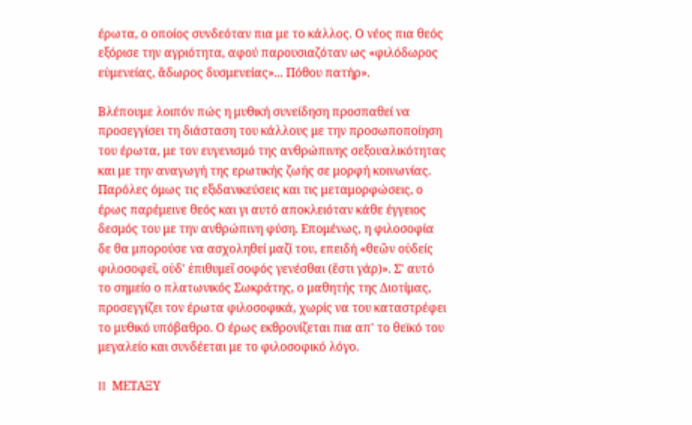έρωτα, ο οποίος συνδεόταν πια με το κάλλος. Ο νέος πια θεός εξόρισε την αγριότητα, αφού παρουσιαζόταν ως «φιλόδωρος εὐμενείας, ἄδωρος δυσμενείας»... Πόθου πατήρ».

Βλέπουμε λοιπόν πώς η μυθική συνείδηση προσπαθεί να προσεγγίσει τη διάσταση του κάλλους με την προσωποποίηση του έρωτα, με τον ευγενισμό της ανθρώπινης σεξουαλικότητας και με την αναγωγή της ερωτικής ζωής σε μορφή κοινωνίας. Παρόλες όμως τις εξιδανικεύσεις και τις μεταμορφώσεις, ο έρως παρέμεινε θεός και γι αυτό αποκλειόταν κάθε έγγειος δεσμός του με την ανθρώπινη φύση. Επομένως, η φιλοσοφία δε θα μπορούσε να ασχοληθεί μαζί του, επειδή «θεῶν οὐδείς φιλοσοφεῖ, οὐδ' ἐπιθυμεῖ σοφός γενέσθαι (ἔστι γάρ)». Σ' αυτό το σημείο ο πλατωνικός Σωκράτης, ο μαθητής της Διοτίμας, προσεγγίζει τον έρωτα φιλοσοφικά, χωρίς να του καταστρέφει το μυθικό υπόβαθρο. Ο έρως εκθρονίζεται πια απ' το θεϊκό του μεγαλείο και συνδέεται με το φιλοσοφικό λόγο.

II  ΜΕΤΑΞΥ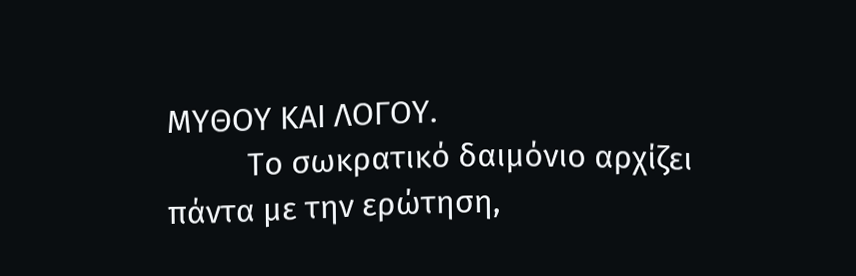ΜΥΘΟΥ ΚΑΙ ΛΟΓΟΥ.
          Το σωκρατικό δαιμόνιο αρχίζει πάντα με την ερώτηση,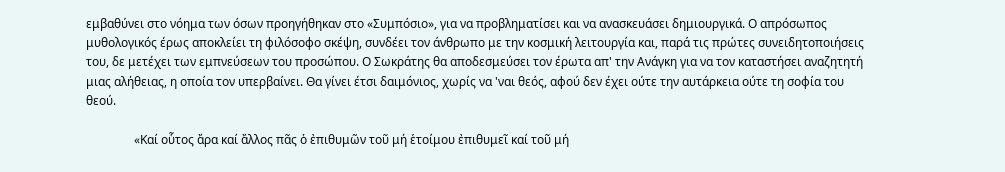εμβαθύνει στο νόημα των όσων προηγήθηκαν στο «Συμπόσιο», για να προβληματίσει και να ανασκευάσει δημιουργικά. Ο απρόσωπος μυθολογικός έρως αποκλείει τη φιλόσοφο σκέψη, συνδέει τον άνθρωπο με την κοσμική λειτουργία και, παρά τις πρώτες συνειδητοποιήσεις του, δε μετέχει των εμπνεύσεων του προσώπου. Ο Σωκράτης θα αποδεσμεύσει τον έρωτα απ' την Ανάγκη για να τον καταστήσει αναζητητή μιας αλήθειας, η οποία τον υπερβαίνει. Θα γίνει έτσι δαιμόνιος, χωρίς να 'ναι θεός, αφού δεν έχει ούτε την αυτάρκεια ούτε τη σοφία του θεού.

                «Καί οὗτος ἄρα καί ἄλλος πᾶς ὁ ἐπιθυμῶν τοῦ μή ἑτοίμου ἐπιθυμεῖ καί τοῦ μή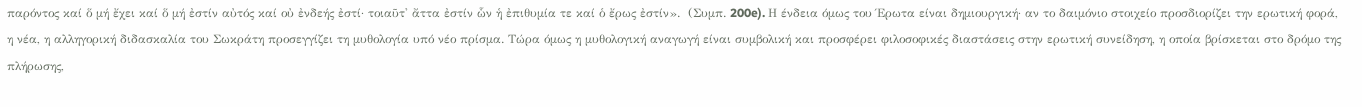παρόντος καί ὅ μή ἔχει καί ὅ μή ἐστίν αὐτός καί οὐ ἐνδεής ἐστί· τοιαῦτ' ἄττα ἐστίν ὧν ἡ ἐπιθυμία τε καί ὁ ἔρως ἐστίν».  (Συμπ. 200e). Η ένδεια όμως του Έρωτα είναι δημιουργική· αν το δαιμόνιο στοιχείο προσδιορίζει την ερωτική φορά, η νέα, η αλληγορική διδασκαλία του Σωκράτη προσεγγίζει τη μυθολογία υπό νέο πρίσμα. Τώρα όμως η μυθολογική αναγωγή είναι συμβολική και προσφέρει φιλοσοφικές διαστάσεις στην ερωτική συνείδηση, η οποία βρίσκεται στο δρόμο της πλήρωσης,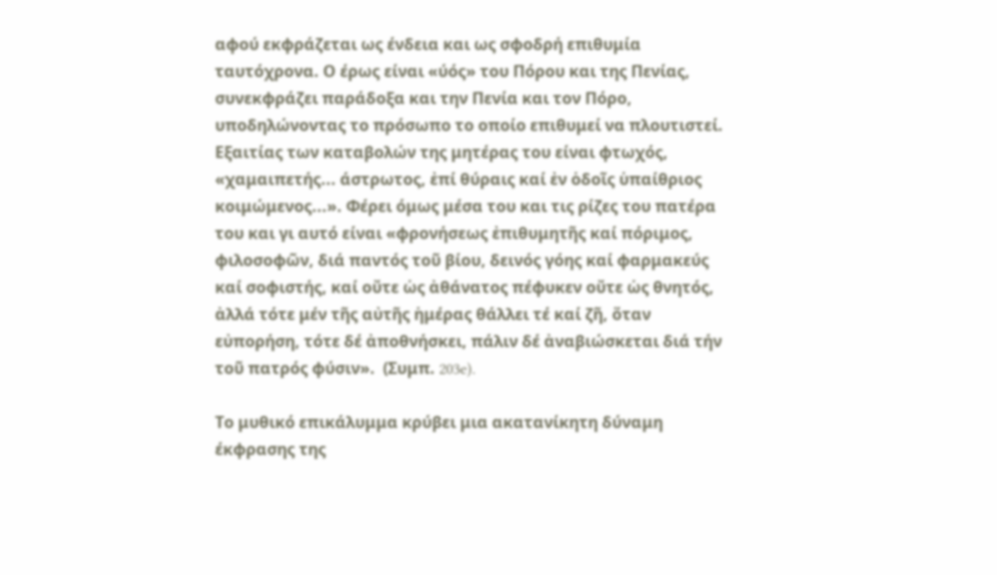αφού εκφράζεται ως ένδεια και ως σφοδρή επιθυμία ταυτόχρονα. Ο έρως είναι «ύός» του Πόρου και της Πενίας, συνεκφράζει παράδοξα και την Πενία και τον Πόρο, υποδηλώνοντας το πρόσωπο το οποίο επιθυμεί να πλουτιστεί. Εξαιτίας των καταβολών της μητέρας του είναι φτωχός, «χαμαιπετής... άστρωτος, ἐπί θύραις καί ἐν ὁδοῖς ὑπαίθριος κοιμώμενος...». Φέρει όμως μέσα του και τις ρίζες του πατέρα του και γι αυτό είναι «φρονήσεως ἐπιθυμητῆς καί πόριμος, φιλοσοφῶν, διά παντός τοῦ βίου, δεινός γόης καί φαρμακεύς καί σοφιστής, καί οὔτε ὡς ἀθάνατος πέφυκεν οὔτε ὡς θνητός, ἀλλά τότε μέν τῆς αὐτῆς ἡμέρας θάλλει τέ καί ζῆ, ὅταν εὐπορήση, τότε δέ ἀποθνήσκει, πάλιν δέ ἀναβιώσκεται διά τήν τοῦ πατρός φύσιν».  (Συμπ. 203e).

Το μυθικό επικάλυμμα κρύβει μια ακατανίκητη δύναμη έκφρασης της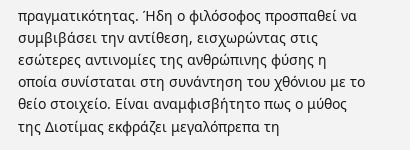πραγματικότητας. Ήδη ο φιλόσοφος προσπαθεί να συμβιβάσει την αντίθεση, εισχωρώντας στις εσώτερες αντινομίες της ανθρώπινης φύσης η οποία συνίσταται στη συνάντηση του χθόνιου με το θείο στοιχείο. Είναι αναμφισβήτητο πως ο μύθος της Διοτίμας εκφράζει μεγαλόπρεπα τη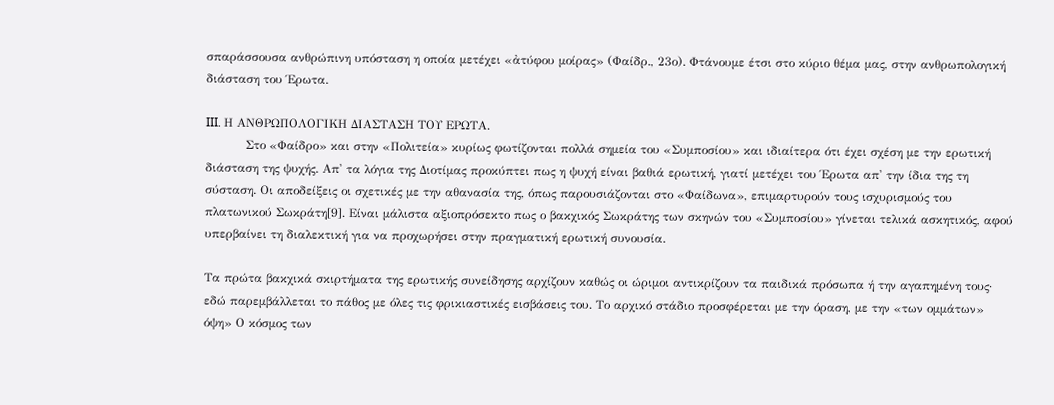σπαράσσουσα ανθρώπινη υπόσταση η οποία μετέχει «ἀτύφου μοίρας» (Φαίδρ., 23ο). Φτάνουμε έτσι στο κύριο θέμα μας, στην ανθρωπολογική διάσταση του Έρωτα.

III. Η ΑΝΘΡΩΠΟΛΟΓΙΚΗ ΔΙΑΣΤΑΣΗ ΤΟΥ ΕΡΩΤΑ.
          Στο «Φαίδρο» και στην «Πολιτεία» κυρίως φωτίζονται πολλά σημεία του «Συμποσίου» και ιδιαίτερα ότι έχει σχέση με την ερωτική διάσταση της ψυχής. Απ' τα λόγια της Διοτίμας προκύπτει πως η ψυχή είναι βαθιά ερωτική, γιατί μετέχει του Έρωτα απ' την ίδια της τη σύσταση. Οι αποδείξεις οι σχετικές με την αθανασία της, όπως παρουσιάζονται στο «Φαίδωνα», επιμαρτυρούν τους ισχυρισμούς του πλατωνικού Σωκράτη[9]. Είναι μάλιστα αξιοπρόσεκτο πως ο βακχικός Σωκράτης των σκηνών του «Συμποσίου» γίνεται τελικά ασκητικός, αφού υπερβαίνει τη διαλεκτική για να προχωρήσει στην πραγματική ερωτική συνουσία.

Τα πρώτα βακχικά σκιρτήματα της ερωτικής συνείδησης αρχίζουν καθώς οι ώριμοι αντικρίζουν τα παιδικά πρόσωπα ή την αγαπημένη τους· εδώ παρεμβάλλεται το πάθος με όλες τις φρικιαστικές εισβάσεις του. Το αρχικό στάδιο προσφέρεται με την όραση, με την «των ομμάτων» όψη» Ο κόσμος των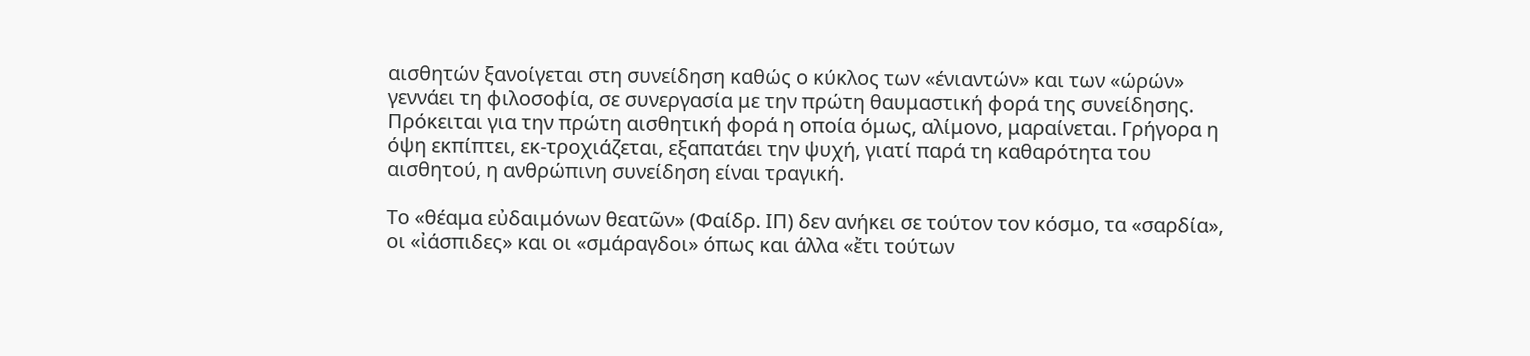αισθητών ξανοίγεται στη συνείδηση καθώς ο κύκλος των «ένιαντών» και των «ώρών» γεννάει τη φιλοσοφία, σε συνεργασία με την πρώτη θαυμαστική φορά της συνείδησης. Πρόκειται για την πρώτη αισθητική φορά η οποία όμως, αλίμονο, μαραίνεται. Γρήγορα η όψη εκπίπτει, εκ-τροχιάζεται, εξαπατάει την ψυχή, γιατί παρά τη καθαρότητα του αισθητού, η ανθρώπινη συνείδηση είναι τραγική.

Το «θέαμα εὐδαιμόνων θεατῶν» (Φαίδρ. ΙΠ) δεν ανήκει σε τούτον τον κόσμο, τα «σαρδία», οι «ἰάσπιδες» και οι «σμάραγδοι» όπως και άλλα «ἔτι τούτων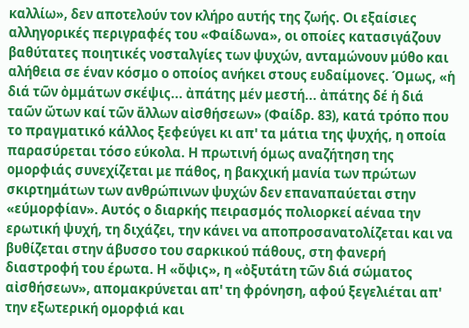καλλίω», δεν αποτελούν τον κλήρο αυτής της ζωής. Οι εξαίσιες αλληγορικές περιγραφές του «Φαίδωνα», οι οποίες κατασιγάζουν βαθύτατες ποιητικές νοσταλγίες των ψυχών, ανταμώνουν μύθο και αλήθεια σε έναν κόσμο ο οποίος ανήκει στους ευδαίμονες. Όμως, «ἡ διά τῶν ὀμμάτων σκέψις... ἀπάτης μέν μεστή... ἀπάτης δέ ἡ διά ταῶν ὤτων καί τῶν ἄλλων αἰσθήσεων» (Φαίδρ. 83), κατά τρόπο που το πραγματικό κάλλος ξεφεύγει κι απ' τα μάτια της ψυχής, η οποία παρασύρεται τόσο εύκολα. Η πρωτινή όμως αναζήτηση της ομορφιάς συνεχίζεται με πάθος, η βακχική μανία των πρώτων σκιρτημάτων των ανθρώπινων ψυχών δεν επαναπαύεται στην «εύμορφίαν». Αυτός ο διαρκής πειρασμός πολιορκεί αέναα την ερωτική ψυχή, τη διχάζει, την κάνει να αποπροσανατολίζεται και να βυθίζεται στην άβυσσο του σαρκικού πάθους, στη φανερή διαστροφή του έρωτα. Η «ὄψις», η «ὀξυτάτη τῶν διά σώματος αἰσθήσεων», απομακρύνεται απ' τη φρόνηση, αφού ξεγελιέται απ' την εξωτερική ομορφιά και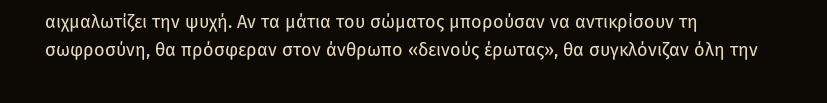αιχμαλωτίζει την ψυχή. Αν τα μάτια του σώματος μπορούσαν να αντικρίσουν τη σωφροσύνη, θα πρόσφεραν στον άνθρωπο «δεινούς έρωτας», θα συγκλόνιζαν όλη την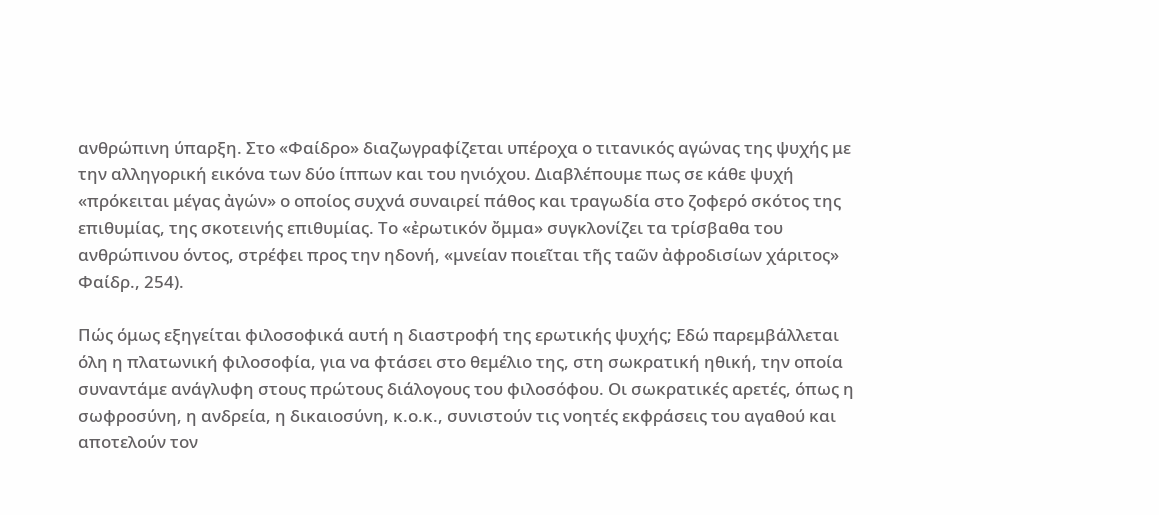ανθρώπινη ύπαρξη. Στο «Φαίδρο» διαζωγραφίζεται υπέροχα ο τιτανικός αγώνας της ψυχής με την αλληγορική εικόνα των δύο ίππων και του ηνιόχου. Διαβλέπουμε πως σε κάθε ψυχή «πρόκειται μέγας ἀγών» ο οποίος συχνά συναιρεί πάθος και τραγωδία στο ζοφερό σκότος της επιθυμίας, της σκοτεινής επιθυμίας. Το «ἐρωτικόν ὄμμα» συγκλονίζει τα τρίσβαθα του ανθρώπινου όντος, στρέφει προς την ηδονή, «μνείαν ποιεῖται τῆς ταῶν ἀφροδισίων χάριτος» Φαίδρ., 254).

Πώς όμως εξηγείται φιλοσοφικά αυτή η διαστροφή της ερωτικής ψυχής; Εδώ παρεμβάλλεται όλη η πλατωνική φιλοσοφία, για να φτάσει στο θεμέλιο της, στη σωκρατική ηθική, την οποία συναντάμε ανάγλυφη στους πρώτους διάλογους του φιλοσόφου. Οι σωκρατικές αρετές, όπως η σωφροσύνη, η ανδρεία, η δικαιοσύνη, κ.ο.κ., συνιστούν τις νοητές εκφράσεις του αγαθού και αποτελούν τον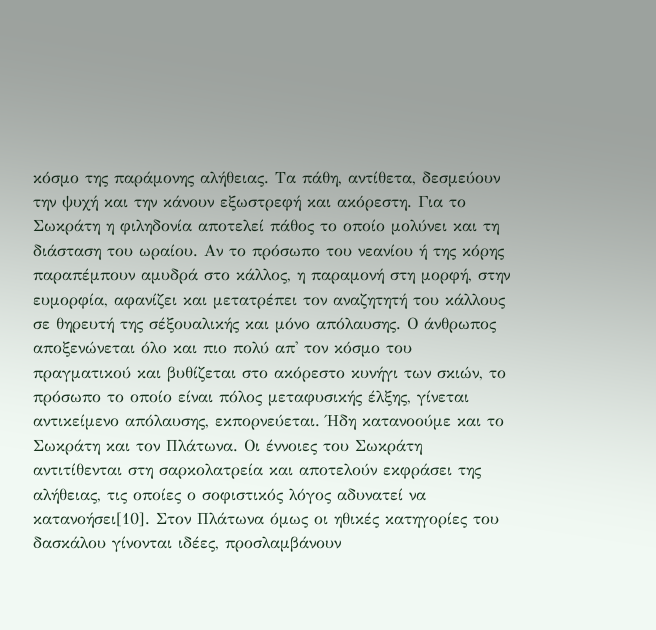κόσμο της παράμονης αλήθειας. Τα πάθη, αντίθετα, δεσμεύουν την ψυχή και την κάνουν εξωστρεφή και ακόρεστη. Για το Σωκράτη η φιληδονία αποτελεί πάθος το οποίο μολύνει και τη διάσταση του ωραίου. Αν το πρόσωπο του νεανίου ή της κόρης παραπέμπουν αμυδρά στο κάλλος, η παραμονή στη μορφή, στην ευμορφία, αφανίζει και μετατρέπει τον αναζητητή του κάλλους σε θηρευτή της σέξουαλικής και μόνο απόλαυσης. Ο άνθρωπος αποξενώνεται όλο και πιο πολύ απ' τον κόσμο του πραγματικού και βυθίζεται στο ακόρεστο κυνήγι των σκιών, το πρόσωπο το οποίο είναι πόλος μεταφυσικής έλξης, γίνεται αντικείμενο απόλαυσης, εκπορνεύεται. Ήδη κατανοούμε και το Σωκράτη και τον Πλάτωνα. Οι έννοιες του Σωκράτη αντιτίθενται στη σαρκολατρεία και αποτελούν εκφράσει της αλήθειας, τις οποίες ο σοφιστικός λόγος αδυνατεί να κατανοήσει[10]. Στον Πλάτωνα όμως οι ηθικές κατηγορίες του δασκάλου γίνονται ιδέες, προσλαμβάνουν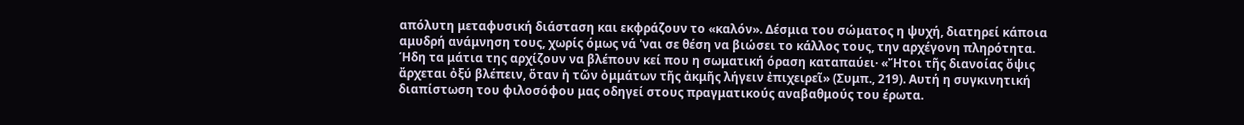απόλυτη μεταφυσική διάσταση και εκφράζουν το «καλόν». Δέσμια του σώματος η ψυχή, διατηρεί κάποια αμυδρή ανάμνηση τους, χωρίς όμως νά 'ναι σε θέση να βιώσει το κάλλος τους, την αρχέγονη πληρότητα. Ήδη τα μάτια της αρχίζουν να βλέπουν κεί που η σωματική όραση καταπαύει· «Ἤτοι τῆς διανοίας ὄψις ἄρχεται ὀξύ βλέπειν, ὅταν ἡ τῶν ὀμμάτων τῆς ἀκμῆς λήγειν ἐπιχειρεῖ» (Συμπ., 219). Αυτή η συγκινητική διαπίστωση του φιλοσόφου μας οδηγεί στους πραγματικούς αναβαθμούς του έρωτα.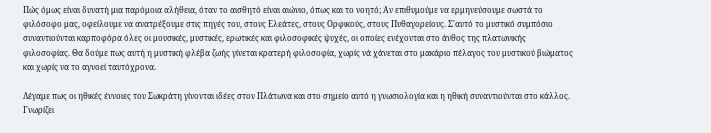Πώς όμως είναι δυνατή μια παρόμοια αλήθεια, όταν το αισθητό είναι αιώνιο, όπως και το νοητό; Αν επιθυμούμε να ερμηνεύσουμε σωστά το φιλόσοφο μας, οφείλουμε να ανατρέξουμε στις πηγές του, στους Ελεάτες, στους Ορφικούς, στους Πυθαγορείους. Σ'αυτό το μυστικό συμπόσιο συναντιούνται καρποφόρα όλες οι μουσικές, μυστικές, ερωτικές και φιλοσοφικές ψυχές, οι οποίες ενέχονται στο άνθος της πλατωνικής φιλοσοφίας. Θα δούμε πως αυτή η μυστική φλέβα ζωής γίνεται κρατερή φιλοσοφία, χωρίς νά χάνεται στο μακάριο πέλαγος του μυστικού βιώματος και χωρίς να το αγνοεί ταυτόχρονα.

Λέγαμε πως οι ηθικές έννοιες του Σωκράτη γίνονται ιδέες στον Πλάτωνα και στο σημείο αυτό η γνωσιολογία και η ηθική συναντιούνται στο κάλλος. Γνωρίζει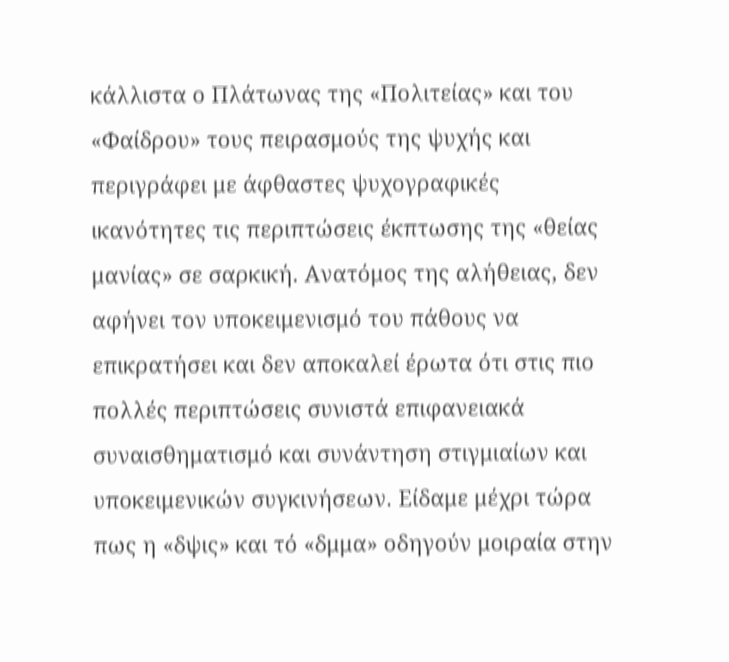κάλλιστα ο Πλάτωνας της «Πολιτείας» και του «Φαίδρου» τους πειρασμούς της ψυχής και περιγράφει με άφθαστες ψυχογραφικές ικανότητες τις περιπτώσεις έκπτωσης της «θείας μανίας» σε σαρκική. Ανατόμος της αλήθειας, δεν αφήνει τον υποκειμενισμό του πάθους να επικρατήσει και δεν αποκαλεί έρωτα ότι στις πιο πολλές περιπτώσεις συνιστά επιφανειακά συναισθηματισμό και συνάντηση στιγμιαίων και υποκειμενικών συγκινήσεων. Είδαμε μέχρι τώρα πως η «δψις» και τό «δμμα» οδηγούν μοιραία στην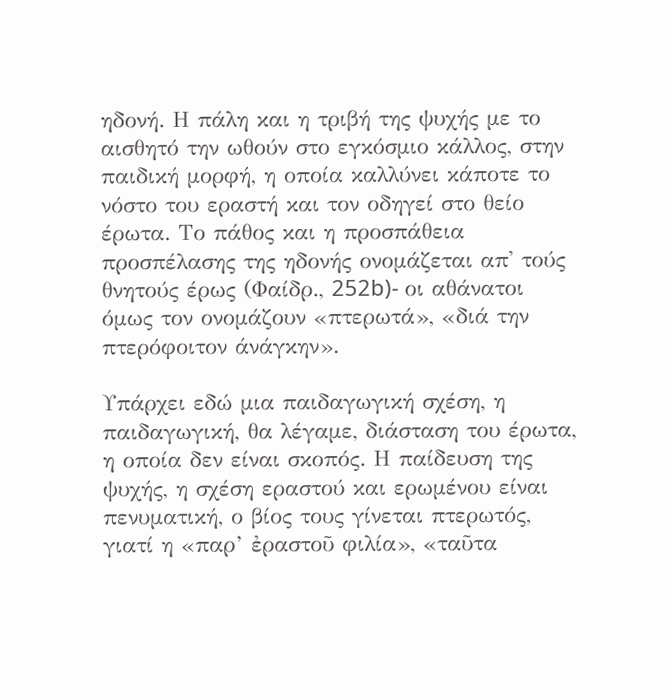ηδονή. Η πάλη και η τριβή της ψυχής με το αισθητό την ωθούν στο εγκόσμιο κάλλος, στην παιδική μορφή, η οποία καλλύνει κάποτε το νόστο του εραστή και τον οδηγεί στο θείο έρωτα. Το πάθος και η προσπάθεια προσπέλασης της ηδονής ονομάζεται απ' τούς θνητούς έρως (Φαίδρ., 252b)- οι αθάνατοι όμως τον ονομάζουν «πτερωτά», «διά την πτερόφοιτον άνάγκην».

Υπάρχει εδώ μια παιδαγωγική σχέση, η παιδαγωγική, θα λέγαμε, διάσταση του έρωτα, η οποία δεν είναι σκοπός. Η παίδευση της ψυχής, η σχέση εραστού και ερωμένου είναι πενυματική, ο βίος τους γίνεται πτερωτός, γιατί η «παρ’ ἐραστοῦ φιλία», «ταῦτα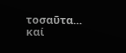τοσαῦτα... καί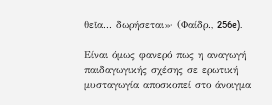θεῖα... δωρήσεται»· (Φαίδρ., 256e).

Είναι όμως φανερό πως η αναγωγή παιδαγωγικής σχέσης σε ερωτική μυσταγωγία αποσκοπεί στο άνοιγμα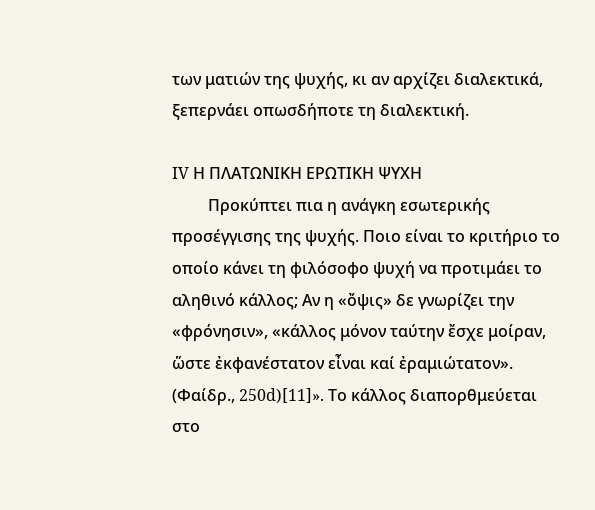των ματιών της ψυχής, κι αν αρχίζει διαλεκτικά, ξεπερνάει οπωσδήποτε τη διαλεκτική.

IV Η ΠΛΑΤΩΝΙΚΗ ΕΡΩΤΙΚΗ ΨΥΧΗ
         Προκύπτει πια η ανάγκη εσωτερικής προσέγγισης της ψυχής. Ποιο είναι το κριτήριο το οποίο κάνει τη φιλόσοφο ψυχή να προτιμάει το αληθινό κάλλος; Αν η «ὄψις» δε γνωρίζει την «φρόνησιν», «κάλλος μόνον ταύτην ἔσχε μοίραν, ὥστε ἐκφανέστατον εἶναι καί ἐραμιώτατον». (Φαίδρ., 250d)[11]». Το κάλλος διαπορθμεύεται στο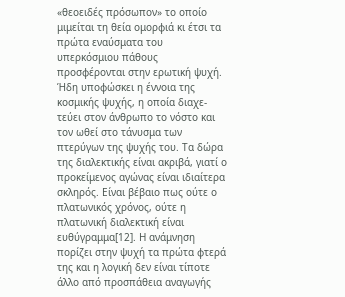«θεοειδές πρόσωπον» το οποίο μιμείται τη θεία ομορφιά κι έτσι τα πρώτα εναύσματα του υπερκόσμιου πάθους προσφέρονται στην ερωτική ψυχή. Ήδη υποφώσκει η έννοια της κοσμικής ψυχής, η οποία διαχε-τεύει στον άνθρωπο το νόστο και τον ωθεί στο τάνυσμα των πτερύγων της ψυχής του. Τα δώρα της διαλεκτικής είναι ακριβά, γιατί ο προκείμενος αγώνας είναι ιδιαίτερα σκληρός. Είναι βέβαιο πως ούτε ο πλατωνικός χρόνος, ούτε η πλατωνική διαλεκτική είναι ευθύγραμμα[12]. Η ανάμνηση πορίζει στην ψυχή τα πρώτα φτερά της και η λογική δεν είναι τίποτε άλλο από προσπάθεια αναγωγής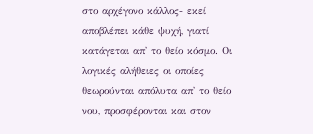στο αρχέγονο κάλλος- εκεί αποβλέπει κάθε ψυχή, γιατί κατάγεται απ' το θείο κόσμο. Οι λογικές αλήθειες οι οποίες θεωρούνται απόλυτα απ' το θείο νου, προσφέρονται και στον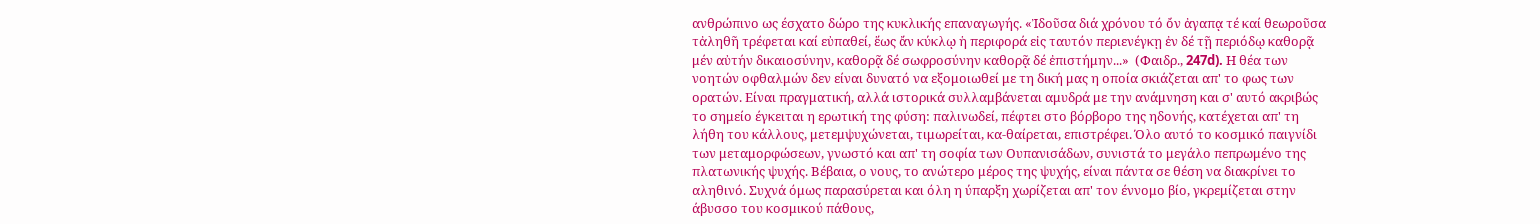ανθρώπινο ως έσχατο δώρο της κυκλικής επαναγωγής. «Ἰδοῦσα διά χρόνου τό ὄν ἀγαπᾳ τέ καί θεωροῦσα τἀληθῆ τρέφεται καί εὐπαθεί, ἕως ἄν κύκλῳ ἡ περιφορά εἰς ταυτόν περιενέγκῃ ἐν δέ τῇ περιόδῳ καθορᾷ μέν αὐτήν δικαιοσύνην, καθορᾷ δέ σωφροσύνην καθορᾷ δέ ἐπιστήμην...»  (Φαιδρ., 247d). Η θέα των νοητών οφθαλμών δεν είναι δυνατό να εξομοιωθεί με τη δική μας η οποία σκιάζεται απ' το φως των ορατών. Είναι πραγματική, αλλά ιστορικά συλλαμβάνεται αμυδρά με την ανάμνηση και σ' αυτό ακριβώς το σημείο έγκειται η ερωτική της φύση: παλινωδεί, πέφτει στο βόρβορο της ηδονής, κατέχεται απ' τη λήθη του κάλλους, μετεμψυχώνεται, τιμωρείται, κα-θαίρεται, επιστρέφει. Όλο αυτό το κοσμικό παιγνίδι των μεταμορφώσεων, γνωστό και απ' τη σοφία των Ουπανισάδων, συνιστά το μεγάλο πεπρωμένο της πλατωνικής ψυχής. Βέβαια, ο νους, το ανώτερο μέρος της ψυχής, είναι πάντα σε θέση να διακρίνει το αληθινό. Συχνά όμως παρασύρεται και όλη η ύπαρξη χωρίζεται απ' τον έννομο βίο, γκρεμίζεται στην άβυσσο του κοσμικού πάθους,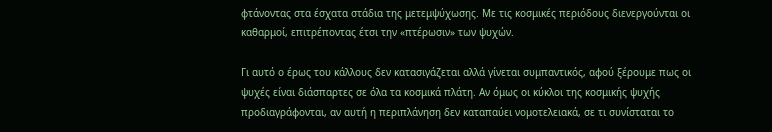φτάνοντας στα έσχατα στάδια της μετεμψύχωσης. Με τις κοσμικές περιόδους διενεργούνται οι καθαρμοί, επιτρέποντας έτσι την «πτέρωσιν» των ψυχών.

Γι αυτό ο έρως του κάλλους δεν κατασιγάζεται αλλά γίνεται συμπαντικός, αφού ξέρουμε πως οι ψυχές είναι διάσπαρτες σε όλα τα κοσμικά πλάτη. Αν όμως οι κύκλοι της κοσμικής ψυχής προδιαγράφονται, αν αυτή η περιπλάνηση δεν καταπαύει νομοτελειακά, σε τι συνίσταται το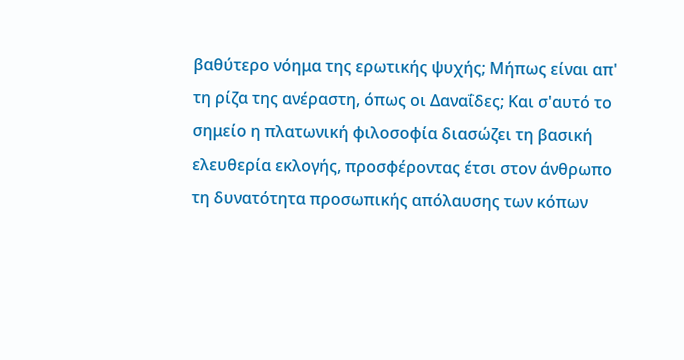βαθύτερο νόημα της ερωτικής ψυχής; Μήπως είναι απ' τη ρίζα της ανέραστη, όπως οι Δαναΐδες; Και σ'αυτό το σημείο η πλατωνική φιλοσοφία διασώζει τη βασική ελευθερία εκλογής, προσφέροντας έτσι στον άνθρωπο τη δυνατότητα προσωπικής απόλαυσης των κόπων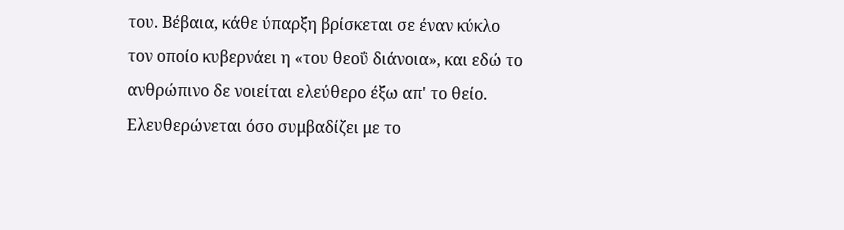του. Βέβαια, κάθε ύπαρξη βρίσκεται σε έναν κύκλο τον οποίο κυβερνάει η «του θεοΰ διάνοια», και εδώ το ανθρώπινο δε νοιείται ελεύθερο έξω απ' το θείο. Ελευθερώνεται όσο συμβαδίζει με το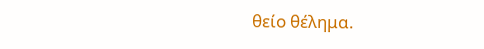θείο θέλημα.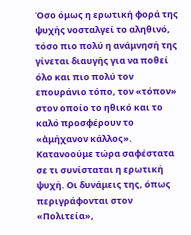Όσο όμως η ερωτική φορά της ψυχής νοσταλγεί το αληθινό, τόσο πιο πολύ η ανάμνησή της γίνεται διαυγής για να ποθεί όλο και πιο πολύ τον επουράνιο τόπο, τον «τόπον» στον οποίο το ηθικό και το καλό προσφέρουν το «ἀμήχανον κάλλος». Κατανοούμε τώρα σαφέστατα σε τι συνίσταται η ερωτική ψυχή. Οι δυνάμεις της, όπως περιγράφονται στον «Πολιτεία»,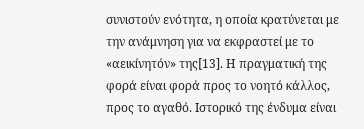συνιστούν ενότητα, η οποία κρατύνεται με την ανάμνηση για να εκφραστεί με το «αεικίνητόν» της[13]. Η πραγματική της φορά είναι φορά προς το νοητό κάλλος, προς το αγαθό. Ιστορικό της ένδυμα είναι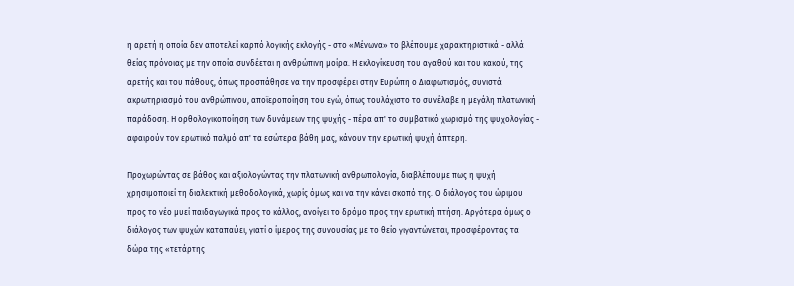η αρετή η οποία δεν αποτελεί καρπό λογικής εκλογής - στο «Μένωνα» το βλέπουμε χαρακτηριστικά - αλλά θείας πρόνοιας με την οποία συνδέεται η ανθρώπινη μοίρα. Η εκλογίκευση του αγαθού και του κακού, της αρετής και του πάθους, όπως προσπάθησε να την προσφέρει στην Ευρώπη ο Διαφωτισμός, συνιστά ακρωτηριασμό του ανθρώπινου, αποϊεροποίηση του εγώ, όπως τουλάχιστο το συνέλαβε η μεγάλη πλατωνική παράδοση. Η ορθολογικοποίηση των δυνάμεων της ψυχής - πέρα απ' το συμβατικό χωρισμό της ψυχολογίας - αφαιρούν τον ερωτικό παλμό απ' τα εσώτερα βάθη μας, κάνουν την ερωτική ψυχή άπτερη.

Προχωρώντας σε βάθος και αξιολογώντας την πλατωνική ανθρωπολογία, διαβλέπουμε πως η ψυχή χρησιμοποιεί τη διαλεκτική μεθοδολογικά, χωρίς όμως και να την κάνει σκοπό της. Ο διάλογος του ώριμου προς το νέο μυεί παιδαγωγικά προς το κάλλος, ανοίγει το δρόμο προς την ερωτική πτήση. Αργότερα όμως ο διάλογος των ψυχών καταπαύει, γιατί ο ίμερος της συνουσίας με το θείο γιγαντώνεται, προσφέροντας τα δώρα της «τετάρτης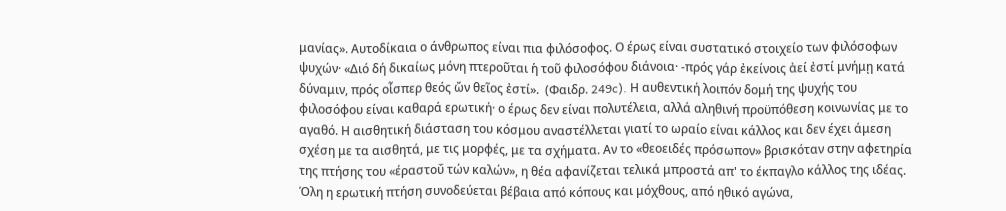μανίας». Αυτοδίκαια ο άνθρωπος είναι πια φιλόσοφος. Ο έρως είναι συστατικό στοιχείο των φιλόσοφων ψυχών· «Διό δή δικαίως μόνη πτεροῦται ἡ τοῦ φιλοσόφου διάνοια· -πρός γάρ ἐκείνοις ἀεί ἐστί μνήμῃ κατά δύναμιν, πρός οἷσπερ θεός ὤν θεῖος ἐστί».  (Φαιδρ. 249c). Η αυθεντική λοιπόν δομή της ψυχής του φιλοσόφου είναι καθαρά ερωτική· ο έρως δεν είναι πολυτέλεια, αλλά αληθινή προϋπόθεση κοινωνίας με το αγαθό. Η αισθητική διάσταση του κόσμου αναστέλλεται γιατί το ωραίο είναι κάλλος και δεν έχει άμεση σχέση με τα αισθητά, με τις μορφές, με τα σχήματα. Αν το «θεοειδές πρόσωπον» βρισκόταν στην αφετηρία της πτήσης του «έραστοΰ τών καλών», η θέα αφανίζεται τελικά μπροστά απ' το έκπαγλο κάλλος της ιδέας. Όλη η ερωτική πτήση συνοδεύεται βέβαια από κόπους και μόχθους, από ηθικό αγώνα,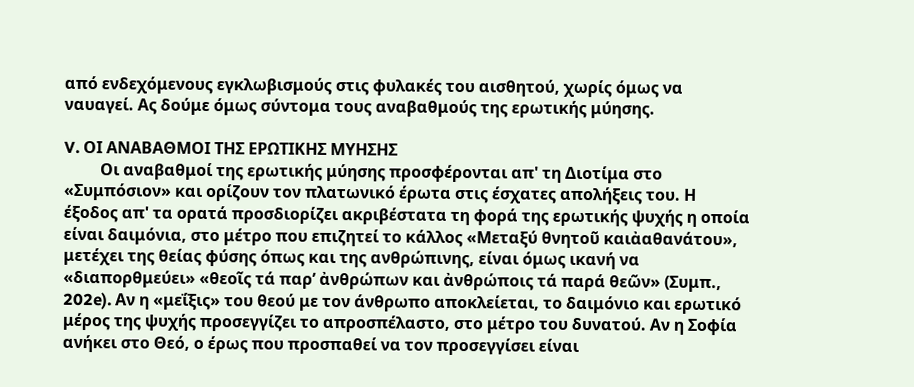από ενδεχόμενους εγκλωβισμούς στις φυλακές του αισθητού, χωρίς όμως να ναυαγεί. Ας δούμε όμως σύντομα τους αναβαθμούς της ερωτικής μύησης.

V. ΟΙ ΑΝΑΒΑΘΜΟΙ ΤΗΣ ΕΡΩΤΙΚΗΣ ΜΥΗΣΗΣ
         Οι αναβαθμοί της ερωτικής μύησης προσφέρονται απ' τη Διοτίμα στο «Συμπόσιον» και ορίζουν τον πλατωνικό έρωτα στις έσχατες απολήξεις του. Η έξοδος απ' τα ορατά προσδιορίζει ακριβέστατα τη φορά της ερωτικής ψυχής η οποία είναι δαιμόνια, στο μέτρο που επιζητεί το κάλλος «Μεταξύ θνητοῦ καιἀαθανάτου», μετέχει της θείας φύσης όπως και της ανθρώπινης, είναι όμως ικανή να «διαπορθμεύει» «θεοῖς τά παρ’ ἀνθρώπων και ἀνθρώποις τά παρά θεῶν» (Συμπ., 202e). Αν η «μεΐξις» του θεού με τον άνθρωπο αποκλείεται, το δαιμόνιο και ερωτικό μέρος της ψυχής προσεγγίζει το απροσπέλαστο, στο μέτρο του δυνατού. Αν η Σοφία ανήκει στο Θεό, ο έρως που προσπαθεί να τον προσεγγίσει είναι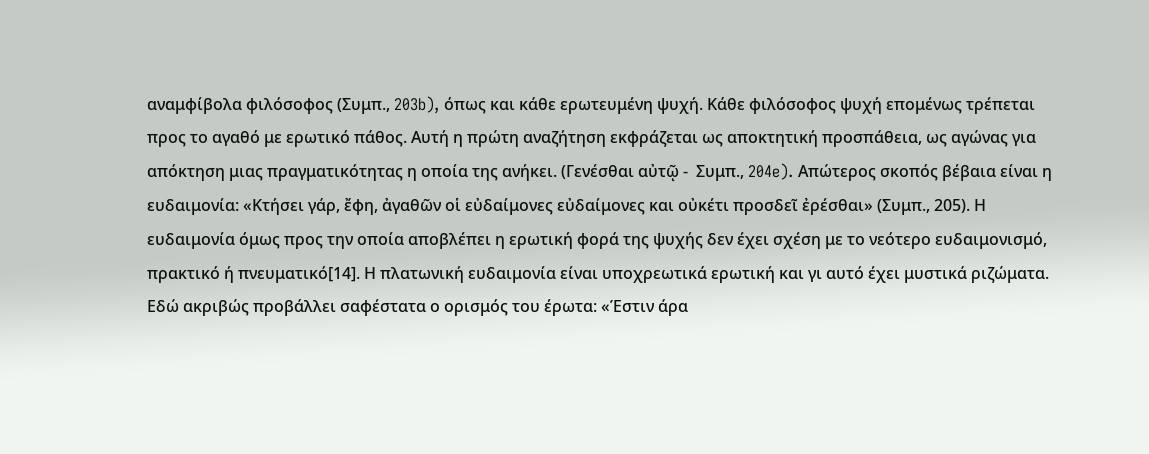αναμφίβολα φιλόσοφος (Συμπ., 203b), όπως και κάθε ερωτευμένη ψυχή. Κάθε φιλόσοφος ψυχή επομένως τρέπεται προς το αγαθό με ερωτικό πάθος. Αυτή η πρώτη αναζήτηση εκφράζεται ως αποκτητική προσπάθεια, ως αγώνας για απόκτηση μιας πραγματικότητας η οποία της ανήκει. (Γενέσθαι αὐτῷ -  Συμπ., 204e). Απώτερος σκοπός βέβαια είναι η ευδαιμονία: «Κτήσει γάρ, ἔφη, ἀγαθῶν οἱ εὐδαίμονες εὐδαίμονες και οὐκέτι προσδεῖ ἐρέσθαι» (Συμπ., 205). Η ευδαιμονία όμως προς την οποία αποβλέπει η ερωτική φορά της ψυχής δεν έχει σχέση με το νεότερο ευδαιμονισμό, πρακτικό ή πνευματικό[14]. Η πλατωνική ευδαιμονία είναι υποχρεωτικά ερωτική και γι αυτό έχει μυστικά ριζώματα. Εδώ ακριβώς προβάλλει σαφέστατα ο ορισμός του έρωτα: «Έστιν άρα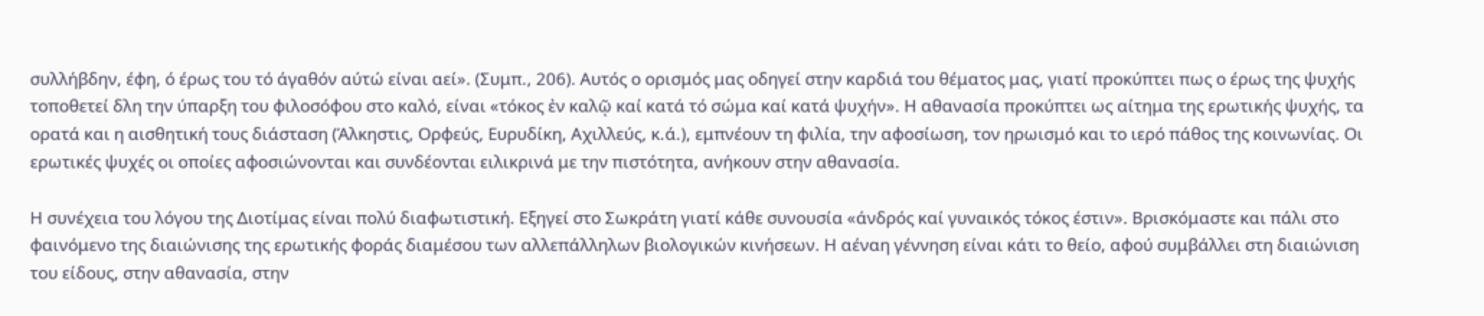συλλήβδην, έφη, ό έρως του τό άγαθόν αύτώ είναι αεί». (Συμπ., 206). Αυτός ο ορισμός μας οδηγεί στην καρδιά του θέματος μας, γιατί προκύπτει πως ο έρως της ψυχής τοποθετεί δλη την ύπαρξη του φιλοσόφου στο καλό, είναι «τόκος ἐν καλῷ καί κατά τό σώμα καί κατά ψυχήν». Η αθανασία προκύπτει ως αίτημα της ερωτικής ψυχής, τα ορατά και η αισθητική τους διάσταση (Άλκηστις, Ορφεύς, Ευρυδίκη, Αχιλλεύς, κ.ά.), εμπνέουν τη φιλία, την αφοσίωση, τον ηρωισμό και το ιερό πάθος της κοινωνίας. Οι ερωτικές ψυχές οι οποίες αφοσιώνονται και συνδέονται ειλικρινά με την πιστότητα, ανήκουν στην αθανασία.

Η συνέχεια του λόγου της Διοτίμας είναι πολύ διαφωτιστική. Εξηγεί στο Σωκράτη γιατί κάθε συνουσία «άνδρός καί γυναικός τόκος έστιν». Βρισκόμαστε και πάλι στο φαινόμενο της διαιώνισης της ερωτικής φοράς διαμέσου των αλλεπάλληλων βιολογικών κινήσεων. Η αέναη γέννηση είναι κάτι το θείο, αφού συμβάλλει στη διαιώνιση του είδους, στην αθανασία, στην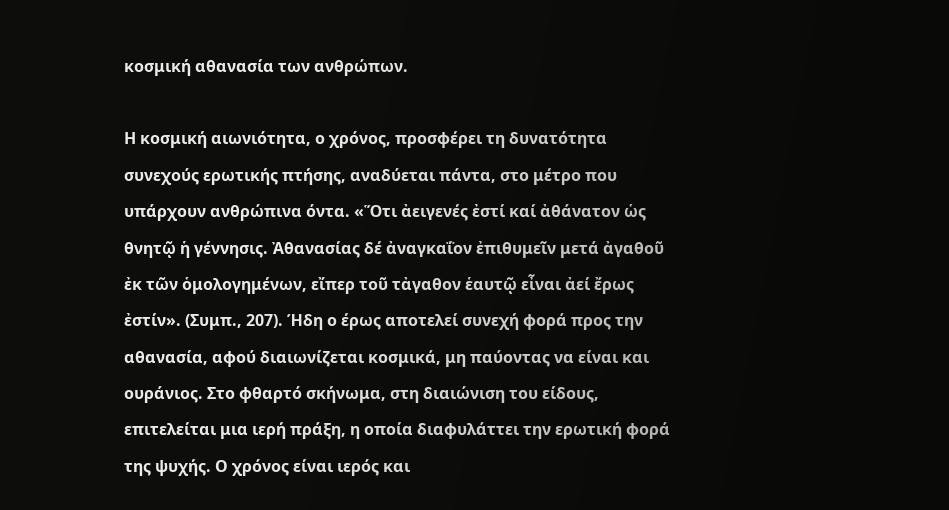κοσμική αθανασία των ανθρώπων.

Η κοσμική αιωνιότητα, ο χρόνος, προσφέρει τη δυνατότητα συνεχούς ερωτικής πτήσης, αναδύεται πάντα, στο μέτρο που υπάρχουν ανθρώπινα όντα. «Ὅτι ἀειγενές ἐστί καί ἀθάνατον ὡς θνητῷ ἡ γέννησις. Ἀθανασίας δέ ἀναγκαΐον ἐπιθυμεῖν μετά ἀγαθοῦ ἐκ τῶν ὁμολογημένων, εἴπερ τοῦ τἀγαθον ἑαυτῷ εἶναι ἀεί ἔρως ἐστίν». (Συμπ., 207). Ήδη ο έρως αποτελεί συνεχή φορά προς την αθανασία, αφού διαιωνίζεται κοσμικά, μη παύοντας να είναι και ουράνιος. Στο φθαρτό σκήνωμα, στη διαιώνιση του είδους, επιτελείται μια ιερή πράξη, η οποία διαφυλάττει την ερωτική φορά της ψυχής. Ο χρόνος είναι ιερός και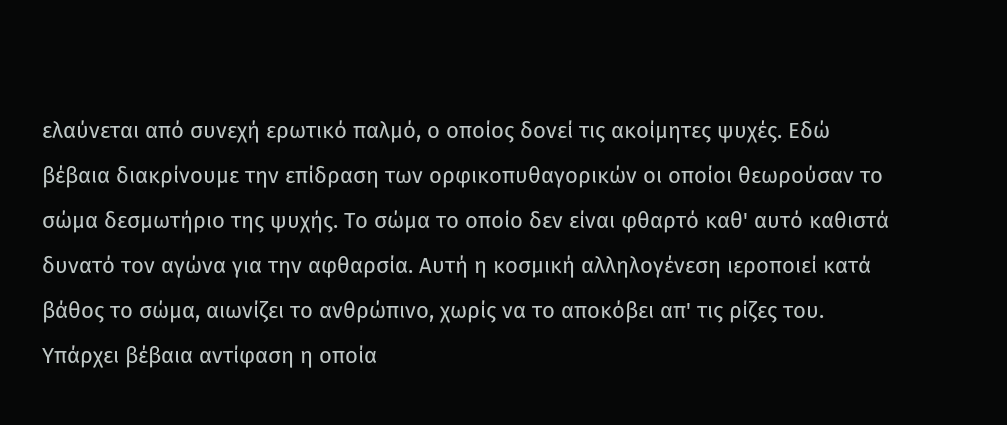ελαύνεται από συνεχή ερωτικό παλμό, ο οποίος δονεί τις ακοίμητες ψυχές. Εδώ βέβαια διακρίνουμε την επίδραση των ορφικοπυθαγορικών οι οποίοι θεωρούσαν το σώμα δεσμωτήριο της ψυχής. Το σώμα το οποίο δεν είναι φθαρτό καθ' αυτό καθιστά δυνατό τον αγώνα για την αφθαρσία. Αυτή η κοσμική αλληλογένεση ιεροποιεί κατά βάθος το σώμα, αιωνίζει το ανθρώπινο, χωρίς να το αποκόβει απ' τις ρίζες του. Υπάρχει βέβαια αντίφαση η οποία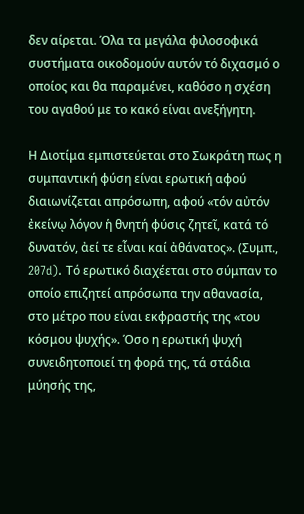δεν αίρεται. Όλα τα μεγάλα φιλοσοφικά συστήματα οικοδομούν αυτόν τό διχασμό ο οποίος και θα παραμένει, καθόσο η σχέση του αγαθού με το κακό είναι ανεξήγητη.

Η Διοτίμα εμπιστεύεται στο Σωκράτη πως η συμπαντική φύση είναι ερωτική αφού διαιωνίζεται απρόσωπη, αφού «τόν αὐτόν ἐκείνῳ λόγον ἡ θνητή φύσις ζητεῖ, κατά τό δυνατόν, ἀεί τε εἶναι καί ἀθάνατος». (Συμπ., 207d). Τό ερωτικό διαχέεται στο σύμπαν το οποίο επιζητεί απρόσωπα την αθανασία, στο μέτρο που είναι εκφραστής της «του κόσμου ψυχής». Όσο η ερωτική ψυχή συνειδητοποιεί τη φορά της, τά στάδια μύησής της,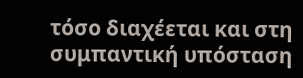τόσο διαχέεται και στη συμπαντική υπόσταση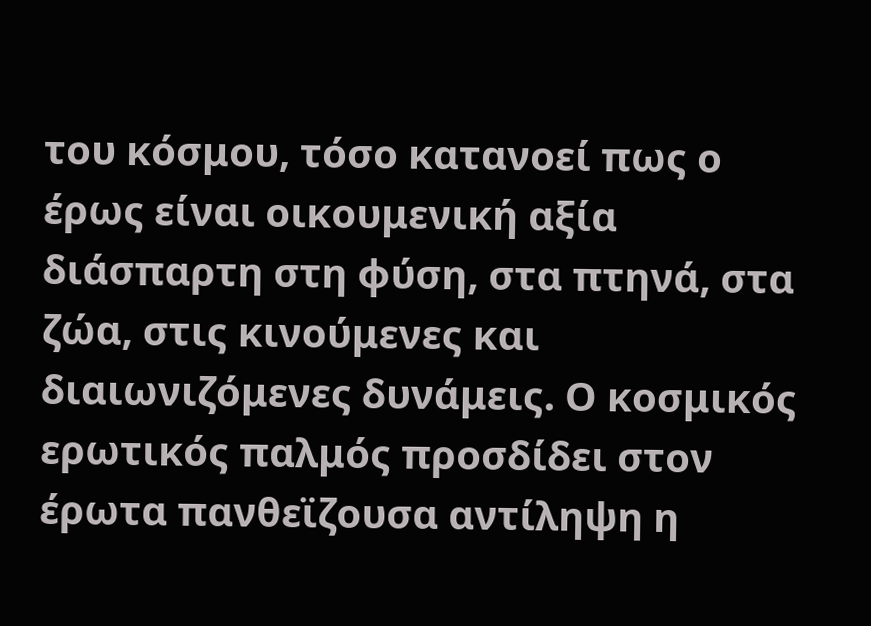του κόσμου, τόσο κατανοεί πως ο έρως είναι οικουμενική αξία διάσπαρτη στη φύση, στα πτηνά, στα ζώα, στις κινούμενες και διαιωνιζόμενες δυνάμεις. Ο κοσμικός ερωτικός παλμός προσδίδει στον έρωτα πανθεϊζουσα αντίληψη η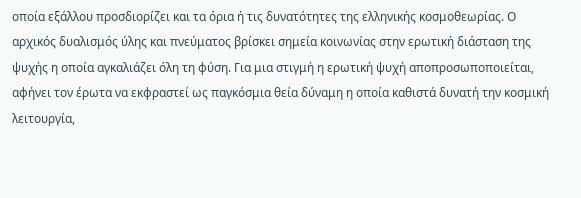οποία εξάλλου προσδιορίζει και τα όρια ή τις δυνατότητες της ελληνικής κοσμοθεωρίας. Ο αρχικός δυαλισμός ύλης και πνεύματος βρίσκει σημεία κοινωνίας στην ερωτική διάσταση της ψυχής η οποία αγκαλιάζει όλη τη φύση. Για μια στιγμή η ερωτική ψυχή αποπροσωποποιείται, αφήνει τον έρωτα να εκφραστεί ως παγκόσμια θεία δύναμη η οποία καθιστά δυνατή την κοσμική λειτουργία,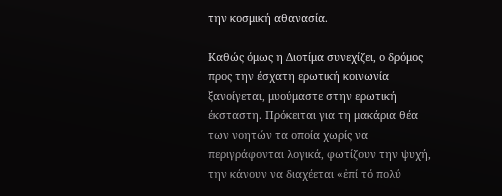την κοσμική αθανασία.

Καθώς όμως η Διοτίμα συνεχίζει, ο δρόμος προς την έσχατη ερωτική κοινωνία ξανοίγεται, μυούμαστε στην ερωτική έκσταστη. Πρόκειται για τη μακάρια θέα των νοητών τα οποία χωρίς να περιγράφονται λογικά, φωτίζουν την ψυχή, την κάνουν να διαχέεται «ἐπί τό πολύ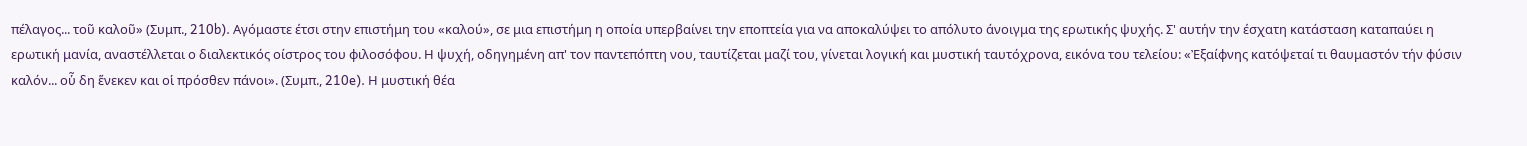πέλαγος... τοῦ καλοῦ» (Συμπ., 210b). Αγόμαστε έτσι στην επιστήμη του «καλού», σε μια επιστήμη η οποία υπερβαίνει την εποπτεία για να αποκαλύψει το απόλυτο άνοιγμα της ερωτικής ψυχής. Σ' αυτήν την έσχατη κατάσταση καταπαύει η ερωτική μανία, αναστέλλεται ο διαλεκτικός οίστρος του φιλοσόφου. Η ψυχή, οδηγημένη απ' τον παντεπόπτη νου, ταυτίζεται μαζί του, γίνεται λογική και μυστική ταυτόχρονα, εικόνα του τελείου: «Ἐξαίφνης κατόψεταί τι θαυμαστόν τήν φύσιν καλόν... οὗ δη ἕνεκεν και οἱ πρόσθεν πάνοι». (Συμπ., 210e). Η μυστική θέα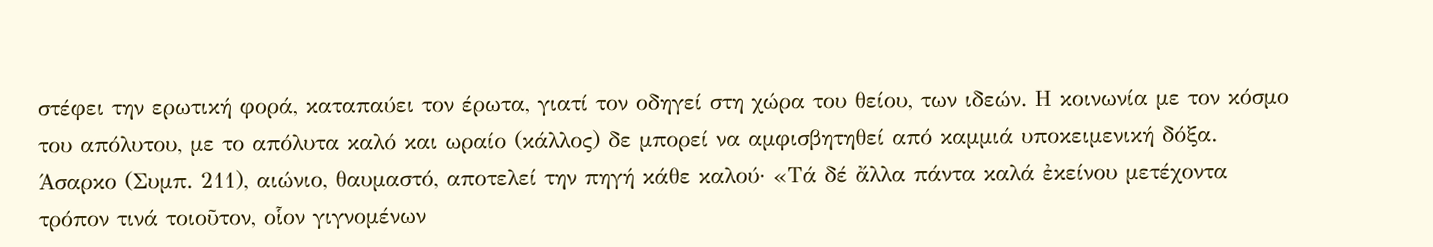στέφει την ερωτική φορά, καταπαύει τον έρωτα, γιατί τον οδηγεί στη χώρα του θείου, των ιδεών. Η κοινωνία με τον κόσμο του απόλυτου, με το απόλυτα καλό και ωραίο (κάλλος) δε μπορεί να αμφισβητηθεί από καμμιά υποκειμενική δόξα. Άσαρκο (Συμπ. 211), αιώνιο, θαυμαστό, αποτελεί την πηγή κάθε καλού· «Τά δέ ἄλλα πάντα καλά ἐκείνου μετέχοντα τρόπον τινά τοιοῦτον, οἷον γιγνομένων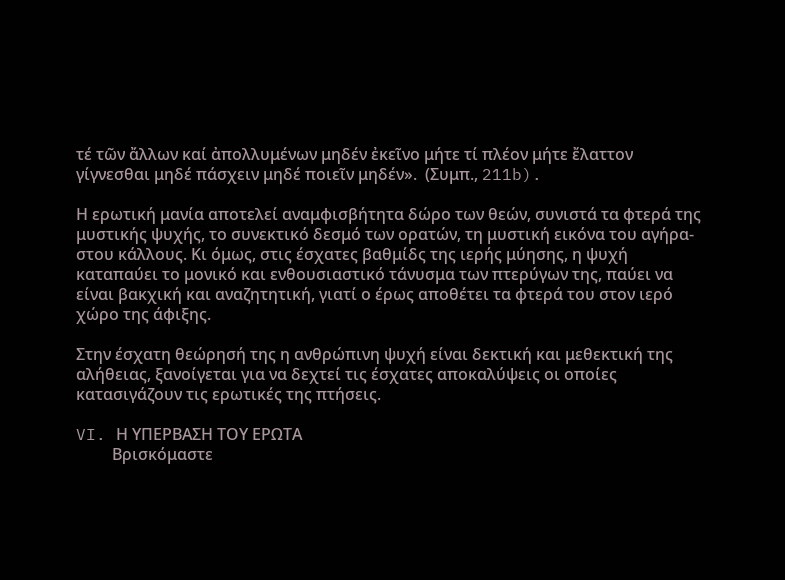τέ τῶν ἄλλων καί ἀπολλυμένων μηδέν ἐκεῖνο μήτε τί πλέον μήτε ἔλαττον γίγνεσθαι μηδέ πάσχειν μηδέ ποιεῖν μηδέν».  (Συμπ., 211b).

Η ερωτική μανία αποτελεί αναμφισβήτητα δώρο των θεών, συνιστά τα φτερά της μυστικής ψυχής, το συνεκτικό δεσμό των ορατών, τη μυστική εικόνα του αγήρα-στου κάλλους. Κι όμως, στις έσχατες βαθμίδς της ιερής μύησης, η ψυχή καταπαύει το μονικό και ενθουσιαστικό τάνυσμα των πτερύγων της, παύει να είναι βακχική και αναζητητική, γιατί ο έρως αποθέτει τα φτερά του στον ιερό χώρο της άφιξης.

Στην έσχατη θεώρησή της η ανθρώπινη ψυχή είναι δεκτική και μεθεκτική της αλήθειας, ξανοίγεται για να δεχτεί τις έσχατες αποκαλύψεις οι οποίες κατασιγάζουν τις ερωτικές της πτήσεις.

VI. Η ΥΠΕΡΒΑΣΗ ΤΟΥ ΕΡΩΤΑ
         Βρισκόμαστε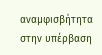αναμφισβήτητα στην υπέρβαση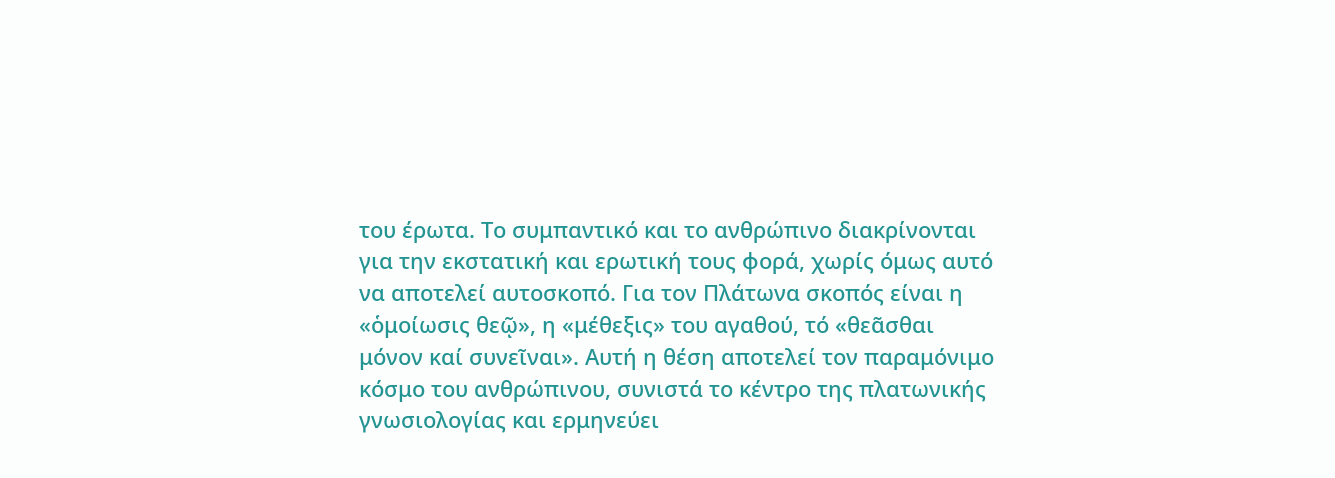του έρωτα. Το συμπαντικό και το ανθρώπινο διακρίνονται για την εκστατική και ερωτική τους φορά, χωρίς όμως αυτό να αποτελεί αυτοσκοπό. Για τον Πλάτωνα σκοπός είναι η «ὁμοίωσις θεῷ», η «μέθεξις» του αγαθού, τό «θεᾶσθαι μόνον καί συνεῖναι». Αυτή η θέση αποτελεί τον παραμόνιμο κόσμο του ανθρώπινου, συνιστά το κέντρο της πλατωνικής γνωσιολογίας και ερμηνεύει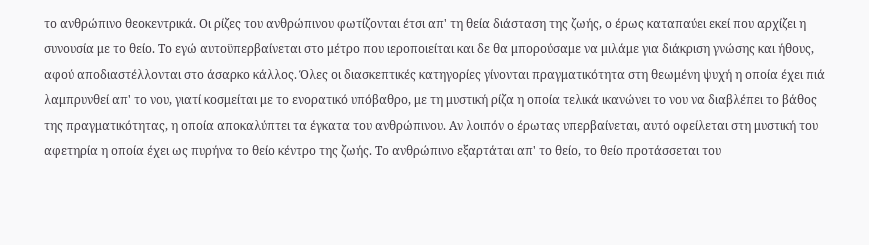το ανθρώπινο θεοκεντρικά. Οι ρίζες του ανθρώπινου φωτίζονται έτσι απ' τη θεία διάσταση της ζωής, ο έρως καταπαύει εκεί που αρχίζει η συνουσία με το θείο. Το εγώ αυτοϋπερβαίνεται στο μέτρο που ιεροποιείται και δε θα μπορούσαμε να μιλάμε για διάκριση γνώσης και ήθους, αφού αποδιαστέλλονται στο άσαρκο κάλλος. Όλες οι διασκεπτικές κατηγορίες γίνονται πραγματικότητα στη θεωμένη ψυχή η οποία έχει πιά λαμπρυνθεί απ' το νου, γιατί κοσμείται με το ενορατικό υπόβαθρο, με τη μυστική ρίζα η οποία τελικά ικανώνει το νου να διαβλέπει το βάθος της πραγματικότητας, η οποία αποκαλύπτει τα έγκατα του ανθρώπινου. Αν λοιπόν ο έρωτας υπερβαίνεται, αυτό οφείλεται στη μυστική του αφετηρία η οποία έχει ως πυρήνα το θείο κέντρο της ζωής. Το ανθρώπινο εξαρτάται απ' το θείο, το θείο προτάσσεται του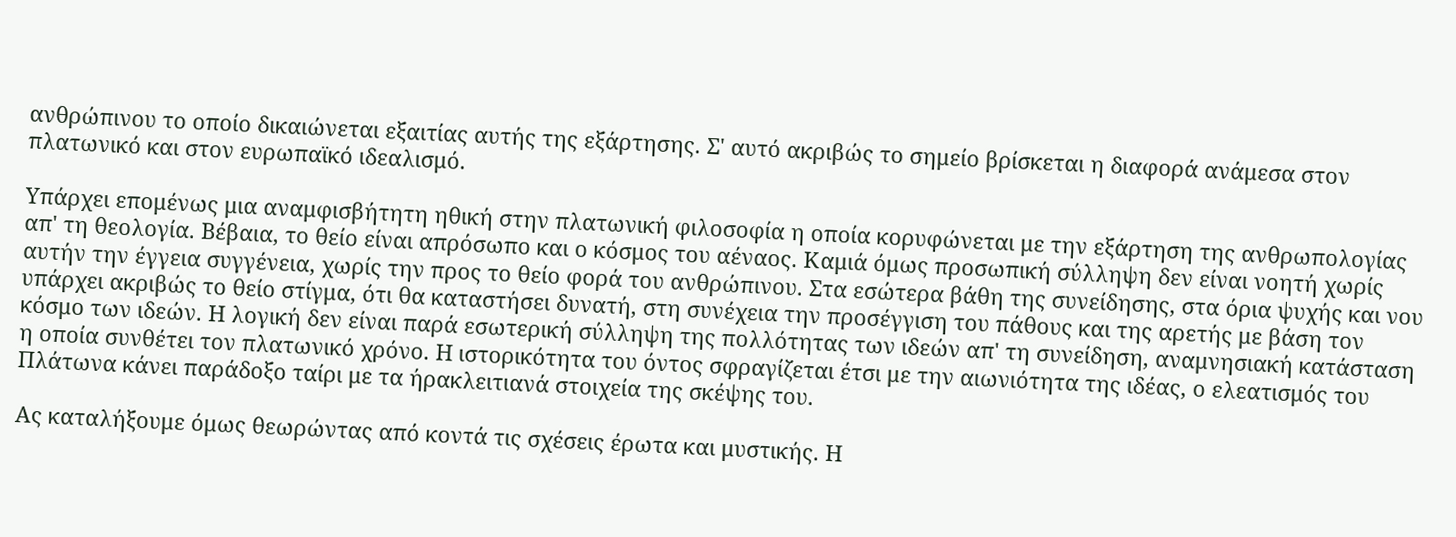ανθρώπινου το οποίο δικαιώνεται εξαιτίας αυτής της εξάρτησης. Σ' αυτό ακριβώς το σημείο βρίσκεται η διαφορά ανάμεσα στον πλατωνικό και στον ευρωπαϊκό ιδεαλισμό.

Υπάρχει επομένως μια αναμφισβήτητη ηθική στην πλατωνική φιλοσοφία η οποία κορυφώνεται με την εξάρτηση της ανθρωπολογίας απ' τη θεολογία. Βέβαια, το θείο είναι απρόσωπο και ο κόσμος του αέναος. Καμιά όμως προσωπική σύλληψη δεν είναι νοητή χωρίς αυτήν την έγγεια συγγένεια, χωρίς την προς το θείο φορά του ανθρώπινου. Στα εσώτερα βάθη της συνείδησης, στα όρια ψυχής και νου υπάρχει ακριβώς το θείο στίγμα, ότι θα καταστήσει δυνατή, στη συνέχεια την προσέγγιση του πάθους και της αρετής με βάση τον κόσμο των ιδεών. Η λογική δεν είναι παρά εσωτερική σύλληψη της πολλότητας των ιδεών απ' τη συνείδηση, αναμνησιακή κατάσταση η οποία συνθέτει τον πλατωνικό χρόνο. Η ιστορικότητα του όντος σφραγίζεται έτσι με την αιωνιότητα της ιδέας, ο ελεατισμός του Πλάτωνα κάνει παράδοξο ταίρι με τα ήρακλειτιανά στοιχεία της σκέψης του.

Ας καταλήξουμε όμως θεωρώντας από κοντά τις σχέσεις έρωτα και μυστικής. Η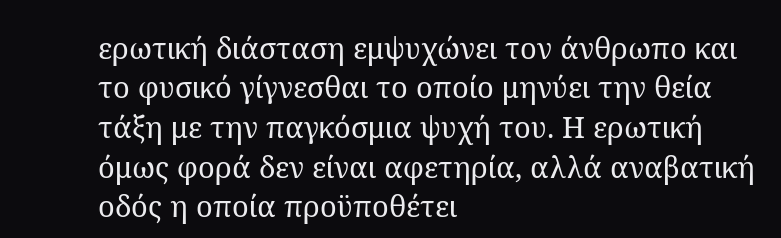ερωτική διάσταση εμψυχώνει τον άνθρωπο και το φυσικό γίγνεσθαι το οποίο μηνύει την θεία τάξη με την παγκόσμια ψυχή του. Η ερωτική όμως φορά δεν είναι αφετηρία, αλλά αναβατική οδός η οποία προϋποθέτει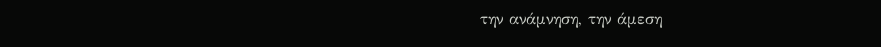την ανάμνηση, την άμεση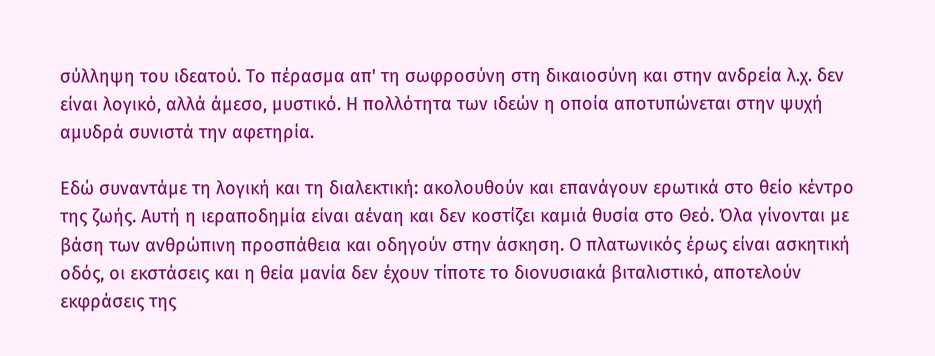σύλληψη του ιδεατού. Το πέρασμα απ' τη σωφροσύνη στη δικαιοσύνη και στην ανδρεία λ.χ. δεν είναι λογικό, αλλά άμεσο, μυστικό. Η πολλότητα των ιδεών η οποία αποτυπώνεται στην ψυχή αμυδρά συνιστά την αφετηρία.

Εδώ συναντάμε τη λογική και τη διαλεκτική: ακολουθούν και επανάγουν ερωτικά στο θείο κέντρο της ζωής. Αυτή η ιεραποδημία είναι αέναη και δεν κοστίζει καμιά θυσία στο Θεό. Όλα γίνονται με βάση των ανθρώπινη προσπάθεια και οδηγούν στην άσκηση. Ο πλατωνικός έρως είναι ασκητική οδός, οι εκστάσεις και η θεία μανία δεν έχουν τίποτε το διονυσιακά βιταλιστικό, αποτελούν εκφράσεις της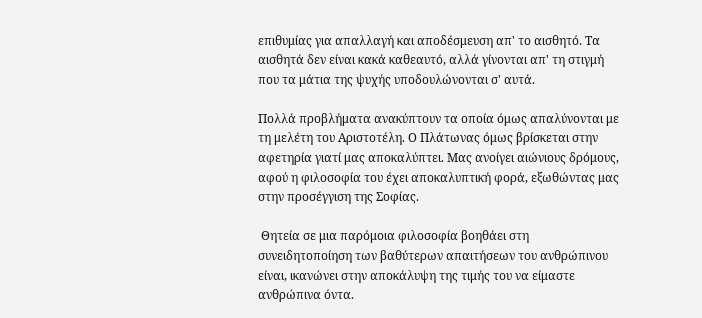επιθυμίας για απαλλαγή και αποδέσμευση απ' το αισθητό. Τα αισθητά δεν είναι κακά καθεαυτό, αλλά γίνονται απ' τη στιγμή που τα μάτια της ψυχής υποδουλώνονται σ' αυτά.

Πολλά προβλήματα ανακύπτουν τα οποία όμως απαλύνονται με τη μελέτη του Αριστοτέλη. Ο Πλάτωνας όμως βρίσκεται στην αφετηρία γιατί μας αποκαλύπτει. Μας ανοίγει αιώνιους δρόμους, αφού η φιλοσοφία του έχει αποκαλυπτική φορά, εξωθώντας μας στην προσέγγιση της Σοφίας.

 Θητεία σε μια παρόμοια φιλοσοφία βοηθάει στη συνειδητοποίηση των βαθύτερων απαιτήσεων του ανθρώπινου είναι, ικανώνει στην αποκάλυψη της τιμής του να είμαστε ανθρώπινα όντα.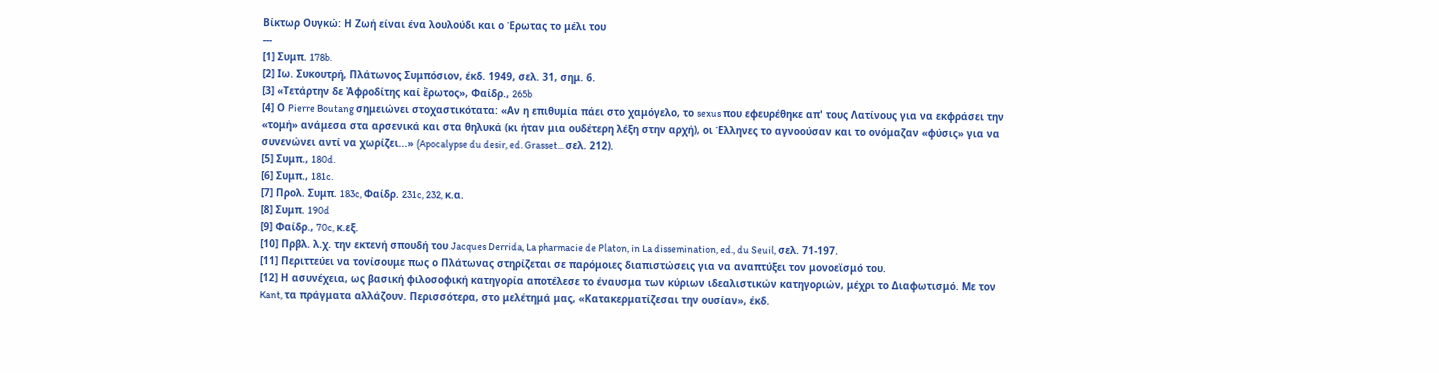Βίκτωρ Ουγκώ: Η Ζωή είναι ένα λουλούδι και ο Έρωτας το μέλι του
---
[1] Συμπ. 178b.
[2] Ιω. Συκουτρή, Πλάτωνος Συμπόσιον, έκδ. 1949, σελ. 31, σημ. 6.
[3] «Τετάρτην δε Ἀφροδίτης καί ἔρωτος», Φαίδρ., 265b
[4] Ο Pierre Boutang σημειώνει στοχαστικότατα: «Αν η επιθυμία πάει στο χαμόγελο, το sexus που εφευρέθηκε απ' τους Λατίνους για να εκφράσει την «τομή» ανάμεσα στα αρσενικά και στα θηλυκά (κι ήταν μια ουδέτερη λέξη στην αρχή), οι Έλληνες το αγνοούσαν και το ονόμαζαν «φύσις» για να συνενώνει αντί να χωρίζει...» (Apocalypse du desir, ed. Grasset... σελ. 212).
[5] Συμπ., 180d.
[6] Συμπ., 181c.
[7] Προλ. Συμπ. 183c, Φαίδρ. 231c, 232, κ.α.
[8] Συμπ. 190d
[9] Φαίδρ., 70c, κ.εξ.
[10] Πρβλ. λ.χ. την εκτενή σπουδή του Jacques Derrida, La pharmacie de Platon, in La dissemination, ed., du Seuil, σελ. 71-197.
[11] Περιττεύει να τονίσουμε πως ο Πλάτωνας στηρίζεται σε παρόμοιες διαπιστώσεις για να αναπτύξει τον μονοεϊσμό του.
[12] Η ασυνέχεια, ως βασική φιλοσοφική κατηγορία αποτέλεσε το έναυσμα των κύριων ιδεαλιστικών κατηγοριών, μέχρι το Διαφωτισμό. Με τον Kant, τα πράγματα αλλάζουν. Περισσότερα, στο μελέτημά μας, «Κατακερματίζεσαι την ουσίαν», έκδ.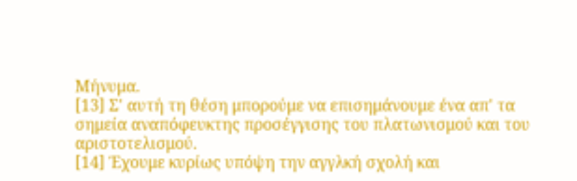Μήνυμα.
[13] Σ' αυτή τη θέση μπορούμε να επισημάνουμε ένα απ' τα σημεία αναπόφευκτης προσέγγισης του πλατωνισμού και του αριστοτελισμού.
[14] Έχουμε κυρίως υπόψη την αγγλκή σχολή και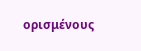ορισμένους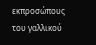εκπροσώπους του γαλλικού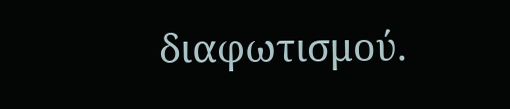διαφωτισμού.